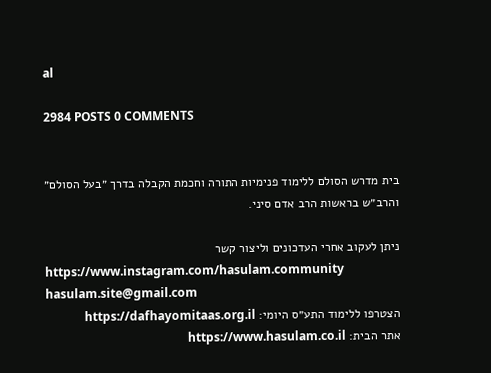al

2984 POSTS 0 COMMENTS


בית מדרש הסולם ללימוד פנימיות התורה וחכמת הקבלה בדרך ״בעל הסולם״ והרב״ש בראשות הרב אדם סיני.

ניתן לעקוב אחרי העדכונים וליצור קשר
https://www.instagram.com/hasulam.community
hasulam.site@gmail.com
הצטרפו ללימוד התע״ס היומי: https://dafhayomitaas.org.il
אתר הבית: https://www.hasulam.co.il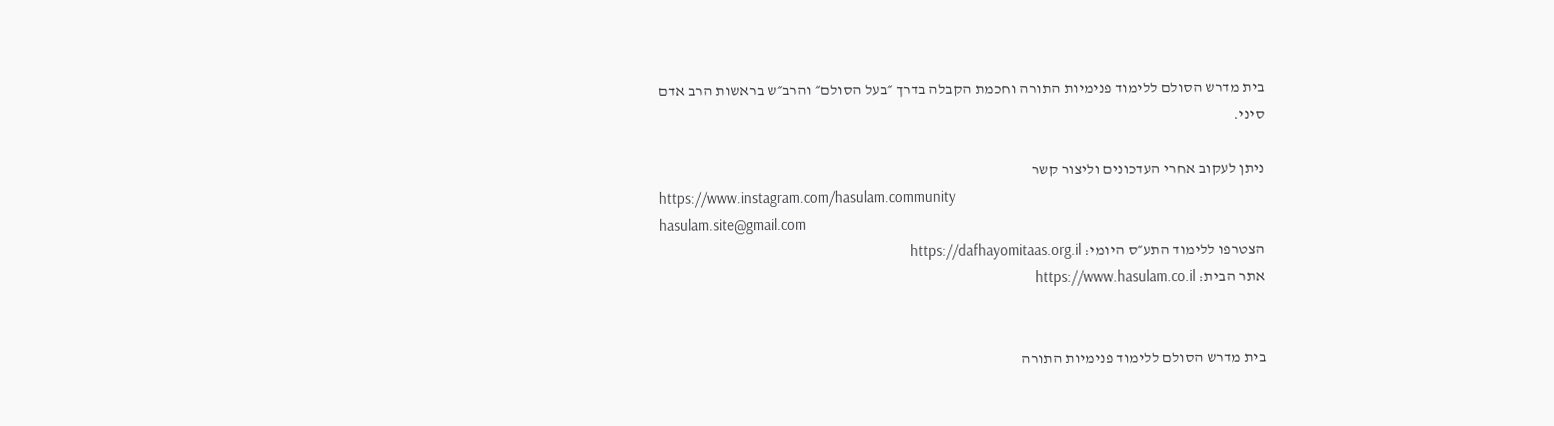בית מדרש הסולם ללימוד פנימיות התורה וחכמת הקבלה בדרך ״בעל הסולם״ והרב״ש בראשות הרב אדם סיני.

ניתן לעקוב אחרי העדכונים וליצור קשר
https://www.instagram.com/hasulam.community
hasulam.site@gmail.com
הצטרפו ללימוד התע״ס היומי: https://dafhayomitaas.org.il
אתר הבית: https://www.hasulam.co.il


בית מדרש הסולם ללימוד פנימיות התורה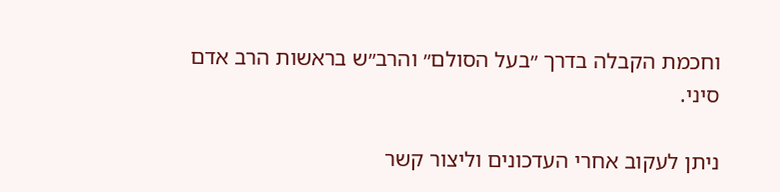וחכמת הקבלה בדרך ״בעל הסולם״ והרב״ש בראשות הרב אדם סיני.

ניתן לעקוב אחרי העדכונים וליצור קשר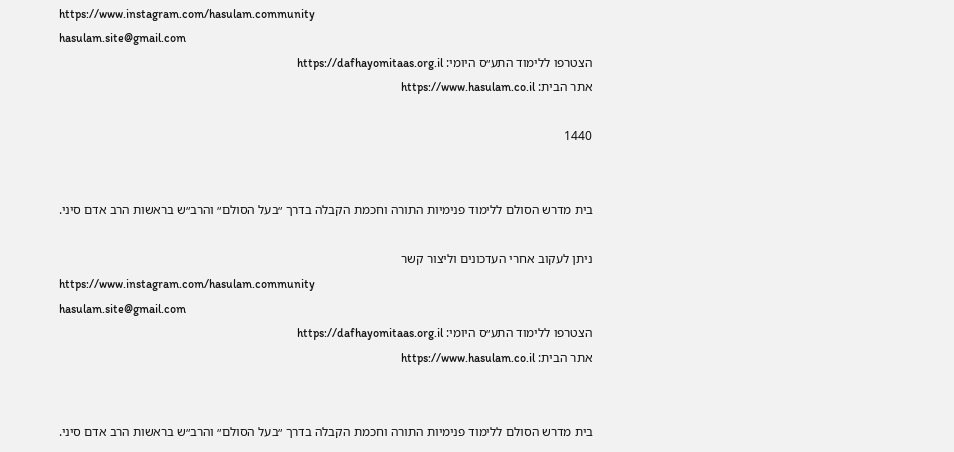https://www.instagram.com/hasulam.community
hasulam.site@gmail.com
הצטרפו ללימוד התע״ס היומי: https://dafhayomitaas.org.il
אתר הבית: https://www.hasulam.co.il

1440


בית מדרש הסולם ללימוד פנימיות התורה וחכמת הקבלה בדרך ״בעל הסולם״ והרב״ש בראשות הרב אדם סיני.

ניתן לעקוב אחרי העדכונים וליצור קשר
https://www.instagram.com/hasulam.community
hasulam.site@gmail.com
הצטרפו ללימוד התע״ס היומי: https://dafhayomitaas.org.il
אתר הבית: https://www.hasulam.co.il


בית מדרש הסולם ללימוד פנימיות התורה וחכמת הקבלה בדרך ״בעל הסולם״ והרב״ש בראשות הרב אדם סיני.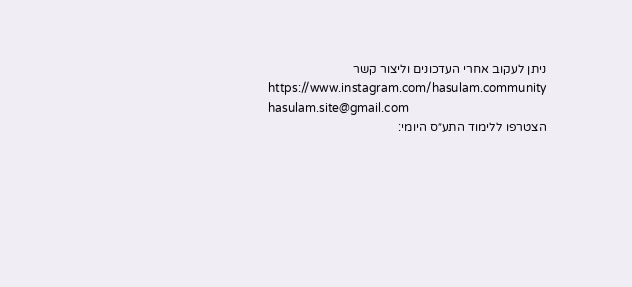ניתן לעקוב אחרי העדכונים וליצור קשר
https://www.instagram.com/hasulam.community
hasulam.site@gmail.com
הצטרפו ללימוד התע״ס היומי: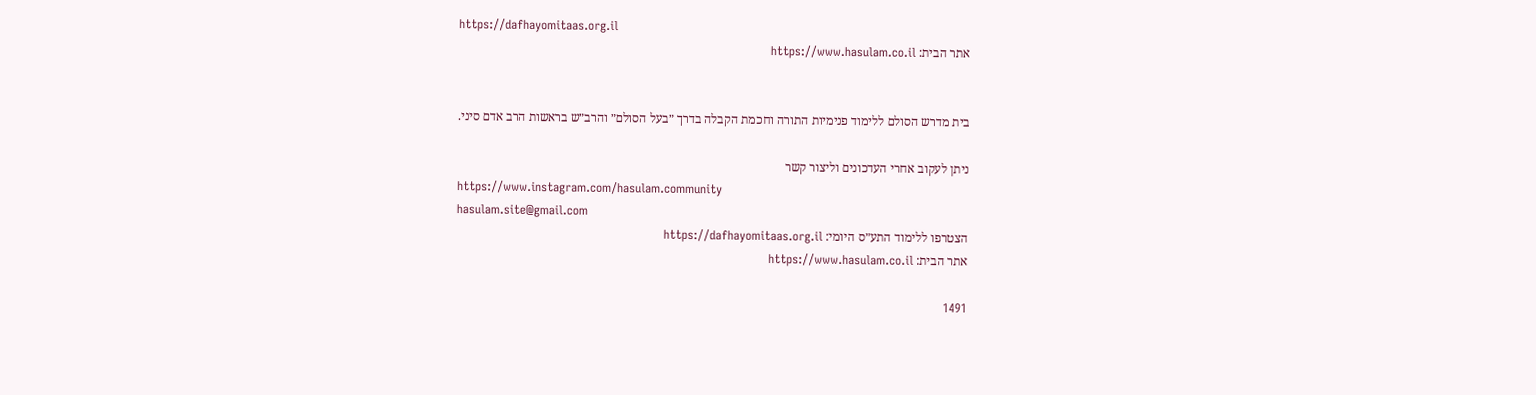https://dafhayomitaas.org.il
אתר הבית: https://www.hasulam.co.il


בית מדרש הסולם ללימוד פנימיות התורה וחכמת הקבלה בדרך ״בעל הסולם״ והרב״ש בראשות הרב אדם סיני.

ניתן לעקוב אחרי העדכונים וליצור קשר
https://www.instagram.com/hasulam.community
hasulam.site@gmail.com
הצטרפו ללימוד התע״ס היומי: https://dafhayomitaas.org.il
אתר הבית: https://www.hasulam.co.il

1491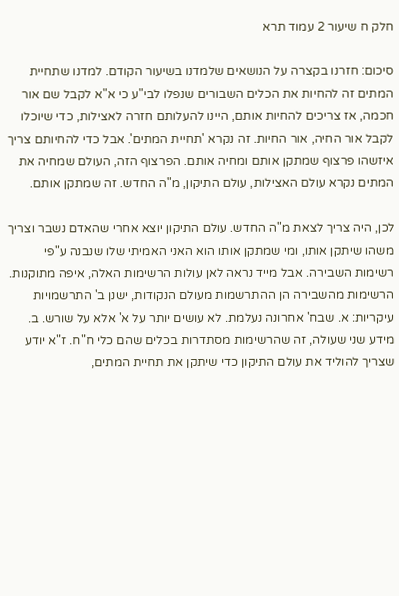חלק ח שיעור 2 עמוד תרא

סיכום: חזרנו בקצרה על הנושאים שלמדנו בשיעור הקודם. למדנו שתחיית המתים זה להחיות את הכלים השבורים שנפלו לבי"ע כי א"א לקבל שם אור חכמה, אז צריכים להחיות אותם, היינו להעלותם חזרה לאצילות, כדי שיוכלו לקבל אור החיה, אור החיות. זה נקרא 'תחיית המתים'. אבל כדי להחיותם צריך איזשהו פרצוף שמתקן אותם ומחיה אותם. הפרצוף הזה, העולם שמחיה את המתים נקרא עולם האצילות, עולם התיקון, מ"ה החדש. זה שמתקן אותם.

לכן, היה צריך לצאת מ"ה החדש. עולם התיקון יוצא אחרי שהאדם נשבר וצריך משהו שיתקן אותו, ומי שמתקן אותו הוא האני האמיתי שלו שנבנה ע"פי רשימות השבירה. אבל מייד נראה לאן עולות הרשימות האלה, איפה מתוקנות. הרשימות מהשבירה הן ההתרשמות מעולם הנקודות, ישנן ב' התרשמויות עיקריות: א. שבח' אחרונה נעלמת. לא עושים יותר על א' אלא על שורש. ב. מידע שני שעולה, זה שהרשימות מסתדרות בכלים שהם כלי ח"ח. ז"א יודע שצריך להוליד את עולם התיקון כדי שיתקן את תחיית המתים,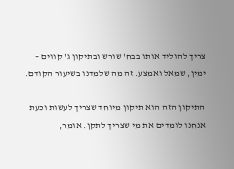צריך להוליד אותו בבח' שורש ובתיקון ג' קווים – ימין, שמאל ואמצע. זה מה שלמדנו בשיעור הקודם.

התיקון הזה הוא תיקון מיוחד שצריך לעשות וכעת אנחנו לומדים את מי שצריך לתקן. אומר,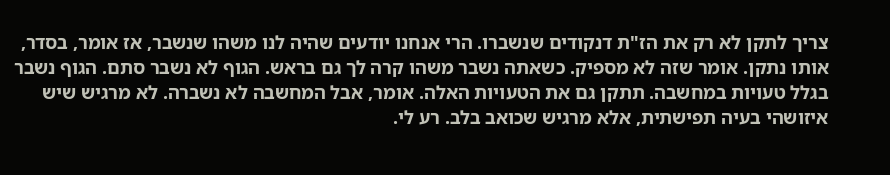צריך לתקן לא רק את הז"ת דנקודים שנשברו. הרי אנחנו יודעים שהיה לנו משהו שנשבר, אז אומר, בסדר, אותו נתקן. אומר שזה לא מספיק. כשאתה נשבר משהו קרה לך גם בראש. הגוף לא נשבר סתם. הגוף נשבר בגלל טעויות במחשבה. תתקן גם את הטעויות האלה. אומר, אבל המחשבה לא נשברה. לא מרגיש שיש איזושהי בעיה תפישתית, אלא מרגיש שכואב בלב. רע לי.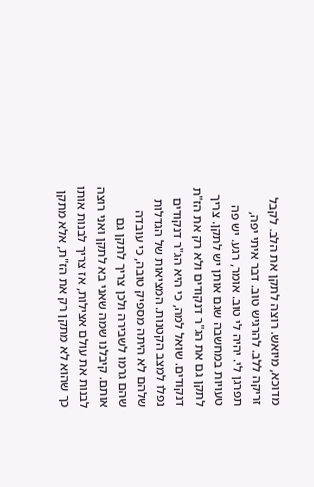מדוכא, מיואש. רוצה לתקן את הלב. לקבל זריקה ללב. להרגיש טוב. דבר איתי יפה, תפרגן לי. יהיה לי טוב. אומר, רגע. יש פה טעויות במחשבה שגם אותן יש לתקן. צריך לתקן גם את הג"ר דנקודים ולא רק את הז"ת דנקודים. שואל למה, כי היא הג"ר דנקודים נפלו למצב הקטנות. המציאות של הגדלות שלהם לא היתה מספיק טובה, כי עובדה שהם גרמו לשבירה ולכן צריך לתקן גם אותם. קיבלנו שמה שאני בא לתקן ואני רוצה לבנות את עולם אצילות, אז צריך לבנות אותו כך שהוא לא מתקן רק את הז"ת, אלא מתקן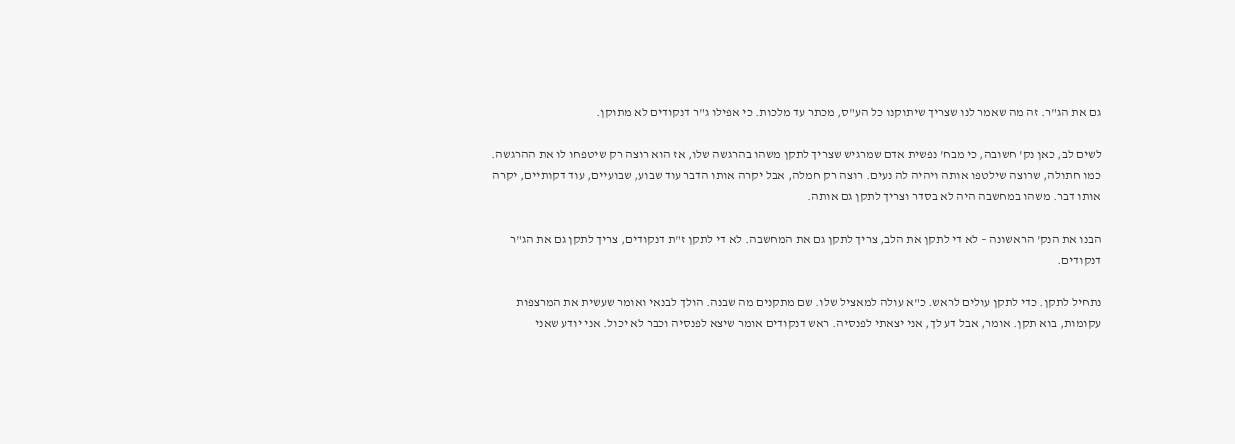גם את הג"ר. זה מה שאמר לנו שצריך שיתוקנו כל הע"ס, מכתר עד מלכות. כי אפילו ג"ר דנקודים לא מתוקן.

לשים לב, כאן נק' חשובה, כי מבח' נפשית אדם שמרגיש שצריך לתקן משהו בהרגשה שלו, אז הוא רוצה רק שיטפחו לו את ההרגשה. כמו חתולה, שרוצה שילטפו אותה ויהיה לה נעים. רוצה רק חמלה, אבל יקרה אותו הדבר עוד שבוע, שבועיים, עוד דקותיים, יקרה אותו דבר. משהו במחשבה היה לא בסדר וצריך לתקן גם אותה.

הבנו את הנק' הראשונה – לא די לתקן את הלב, צריך לתקן גם את המחשבה. לא די לתקן ז"ת דנקודים, צריך לתקן גם את הג"ר דנקודים.

נתחיל לתקן. כדי לתקן עולים לראש. כ"א עולה למאציל שלו. שם מתקנים מה שבנה. הולך לבנאי ואומר שעשית את המרצפות עקומות, בוא תקן. אומר, אבל דע לך, אני יצאתי לפנסיה. ראש דנקודים אומר שיצא לפנסיה וכבר לא יכול. אני יודע שאני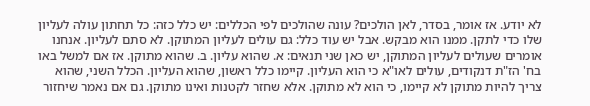לא יודע. אז אומר, בסדר, לאן הולכים? עונה שהולכים לפי הכללים: יש כלל כזה: כל תחתון עולה לעליון שלו כדי לתקן. ממנו הוא מבקש. אבל יש עוד כלל: גם עולים לעליון המתוקן. לא סתם לעליון. אנחנו אומרים שעולים לעליון המתוקן, יש כאן שני תנאים: א. שהוא עליון. ב. שהוא מתוקן. אז אם למשל באו בח' הז"ת דנקודים, עולים לאו"א כי הוא העליון. קיימו כלל ראשון, שהוא העליון. הכלל השני, שהוא צריך להיות מתוקן לא קיימו, כי הוא לא מתוקן. אלא שחזר לקטנות ואינו מתוקן. גם אם נאמר שיחזור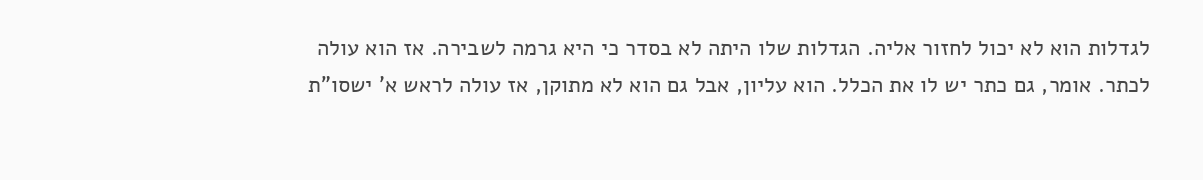לגדלות הוא לא יכול לחזור אליה. הגדלות שלו היתה לא בסדר כי היא גרמה לשבירה. אז הוא עולה לכתר. אומר, גם כתר יש לו את הכלל. הוא עליון, אבל גם הוא לא מתוקן, אז עולה לראש א' ישסו"ת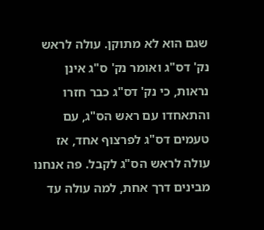שגם הוא לא מתוקן. עולה לראש נק' דס"ג ואומר נק' ס"ג אינן נראות, כי נק' דס"ג כבר חזרו והתאחדו עם ראש הס"ג, עם טעמים דס"ג לפרצוף אחד, אז עולה לראש הס"ג לקבל. פה אנחנו מבינים דרך אחת, למה עולה עד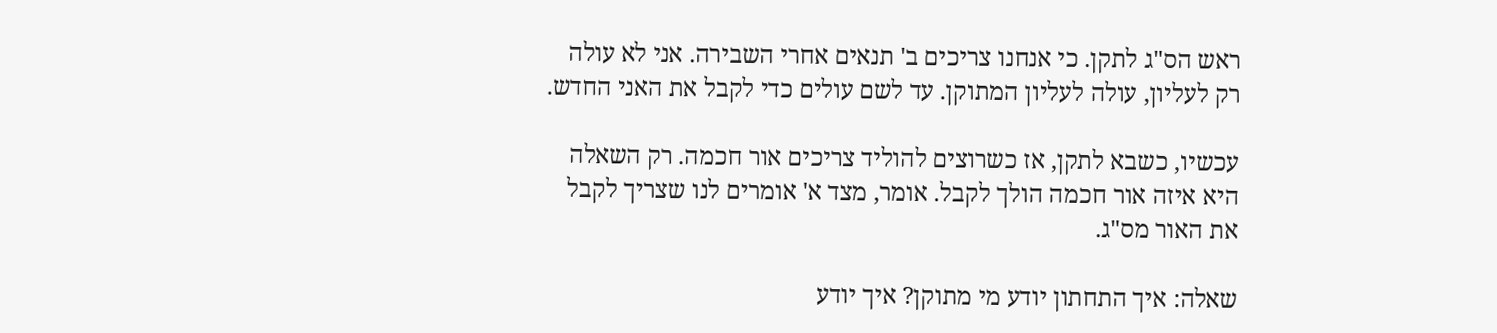ראש הס"ג לתקן. כי אנחנו צריכים ב' תנאים אחרי השבירה. אני לא עולה רק לעליון, עולה לעליון המתוקן. עד לשם עולים כדי לקבל את האני החדש.

עכשיו, כשבא לתקן, אז כשרוצים להוליד צריכים אור חכמה. רק השאלה היא איזה אור חכמה הולך לקבל. אומר, מצד א' אומרים לנו שצריך לקבל את האור מס"ג.

שאלה: איך התחתון יודע מי מתוקן? איך יודע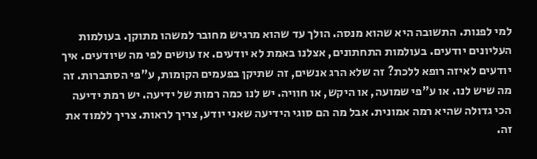למי לפנות. התשובה היא שהוא מנסה. הולך עד שהוא מרגיש מחובר למשהו מתוקן. בעולמות העליונים יודעים. בעולמות התחתונים, אצלנו באמת לא יודעים. אז עושים לפי מה שיודעים. איך יודעים לאיזה רופא ללכת? זה שלא הרג אנשים, זה שתיקן בפעמים הקומות, ע"פי הסתברות. זה מה שיש לנו. או ע"פי שמועה, או היקש, או חוויה. יש לנו כמה רמות של ידיעה. יש רמת ידיעה הכי גדולה שהיא רמה אמונית. אבל מה הם סוגי הידיעה שאני יודע, צריך לראות. צריך ללמוד את זה.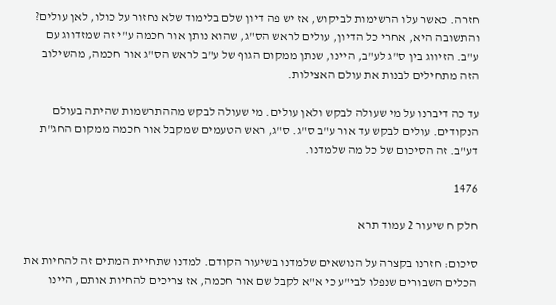חזרה. כאשר עלו הרשימות לביקוש, אז יש פה דיון שלם בלימוד שלא נחזור על כולו, לאן עולים? והתשובה היא, אחרי כל הדיון, עולים לראש הס"ג, שהוא נותן אור חכמה ע"י זה שמזדווג עם ע"ב. הזיווג בין ס"ג לע"ב, היינו, שנתן ממקום הגוף של ע"ב לראש הס"ג אור חכמה, מהשילוב הזה מתחילים לבנות את עולם האצילות.

עד כה דיברנו על מי שעולה לבקש ולאן עולים. מי שעולה לבקש מההתרשמות שהיתה בעולם הנקודים. עולים לבקש עד אור ע"ב ס"ג. ס"ג, ראש הטעמים שמקבל אור חכמה ממקום החג"ת דע"ב. זה הסיכום של כל מה שלמדנו.

1476

חלק ח שיעור 2 עמוד תרא

סיכום: חזרנו בקצרה על הנושאים שלמדנו בשיעור הקודם. למדנו שתחיית המתים זה להחיות את הכלים השבורים שנפלו לבי"ע כי א"א לקבל שם אור חכמה, אז צריכים להחיות אותם, היינו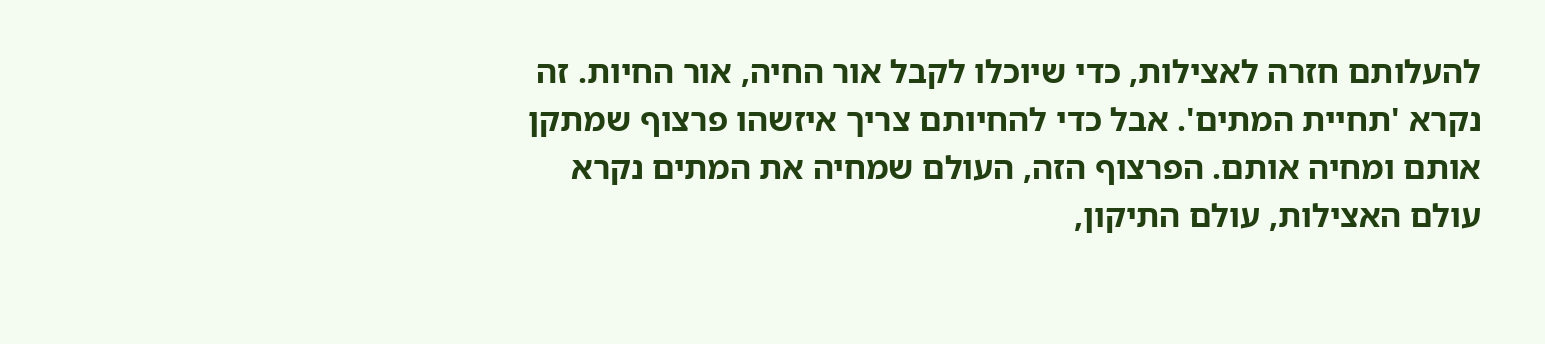להעלותם חזרה לאצילות, כדי שיוכלו לקבל אור החיה, אור החיות. זה נקרא 'תחיית המתים'. אבל כדי להחיותם צריך איזשהו פרצוף שמתקן אותם ומחיה אותם. הפרצוף הזה, העולם שמחיה את המתים נקרא עולם האצילות, עולם התיקון,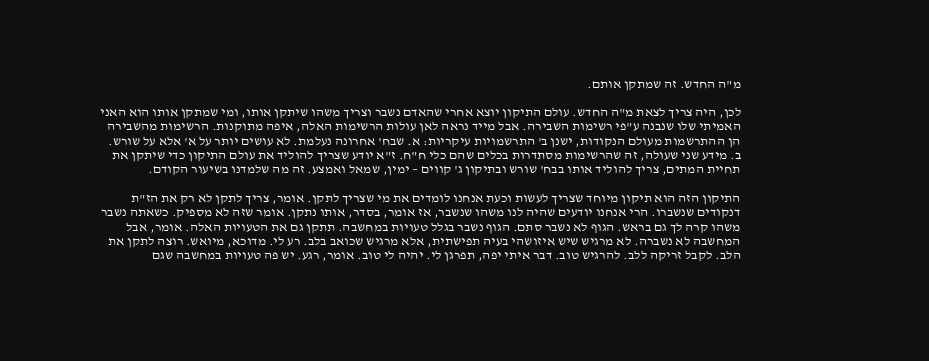מ"ה החדש. זה שמתקן אותם.

לכן, היה צריך לצאת מ"ה החדש. עולם התיקון יוצא אחרי שהאדם נשבר וצריך משהו שיתקן אותו, ומי שמתקן אותו הוא האני האמיתי שלו שנבנה ע"פי רשימות השבירה. אבל מייד נראה לאן עולות הרשימות האלה, איפה מתוקנות. הרשימות מהשבירה הן ההתרשמות מעולם הנקודות, ישנן ב' התרשמויות עיקריות: א. שבח' אחרונה נעלמת. לא עושים יותר על א' אלא על שורש. ב. מידע שני שעולה, זה שהרשימות מסתדרות בכלים שהם כלי ח"ח. ז"א יודע שצריך להוליד את עולם התיקון כדי שיתקן את תחיית המתים, צריך להוליד אותו בבח' שורש ובתיקון ג' קווים – ימין, שמאל ואמצע. זה מה שלמדנו בשיעור הקודם.

התיקון הזה הוא תיקון מיוחד שצריך לעשות וכעת אנחנו לומדים את מי שצריך לתקן. אומר, צריך לתקן לא רק את הז"ת דנקודים שנשברו. הרי אנחנו יודעים שהיה לנו משהו שנשבר, אז אומר, בסדר, אותו נתקן. אומר שזה לא מספיק. כשאתה נשבר משהו קרה לך גם בראש. הגוף לא נשבר סתם. הגוף נשבר בגלל טעויות במחשבה. תתקן גם את הטעויות האלה. אומר, אבל המחשבה לא נשברה. לא מרגיש שיש איזושהי בעיה תפישתית, אלא מרגיש שכואב בלב. רע לי. מדוכא, מיואש. רוצה לתקן את הלב. לקבל זריקה ללב. להרגיש טוב. דבר איתי יפה, תפרגן לי. יהיה לי טוב. אומר, רגע. יש פה טעויות במחשבה שגם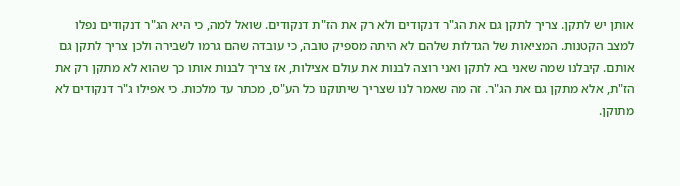אותן יש לתקן. צריך לתקן גם את הג"ר דנקודים ולא רק את הז"ת דנקודים. שואל למה, כי היא הג"ר דנקודים נפלו למצב הקטנות. המציאות של הגדלות שלהם לא היתה מספיק טובה, כי עובדה שהם גרמו לשבירה ולכן צריך לתקן גם אותם. קיבלנו שמה שאני בא לתקן ואני רוצה לבנות את עולם אצילות, אז צריך לבנות אותו כך שהוא לא מתקן רק את הז"ת, אלא מתקן גם את הג"ר. זה מה שאמר לנו שצריך שיתוקנו כל הע"ס, מכתר עד מלכות. כי אפילו ג"ר דנקודים לא מתוקן.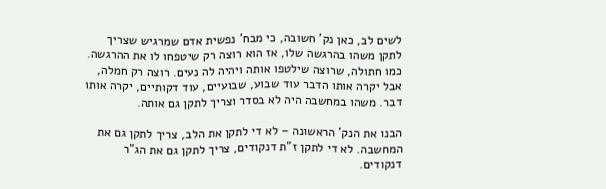לשים לב, כאן נק' חשובה, כי מבח' נפשית אדם שמרגיש שצריך לתקן משהו בהרגשה שלו, אז הוא רוצה רק שיטפחו לו את ההרגשה. כמו חתולה, שרוצה שילטפו אותה ויהיה לה נעים. רוצה רק חמלה, אבל יקרה אותו הדבר עוד שבוע, שבועיים, עוד דקותיים, יקרה אותו דבר. משהו במחשבה היה לא בסדר וצריך לתקן גם אותה.

הבנו את הנק' הראשונה – לא די לתקן את הלב, צריך לתקן גם את המחשבה. לא די לתקן ז"ת דנקודים, צריך לתקן גם את הג"ר דנקודים.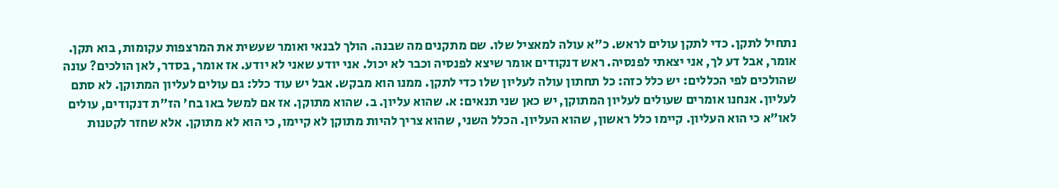נתחיל לתקן. כדי לתקן עולים לראש. כ"א עולה למאציל שלו. שם מתקנים מה שבנה. הולך לבנאי ואומר שעשית את המרצפות עקומות, בוא תקן. אומר, אבל דע לך, אני יצאתי לפנסיה. ראש דנקודים אומר שיצא לפנסיה וכבר לא יכול. אני יודע שאני לא יודע. אז אומר, בסדר, לאן הולכים? עונה שהולכים לפי הכללים: יש כלל כזה: כל תחתון עולה לעליון שלו כדי לתקן. ממנו הוא מבקש. אבל יש עוד כלל: גם עולים לעליון המתוקן. לא סתם לעליון. אנחנו אומרים שעולים לעליון המתוקן, יש כאן שני תנאים: א. שהוא עליון. ב. שהוא מתוקן. אז אם למשל באו בח' הז"ת דנקודים, עולים לאו"א כי הוא העליון. קיימו כלל ראשון, שהוא העליון. הכלל השני, שהוא צריך להיות מתוקן לא קיימו, כי הוא לא מתוקן. אלא שחזר לקטנות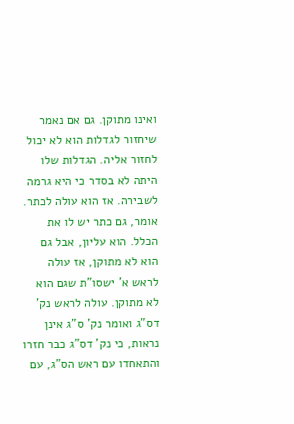ואינו מתוקן. גם אם נאמר שיחזור לגדלות הוא לא יכול לחזור אליה. הגדלות שלו היתה לא בסדר כי היא גרמה לשבירה. אז הוא עולה לכתר. אומר, גם כתר יש לו את הכלל. הוא עליון, אבל גם הוא לא מתוקן, אז עולה לראש א' ישסו"ת שגם הוא לא מתוקן. עולה לראש נק' דס"ג ואומר נק' ס"ג אינן נראות, כי נק' דס"ג כבר חזרו והתאחדו עם ראש הס"ג, עם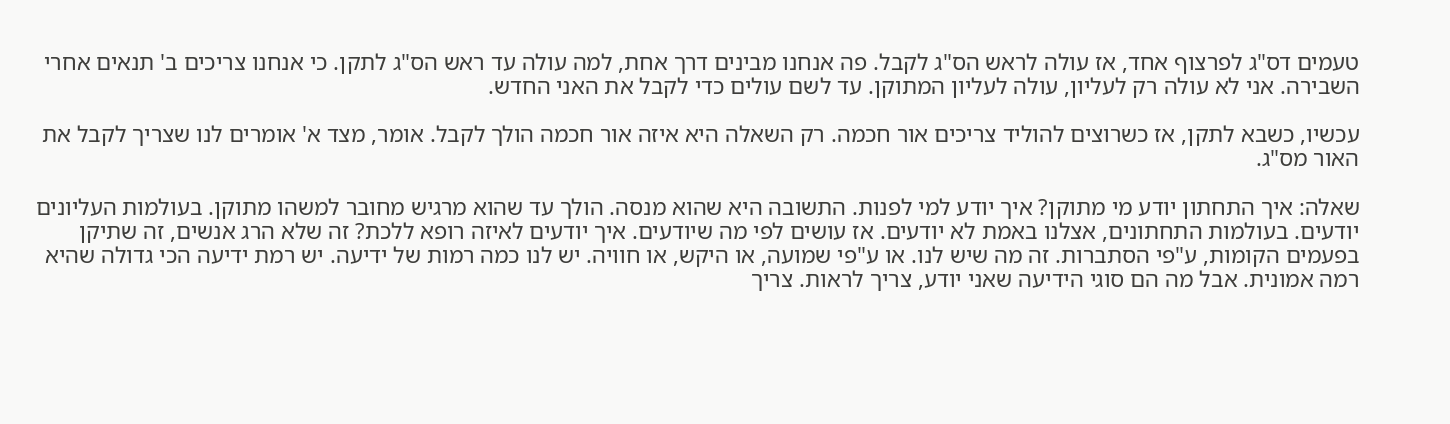טעמים דס"ג לפרצוף אחד, אז עולה לראש הס"ג לקבל. פה אנחנו מבינים דרך אחת, למה עולה עד ראש הס"ג לתקן. כי אנחנו צריכים ב' תנאים אחרי השבירה. אני לא עולה רק לעליון, עולה לעליון המתוקן. עד לשם עולים כדי לקבל את האני החדש.

עכשיו, כשבא לתקן, אז כשרוצים להוליד צריכים אור חכמה. רק השאלה היא איזה אור חכמה הולך לקבל. אומר, מצד א' אומרים לנו שצריך לקבל את האור מס"ג.

שאלה: איך התחתון יודע מי מתוקן? איך יודע למי לפנות. התשובה היא שהוא מנסה. הולך עד שהוא מרגיש מחובר למשהו מתוקן. בעולמות העליונים יודעים. בעולמות התחתונים, אצלנו באמת לא יודעים. אז עושים לפי מה שיודעים. איך יודעים לאיזה רופא ללכת? זה שלא הרג אנשים, זה שתיקן בפעמים הקומות, ע"פי הסתברות. זה מה שיש לנו. או ע"פי שמועה, או היקש, או חוויה. יש לנו כמה רמות של ידיעה. יש רמת ידיעה הכי גדולה שהיא רמה אמונית. אבל מה הם סוגי הידיעה שאני יודע, צריך לראות. צריך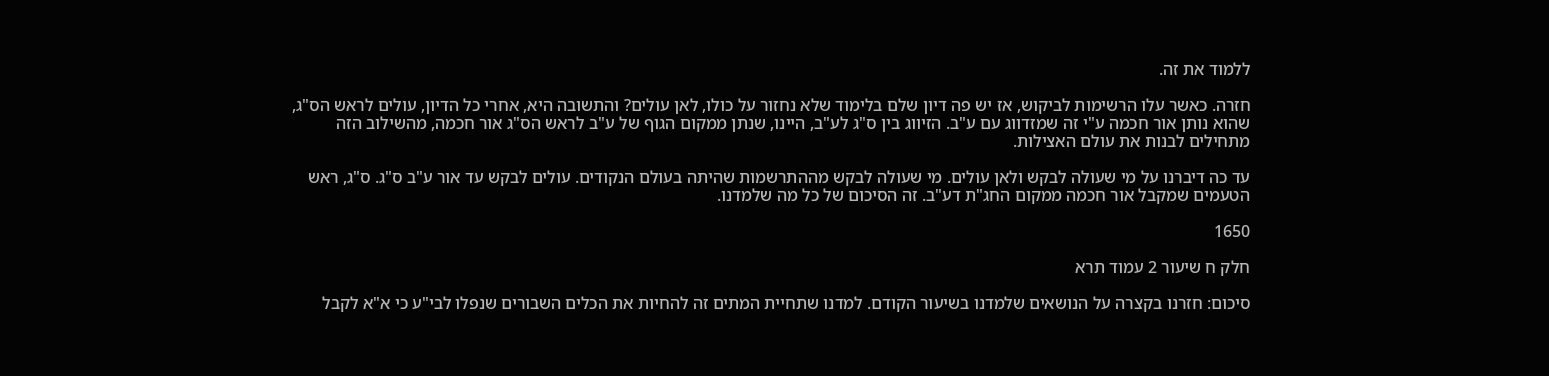ללמוד את זה.

חזרה. כאשר עלו הרשימות לביקוש, אז יש פה דיון שלם בלימוד שלא נחזור על כולו, לאן עולים? והתשובה היא, אחרי כל הדיון, עולים לראש הס"ג, שהוא נותן אור חכמה ע"י זה שמזדווג עם ע"ב. הזיווג בין ס"ג לע"ב, היינו, שנתן ממקום הגוף של ע"ב לראש הס"ג אור חכמה, מהשילוב הזה מתחילים לבנות את עולם האצילות.

עד כה דיברנו על מי שעולה לבקש ולאן עולים. מי שעולה לבקש מההתרשמות שהיתה בעולם הנקודים. עולים לבקש עד אור ע"ב ס"ג. ס"ג, ראש הטעמים שמקבל אור חכמה ממקום החג"ת דע"ב. זה הסיכום של כל מה שלמדנו.

1650

חלק ח שיעור 2 עמוד תרא

סיכום: חזרנו בקצרה על הנושאים שלמדנו בשיעור הקודם. למדנו שתחיית המתים זה להחיות את הכלים השבורים שנפלו לבי"ע כי א"א לקבל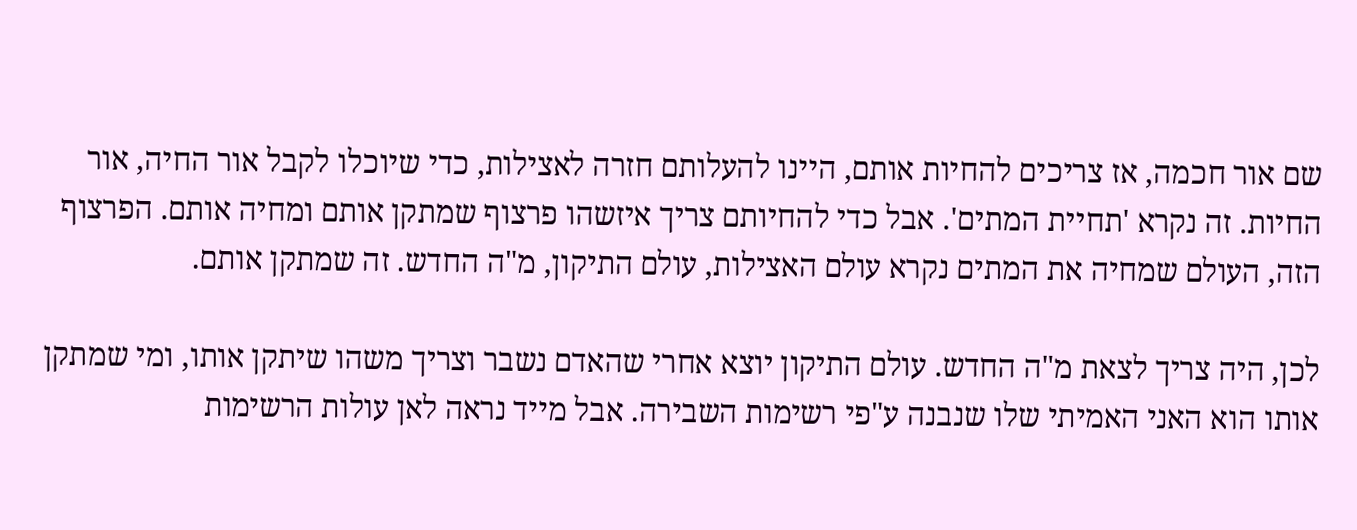שם אור חכמה, אז צריכים להחיות אותם, היינו להעלותם חזרה לאצילות, כדי שיוכלו לקבל אור החיה, אור החיות. זה נקרא 'תחיית המתים'. אבל כדי להחיותם צריך איזשהו פרצוף שמתקן אותם ומחיה אותם. הפרצוף הזה, העולם שמחיה את המתים נקרא עולם האצילות, עולם התיקון, מ"ה החדש. זה שמתקן אותם.

לכן, היה צריך לצאת מ"ה החדש. עולם התיקון יוצא אחרי שהאדם נשבר וצריך משהו שיתקן אותו, ומי שמתקן אותו הוא האני האמיתי שלו שנבנה ע"פי רשימות השבירה. אבל מייד נראה לאן עולות הרשימות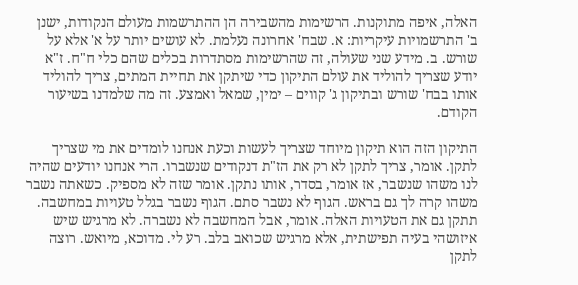האלה, איפה מתוקנות. הרשימות מהשבירה הן ההתרשמות מעולם הנקודות, ישנן ב' התרשמויות עיקריות: א. שבח' אחרונה נעלמת. לא עושים יותר על א' אלא על שורש. ב. מידע שני שעולה, זה שהרשימות מסתדרות בכלים שהם כלי ח"ח. ז"א יודע שצריך להוליד את עולם התיקון כדי שיתקן את תחיית המתים, צריך להוליד אותו בבח' שורש ובתיקון ג' קווים – ימין, שמאל ואמצע. זה מה שלמדנו בשיעור הקודם.

התיקון הזה הוא תיקון מיוחד שצריך לעשות וכעת אנחנו לומדים את מי שצריך לתקן. אומר, צריך לתקן לא רק את הז"ת דנקודים שנשברו. הרי אנחנו יודעים שהיה לנו משהו שנשבר, אז אומר, בסדר, אותו נתקן. אומר שזה לא מספיק. כשאתה נשבר משהו קרה לך גם בראש. הגוף לא נשבר סתם. הגוף נשבר בגלל טעויות במחשבה. תתקן גם את הטעויות האלה. אומר, אבל המחשבה לא נשברה. לא מרגיש שיש איזושהי בעיה תפישתית, אלא מרגיש שכואב בלב. רע לי. מדוכא, מיואש. רוצה לתקן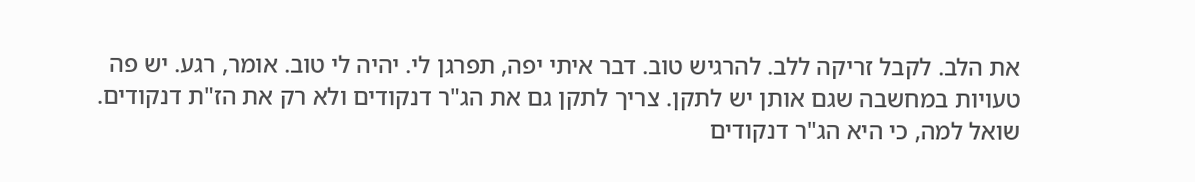את הלב. לקבל זריקה ללב. להרגיש טוב. דבר איתי יפה, תפרגן לי. יהיה לי טוב. אומר, רגע. יש פה טעויות במחשבה שגם אותן יש לתקן. צריך לתקן גם את הג"ר דנקודים ולא רק את הז"ת דנקודים. שואל למה, כי היא הג"ר דנקודים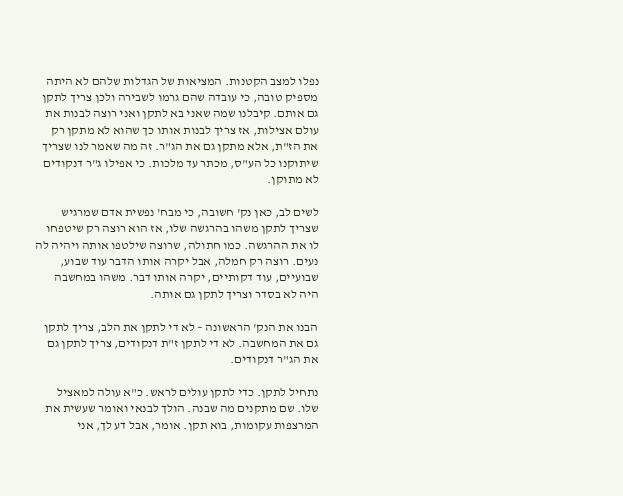נפלו למצב הקטנות. המציאות של הגדלות שלהם לא היתה מספיק טובה, כי עובדה שהם גרמו לשבירה ולכן צריך לתקן גם אותם. קיבלנו שמה שאני בא לתקן ואני רוצה לבנות את עולם אצילות, אז צריך לבנות אותו כך שהוא לא מתקן רק את הז"ת, אלא מתקן גם את הג"ר. זה מה שאמר לנו שצריך שיתוקנו כל הע"ס, מכתר עד מלכות. כי אפילו ג"ר דנקודים לא מתוקן.

לשים לב, כאן נק' חשובה, כי מבח' נפשית אדם שמרגיש שצריך לתקן משהו בהרגשה שלו, אז הוא רוצה רק שיטפחו לו את ההרגשה. כמו חתולה, שרוצה שילטפו אותה ויהיה לה נעים. רוצה רק חמלה, אבל יקרה אותו הדבר עוד שבוע, שבועיים, עוד דקותיים, יקרה אותו דבר. משהו במחשבה היה לא בסדר וצריך לתקן גם אותה.

הבנו את הנק' הראשונה – לא די לתקן את הלב, צריך לתקן גם את המחשבה. לא די לתקן ז"ת דנקודים, צריך לתקן גם את הג"ר דנקודים.

נתחיל לתקן. כדי לתקן עולים לראש. כ"א עולה למאציל שלו. שם מתקנים מה שבנה. הולך לבנאי ואומר שעשית את המרצפות עקומות, בוא תקן. אומר, אבל דע לך, אני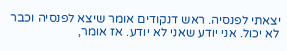יצאתי לפנסיה. ראש דנקודים אומר שיצא לפנסיה וכבר לא יכול. אני יודע שאני לא יודע. אז אומר,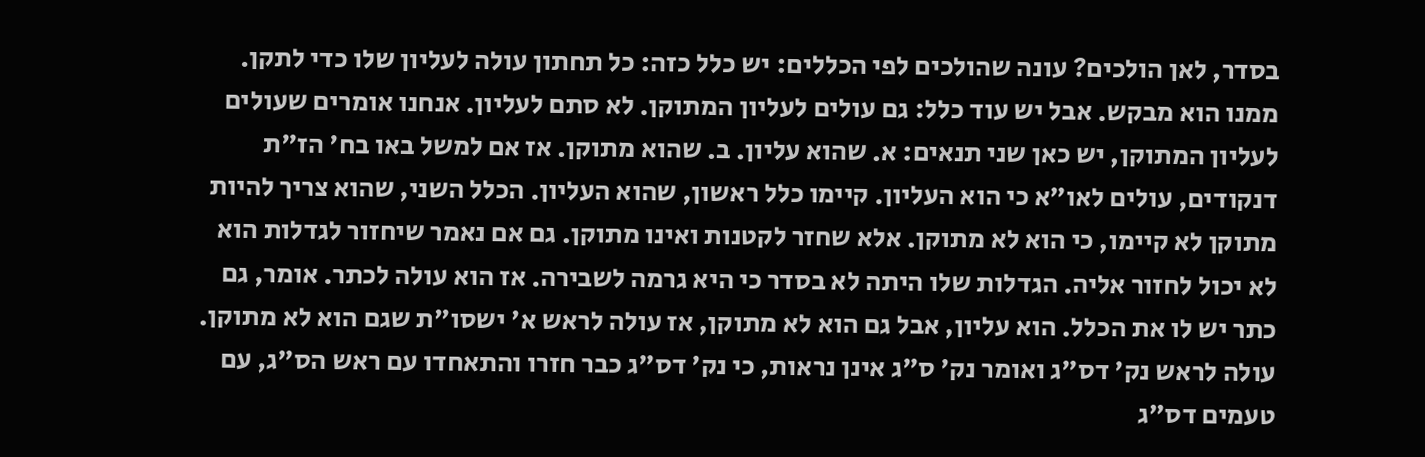בסדר, לאן הולכים? עונה שהולכים לפי הכללים: יש כלל כזה: כל תחתון עולה לעליון שלו כדי לתקן. ממנו הוא מבקש. אבל יש עוד כלל: גם עולים לעליון המתוקן. לא סתם לעליון. אנחנו אומרים שעולים לעליון המתוקן, יש כאן שני תנאים: א. שהוא עליון. ב. שהוא מתוקן. אז אם למשל באו בח' הז"ת דנקודים, עולים לאו"א כי הוא העליון. קיימו כלל ראשון, שהוא העליון. הכלל השני, שהוא צריך להיות מתוקן לא קיימו, כי הוא לא מתוקן. אלא שחזר לקטנות ואינו מתוקן. גם אם נאמר שיחזור לגדלות הוא לא יכול לחזור אליה. הגדלות שלו היתה לא בסדר כי היא גרמה לשבירה. אז הוא עולה לכתר. אומר, גם כתר יש לו את הכלל. הוא עליון, אבל גם הוא לא מתוקן, אז עולה לראש א' ישסו"ת שגם הוא לא מתוקן. עולה לראש נק' דס"ג ואומר נק' ס"ג אינן נראות, כי נק' דס"ג כבר חזרו והתאחדו עם ראש הס"ג, עם טעמים דס"ג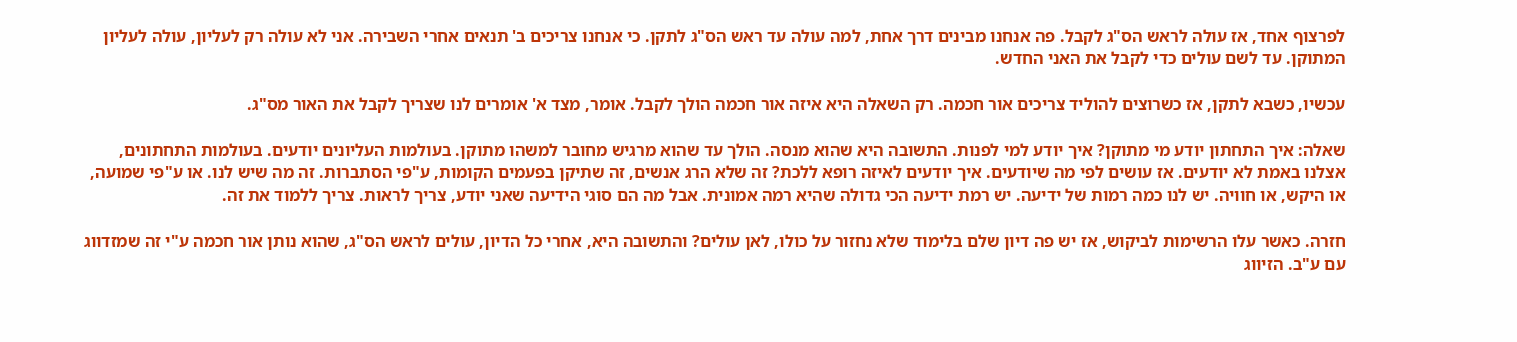לפרצוף אחד, אז עולה לראש הס"ג לקבל. פה אנחנו מבינים דרך אחת, למה עולה עד ראש הס"ג לתקן. כי אנחנו צריכים ב' תנאים אחרי השבירה. אני לא עולה רק לעליון, עולה לעליון המתוקן. עד לשם עולים כדי לקבל את האני החדש.

עכשיו, כשבא לתקן, אז כשרוצים להוליד צריכים אור חכמה. רק השאלה היא איזה אור חכמה הולך לקבל. אומר, מצד א' אומרים לנו שצריך לקבל את האור מס"ג.

שאלה: איך התחתון יודע מי מתוקן? איך יודע למי לפנות. התשובה היא שהוא מנסה. הולך עד שהוא מרגיש מחובר למשהו מתוקן. בעולמות העליונים יודעים. בעולמות התחתונים, אצלנו באמת לא יודעים. אז עושים לפי מה שיודעים. איך יודעים לאיזה רופא ללכת? זה שלא הרג אנשים, זה שתיקן בפעמים הקומות, ע"פי הסתברות. זה מה שיש לנו. או ע"פי שמועה, או היקש, או חוויה. יש לנו כמה רמות של ידיעה. יש רמת ידיעה הכי גדולה שהיא רמה אמונית. אבל מה הם סוגי הידיעה שאני יודע, צריך לראות. צריך ללמוד את זה.

חזרה. כאשר עלו הרשימות לביקוש, אז יש פה דיון שלם בלימוד שלא נחזור על כולו, לאן עולים? והתשובה היא, אחרי כל הדיון, עולים לראש הס"ג, שהוא נותן אור חכמה ע"י זה שמזדווג עם ע"ב. הזיווג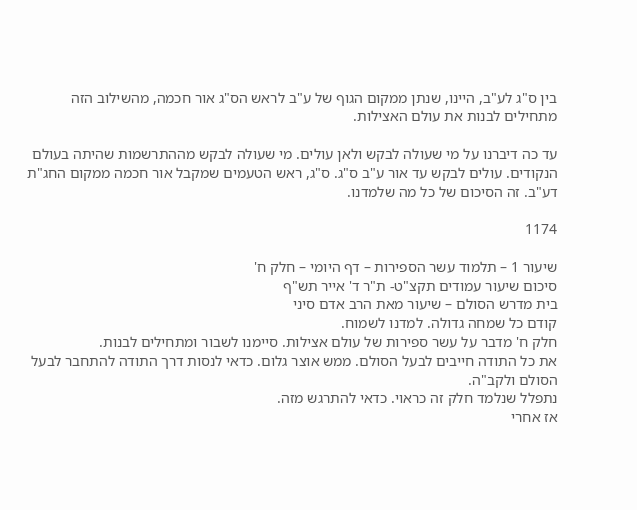בין ס"ג לע"ב, היינו, שנתן ממקום הגוף של ע"ב לראש הס"ג אור חכמה, מהשילוב הזה מתחילים לבנות את עולם האצילות.

עד כה דיברנו על מי שעולה לבקש ולאן עולים. מי שעולה לבקש מההתרשמות שהיתה בעולם הנקודים. עולים לבקש עד אור ע"ב ס"ג. ס"ג, ראש הטעמים שמקבל אור חכמה ממקום החג"ת דע"ב. זה הסיכום של כל מה שלמדנו.

1174

שיעור 1 – תלמוד עשר הספירות – דף היומי – חלק ח'
סיכום שיעור עמודים תקצ"ט- ת"ר ד' אייר תש"ף
בית מדרש הסולם – שיעור מאת הרב אדם סיני
קודם כל שמחה גדולה. למדנו לשמוח.
חלק ח' מדבר על עשר ספירות של עולם אצילות. סיימנו לשבור ומתחילים לבנות.
את כל התודה חייבים לבעל הסולם. ממש אוצר גלום. כדאי לנסות דרך התודה להתחבר לבעל הסולם ולקב"ה.
נתפלל שנלמד חלק זה כראוי. כדאי להתרגש מזה.
אז אחרי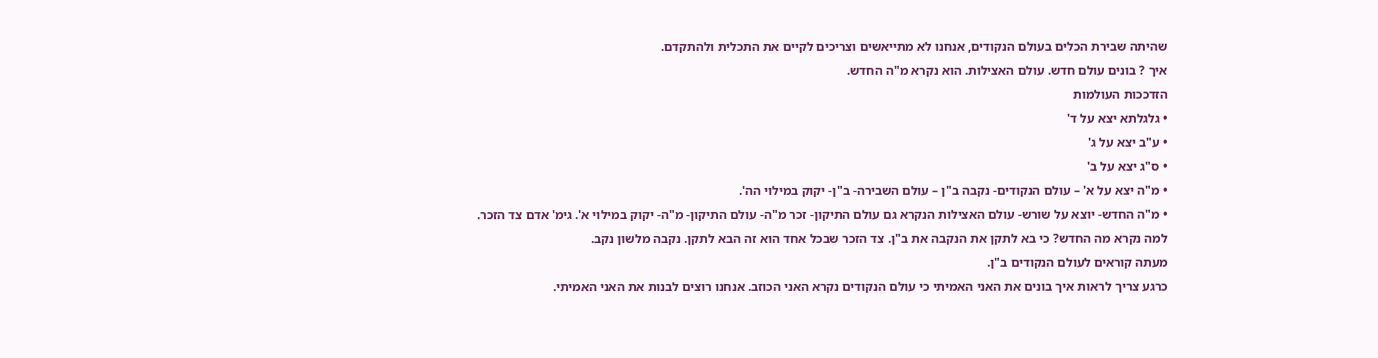שהיתה שבירת הכלים בעולם הנקודים, אנחנו לא מתייאשים וצריכים לקיים את התכלית ולהתקדם.
איך ? בונים עולם חדש. עולם האצילות. הוא נקרא מ"ה החדש.
הזדככות העולמות
• גלגלתא יצא על ד'
• ע"ב יצא על ג'
• ס"ג יצא על ב'
• מ"ה יצא על א' – עולם הנקודים- נקבה ב"ן – עולם השבירה- ב"ן- יקוק במילוי הה'.
• מ"ה החדש- יוצא על שורש- עולם האצילות הנקרא גם עולם התיקון- זכר מ"ה- עולם התיקון- מ"ה- יקוק במילוי א'. גימ' אדם צד הזכר.
למה נקרא מה החדש? כי בא לתקן את הנקבה את ב"ן. צד הזכר שבכל אחד הוא זה הבא לתקן. נקבה מלשון נקב.
מעתה קוראים לעולם הנקודים ב"ן.
כרגע צריך לראות איך בונים את האני האמיתי כי עולם הנקודים נקרא האני הכוזב. אנחנו רוצים לבנות את האני האמיתי.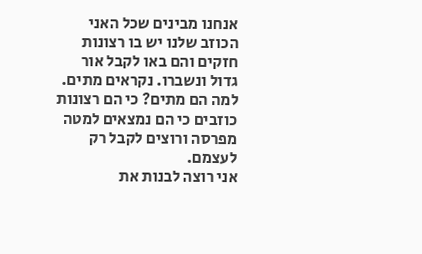אנחנו מבינים שכל האני הכוזב שלנו יש בו רצונות חזקים והם באו לקבל אור גדול ונשברו. נקראים מתים.
למה הם מתים? כי הם רצונות כוזבים כי הם נמצאים למטה מפרסה ורוצים לקבל רק לעצמם.
אני רוצה לבנות את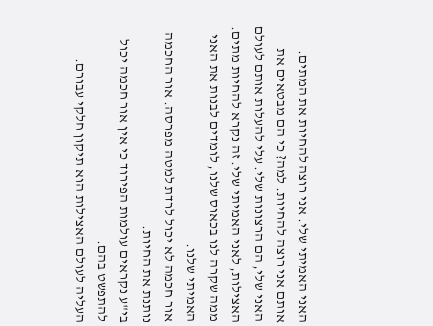האני האמיתי שלי. אני רוצה להחיות את המתים. אותם אני רוצה להחיות. למה? כי הם מבטאים את האני שלי, הם הרצונות שלי. עלי להעלות אותם לעולם האצילות, לאני האמיתי שלי. זה נקרא להחיות מתים.
ממה שקרה לנו בכאוס שלנו, לומדים לבנות את האני האמיתי שלנו.
אור חכמה לא יכול לרדת למטה מפרסה. אור החכמה נותנת את החיות.
בי"ע נקראים עולמות הפירוד כי אין אור חכמה יכול להתפשט בהם.
העליה לעולם האצילות הוא תיקון חלקי עבורם.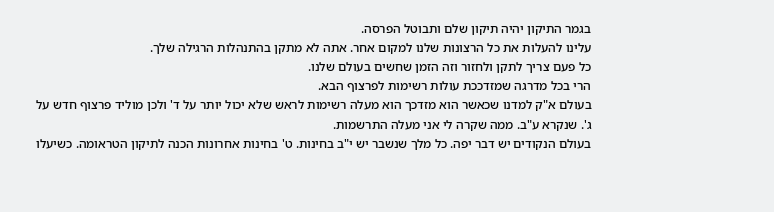בגמר התיקון יהיה תיקון שלם ותבוטל הפרסה.
עלינו להעלות את כל הרצונות שלנו למקום אחר. אתה לא מתקן בהתנהלות הרגילה שלך.
כל פעם צריך לתקן ולחזור וזה הזמן שחשים בעולם שלנו.
הרי בכל מדרגה שמזדככת עולות רשימות לפרצוף הבא.
בעולם א"ק למדנו שכאשר הוא מזדכך הוא מעלה רשימות לראש שלא יכול יותר על ד' ולכן מוליד פרצוף חדש על ג'. שנקרא ע"ב. ממה שקרה לי אני מעלה התרשמות.
בעולם הנקודים יש דבר יפה. כל מלך שנשבר יש י"ב בחינות. ט' בחינות אחרונות הכנה לתיקון הטראומה. כשיעלו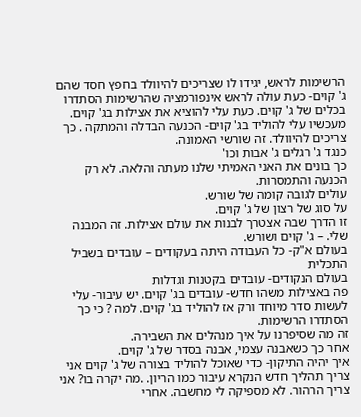הרשימות לראש, יגידו לו שצריכים להיוולד בחפץ חסד שהם ג' קוים- כעת עולה לראש אינפורמציה שהרשימות הסתדרו בכלים של ג' קוים. כעת עלי להוציא את אצילות בג' קוים.
מעכשיו עלי להוליד בג' קוים- הכנעה הבדלה והמתקה . כך צריכים להיוולד. זה שורשי האמונה.
כנגד ג' רגלים ג' אבות וכו'
כך בונים את האני האמיתי שלנו מעתה והלאה. לא רק הכנעה והתמסרות.
עולים לגובה קומה של שורש.
על סוג של רצון של ג' קוים.
זו הדרך שבה אצטרך לבנות את עולם אצילות. זה המבנה שלי. – ג' קוים ושורש.
בעולם א"ק- כל העבודה היתה בעקודים – עובדים בשביל התכלית
בעולם הנקודים- עובדים בקטנות וגדלות
פה באצילות משהו חדש- עובדים בג' קוים. יש עיבור- עלי לעשות סדר מיוחד ורק אז להוליד בג' קוים. למה ? כי כך הסתדרו הרשימות.
זה מה שסיפרנו על איך מנהלים את השבירה.
אחר כך כשאבנה עצמי, אבנה בסדר של ג' קוים.
איך יהיה התיקון- כדי שאוכל להוליד בצורה של ג' קוים אני צריך תהליך חדש הנקרא עיבור כמו הריון. .מה יקרה בו? אני צריך הרהור. לא מספיקה לי מחשבה. אחרי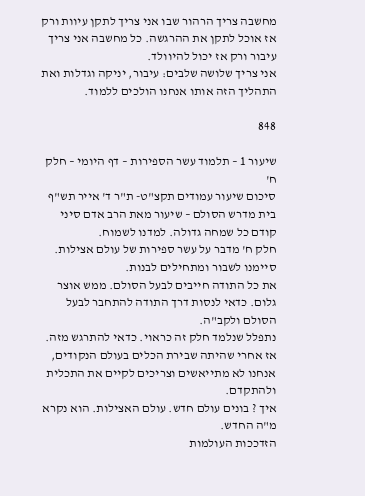מחשבה צריך הרהור שבו אני צריך לתקן עיוות ורק אז אוכל לתקן את ההרגשה. כל מחשבה אני צריך עיבור ורק אז יכול להיוולד.
אני צריך שלושה שלבים: עיבור, יניקה וגדלות ואת התהליך הזה אותו אנחנו הולכים ללמוד.

848

שיעור 1 – תלמוד עשר הספירות – דף היומי – חלק ח'
סיכום שיעור עמודים תקצ"ט- ת"ר ד' אייר תש"ף
בית מדרש הסולם – שיעור מאת הרב אדם סיני
קודם כל שמחה גדולה. למדנו לשמוח.
חלק ח' מדבר על עשר ספירות של עולם אצילות. סיימנו לשבור ומתחילים לבנות.
את כל התודה חייבים לבעל הסולם. ממש אוצר גלום. כדאי לנסות דרך התודה להתחבר לבעל הסולם ולקב"ה.
נתפלל שנלמד חלק זה כראוי. כדאי להתרגש מזה.
אז אחרי שהיתה שבירת הכלים בעולם הנקודים, אנחנו לא מתייאשים וצריכים לקיים את התכלית ולהתקדם.
איך ? בונים עולם חדש. עולם האצילות. הוא נקרא מ"ה החדש.
הזדככות העולמות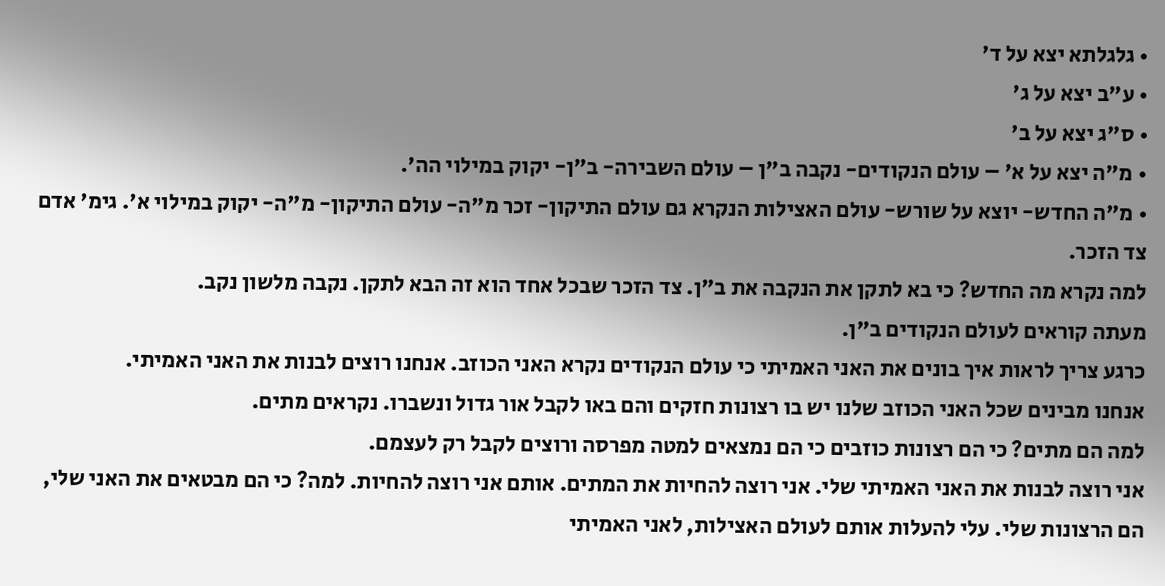• גלגלתא יצא על ד'
• ע"ב יצא על ג'
• ס"ג יצא על ב'
• מ"ה יצא על א' – עולם הנקודים- נקבה ב"ן – עולם השבירה- ב"ן- יקוק במילוי הה'.
• מ"ה החדש- יוצא על שורש- עולם האצילות הנקרא גם עולם התיקון- זכר מ"ה- עולם התיקון- מ"ה- יקוק במילוי א'. גימ' אדם צד הזכר.
למה נקרא מה החדש? כי בא לתקן את הנקבה את ב"ן. צד הזכר שבכל אחד הוא זה הבא לתקן. נקבה מלשון נקב.
מעתה קוראים לעולם הנקודים ב"ן.
כרגע צריך לראות איך בונים את האני האמיתי כי עולם הנקודים נקרא האני הכוזב. אנחנו רוצים לבנות את האני האמיתי.
אנחנו מבינים שכל האני הכוזב שלנו יש בו רצונות חזקים והם באו לקבל אור גדול ונשברו. נקראים מתים.
למה הם מתים? כי הם רצונות כוזבים כי הם נמצאים למטה מפרסה ורוצים לקבל רק לעצמם.
אני רוצה לבנות את האני האמיתי שלי. אני רוצה להחיות את המתים. אותם אני רוצה להחיות. למה? כי הם מבטאים את האני שלי, הם הרצונות שלי. עלי להעלות אותם לעולם האצילות, לאני האמיתי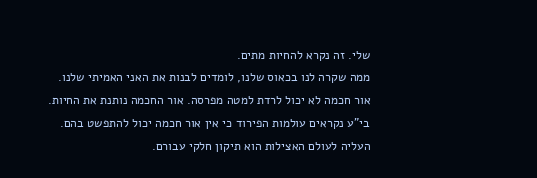שלי. זה נקרא להחיות מתים.
ממה שקרה לנו בכאוס שלנו, לומדים לבנות את האני האמיתי שלנו.
אור חכמה לא יכול לרדת למטה מפרסה. אור החכמה נותנת את החיות.
בי"ע נקראים עולמות הפירוד כי אין אור חכמה יכול להתפשט בהם.
העליה לעולם האצילות הוא תיקון חלקי עבורם.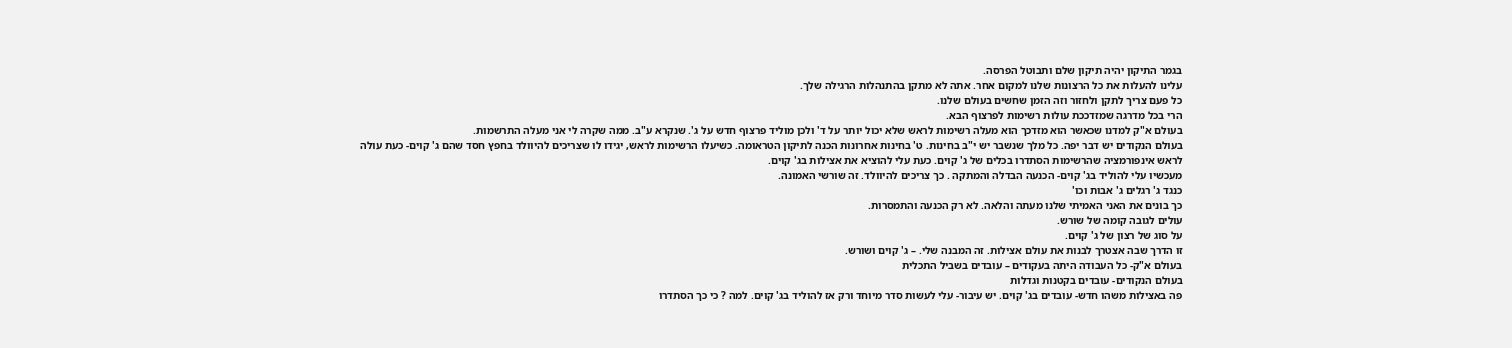בגמר התיקון יהיה תיקון שלם ותבוטל הפרסה.
עלינו להעלות את כל הרצונות שלנו למקום אחר. אתה לא מתקן בהתנהלות הרגילה שלך.
כל פעם צריך לתקן ולחזור וזה הזמן שחשים בעולם שלנו.
הרי בכל מדרגה שמזדככת עולות רשימות לפרצוף הבא.
בעולם א"ק למדנו שכאשר הוא מזדכך הוא מעלה רשימות לראש שלא יכול יותר על ד' ולכן מוליד פרצוף חדש על ג'. שנקרא ע"ב. ממה שקרה לי אני מעלה התרשמות.
בעולם הנקודים יש דבר יפה. כל מלך שנשבר יש י"ב בחינות. ט' בחינות אחרונות הכנה לתיקון הטראומה. כשיעלו הרשימות לראש, יגידו לו שצריכים להיוולד בחפץ חסד שהם ג' קוים- כעת עולה לראש אינפורמציה שהרשימות הסתדרו בכלים של ג' קוים. כעת עלי להוציא את אצילות בג' קוים.
מעכשיו עלי להוליד בג' קוים- הכנעה הבדלה והמתקה . כך צריכים להיוולד. זה שורשי האמונה.
כנגד ג' רגלים ג' אבות וכו'
כך בונים את האני האמיתי שלנו מעתה והלאה. לא רק הכנעה והתמסרות.
עולים לגובה קומה של שורש.
על סוג של רצון של ג' קוים.
זו הדרך שבה אצטרך לבנות את עולם אצילות. זה המבנה שלי. – ג' קוים ושורש.
בעולם א"ק- כל העבודה היתה בעקודים – עובדים בשביל התכלית
בעולם הנקודים- עובדים בקטנות וגדלות
פה באצילות משהו חדש- עובדים בג' קוים. יש עיבור- עלי לעשות סדר מיוחד ורק אז להוליד בג' קוים. למה ? כי כך הסתדרו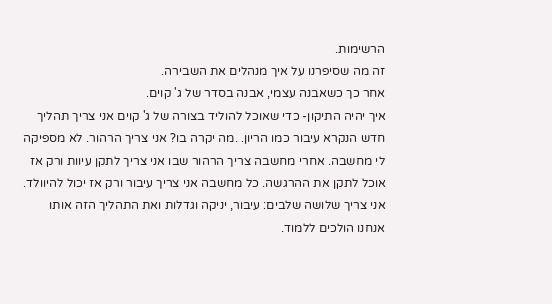הרשימות.
זה מה שסיפרנו על איך מנהלים את השבירה.
אחר כך כשאבנה עצמי, אבנה בסדר של ג' קוים.
איך יהיה התיקון- כדי שאוכל להוליד בצורה של ג' קוים אני צריך תהליך חדש הנקרא עיבור כמו הריון. .מה יקרה בו? אני צריך הרהור. לא מספיקה לי מחשבה. אחרי מחשבה צריך הרהור שבו אני צריך לתקן עיוות ורק אז אוכל לתקן את ההרגשה. כל מחשבה אני צריך עיבור ורק אז יכול להיוולד.
אני צריך שלושה שלבים: עיבור, יניקה וגדלות ואת התהליך הזה אותו אנחנו הולכים ללמוד.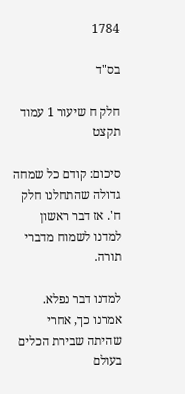1784

בס"ד

חלק ח שיעור 1 עמוד תקצט

סיכום: קודם כל שמחה גדולה שהתחלנו חלק ח'. אז דבר ראשון למדנו לשמוח מדברי תורה.

למדנו דבר נפלא. אמרנו כך, אחרי שהיתה שבירת הכלים בעולם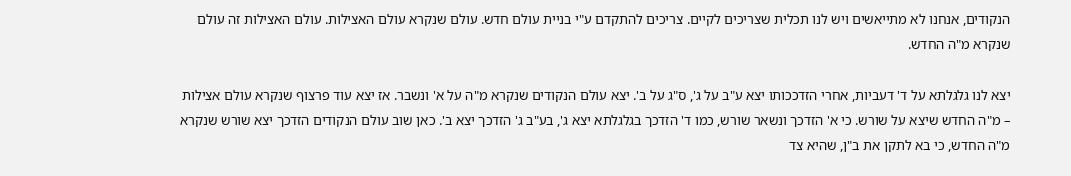הנקודים, אנחנו לא מתייאשים ויש לנו תכלית שצריכים לקיים. צריכים להתקדם ע"י בניית עולם חדש. עולם שנקרא עולם האצילות. עולם האצילות זה עולם שנקרא מ"ה החדש.

יצא לנו גלגלתא על ד' דעביות, אחרי הזדככותו יצא ע"ב על ג', ס"ג על ב'. יצא עולם הנקודים שנקרא מ"ה על א' ונשבר. אז יצא עוד פרצוף שנקרא עולם אצילות – מ"ה החדש שיצא על שורש. כי א' הזדכך ונשאר שורש, כמו ד' הזדכך בגלגלתא יצא ג', בע"ב ג' הזדכך יצא ב'. כאן שוב עולם הנקודים הזדכך יצא שורש שנקרא מ"ה החדש, כי בא לתקן את ב"ן, שהיא צד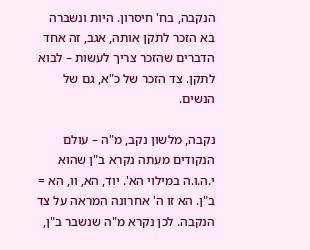הנקבה, בח' חיסרון. היות ונשברה בא הזכר לתקן אותה, אגב, זה אחד הדברים שהזכר צריך לעשות – לבוא לתקן. צד הזכר של כ"א, גם של הנשים.

נקבה, מלשון נקב, מ"ה – עולם הנקודים מעתה נקרא ב"ן שהוא י.ה.ו.ה במילוי הא'. יוד, הא, וו, הא = ב"ן. הא זו ה' אחרונה המראה על צד הנקבה. לכן נקרא מ"ה שנשבר ב"ן,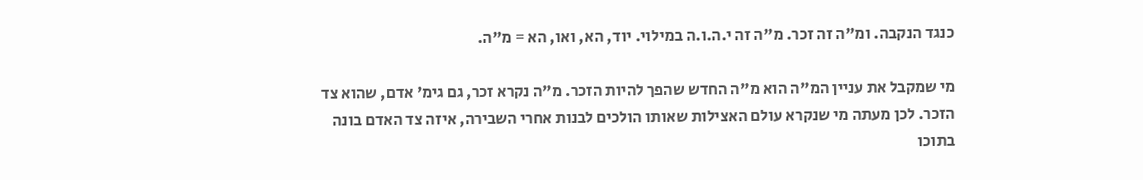כנגד הנקבה. ומ"ה זה זכר. מ"ה זה י.ה.ו.ה במילוי. יוד, הא, ואו, הא = מ"ה.

מי שמקבל את עניין המ"ה הוא מ"ה החדש שהפך להיות הזכר. מ"ה נקרא זכר, גם גימ' אדם, שהוא צד הזכר. לכן מעתה מי שנקרא עולם האצילות שאותו הולכים לבנות אחרי השבירה, איזה צד האדם בונה בתוכו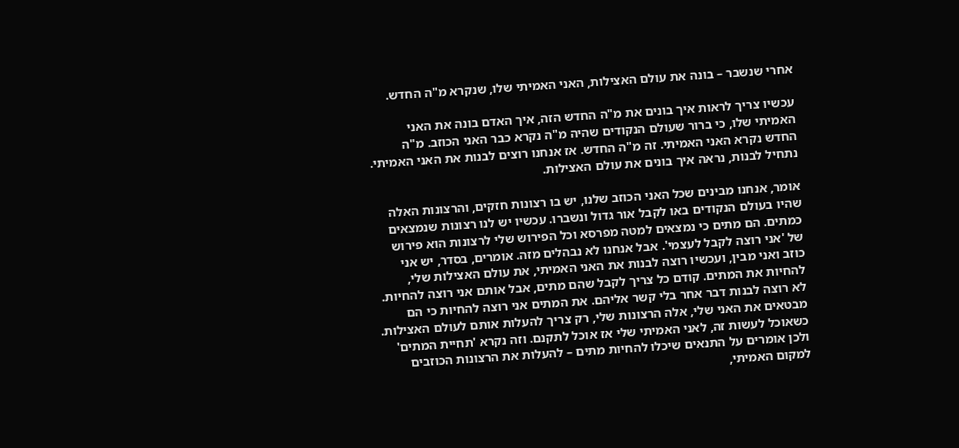אחרי שנשבר – בונה את עולם האצילות, האני האמיתי שלו, שנקרא מ"ה החדש.

עכשיו צריך לראות איך בונים את מ"ה החדש הזה, איך האדם בונה את האני האמיתי שלו, כי ברור שעולם הנקודים שהיה מ"ה נקרא כבר האני הכוזב. מ"ה החדש נקרא האני האמיתי. זה מ"ה החדש. אז אנחנו רוצים לבנות את האני האמיתי. נתחיל לבנות, נראה איך בונים את עולם האצילות.

אומר, אנחנו מבינים שכל האני הכוזב שלנו, יש בו רצונות חזקים, והרצונות האלה שהיו בעולם הנקודים באו לקבל אור גדול ונשברו. עכשיו יש לנו רצונות שנמצאים כמתים. הם מתים כי נמצאים למטה מפרסא וכל הפירוש שלי לרצונות הוא פירוש של 'אני רוצה לקבל לעצמי'. אבל אנחנו לא נבהלים מזה. אומרים, בסדר, יש אני כוזב ואני מבין, ועכשיו רוצה לבנות את האני האמיתי, את עולם האצילות שלי, להחיות את המתים. קודם כל צריך לקבל שהם מתים, אבל אותם אני רוצה להחיות. לא רוצה לבנות דבר אחר בלי קשר אליהם. את המתים אני רוצה להחיות כי הם מבטאים את האני שלי, אלה הרצונות שלי, רק צריך להעלות אותם לעולם האצילות. כשאוכל לעשות זה, לאני האמיתי שלי אז אוכל לתקנם. וזה נקרא 'תחיית המתים' ולכן אומרים על התנאים שיכלו להחיות מתים – להעלות את הרצונות הכוזבים למקום האמיתי,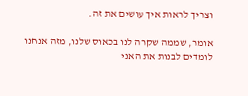וצריך לראות איך עושים את זה.

אומר, שממה שקרה לנו בכאוס שלנו, מזה אנחנו לומדים לבנות את האני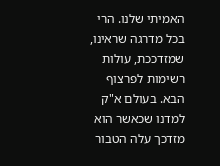האמיתי שלנו. הרי בכל מדרגה שראינו, שמזדככת, עולות רשימות לפרצוף הבא. בעולם א"ק למדנו שכאשר הוא מזדכך עלה הטבור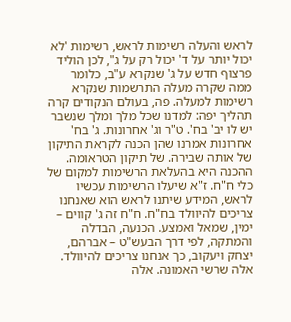לראש והעלה רשימות לראש, רשימות 'לא יכול יותר על ד' יכול רק על ג", לכן הוליד פרצוף חדש על ג' שנקרא ע"ב, כלומר ממה שקרה מעלה התרשמות שנקרא רשימות למעלה. פה, בעולם הנקודים קרה תהליך יפה: למדנו שכל מלך ומלך שנשבר יש לו יב' בח'. ט"ר וג' אחרונות. ג' בח' אחרונות אמרנו שהן הכנה לקראת התיקון של אותה שבירה. של תיקון הטראומה. ההכנה היא בהעלאת הרשימות למקום של כלי ח"ח. ז"א שיעלו הרשימות עכשיו לראש, המידע שיתנו לראש הוא שאנחנו צריכים להיוולד בח"ח. ח"ח זה ג' קווים – ימין, שמאל ואמצע. הכנעה, הבדלה והמתקה, לפי דרך הבעש"ט – אברהם, יצחק ויעקוב, כך אנחנו צריכים להיוולד. אלה שרשי האמונה. אלה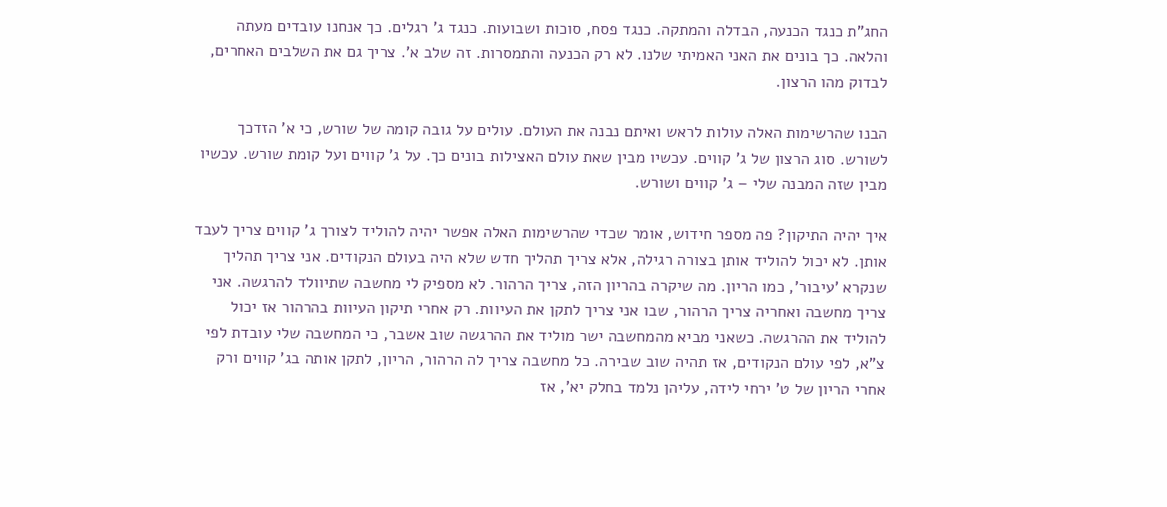החג"ת כנגד הכנעה, הבדלה והמתקה. כנגד פסח, סוכות ושבועות. כנגד ג' רגלים. כך אנחנו עובדים מעתה והלאה. כך בונים את האני האמיתי שלנו. לא רק הכנעה והתמסרות. זה שלב א'. צריך גם את השלבים האחרים, לבדוק מהו הרצון.

הבנו שהרשימות האלה עולות לראש ואיתם נבנה את העולם. עולים על גובה קומה של שורש, כי א' הזדכך לשורש. סוג הרצון של ג' קווים. עכשיו מבין שאת עולם האצילות בונים כך. על ג' קווים ועל קומת שורש. עכשיו מבין שזה המבנה שלי – ג' קווים ושורש.

איך יהיה התיקון? פה מספר חידוש, אומר שכדי שהרשימות האלה אפשר יהיה להוליד לצורך ג' קווים צריך לעבד אותן. לא יכול להוליד אותן בצורה רגילה, אלא צריך תהליך חדש שלא היה בעולם הנקודים. אני צריך תהליך שנקרא 'עיבור', כמו הריון. מה שיקרה בהריון הזה, צריך הרהור. לא מספיק לי מחשבה שתיוולד להרגשה. אני צריך מחשבה ואחריה צריך הרהור, שבו אני צריך לתקן את העיוות. רק אחרי תיקון העיוות בהרהור אז יכול להוליד את ההרגשה. כשאני מביא מהמחשבה ישר מוליד את ההרגשה שוב אשבר, כי המחשבה שלי עובדת לפי צ"א, לפי עולם הנקודים, אז תהיה שוב שבירה. כל מחשבה צריך לה הרהור, הריון, לתקן אותה בג' קווים ורק אחרי הריון של ט' ירחי לידה, עליהן נלמד בחלק יא', אז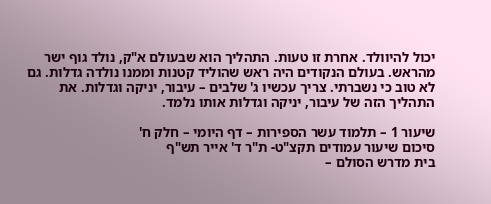יכול להיוולד. אחרת זו טעות. התהליך הוא שבעולם א"ק, נולד גוף ישר מהראש. בעולם הנקודים היה ראש שהוליד קטנות וממנו נולדה גדלות. גם לא טוב כי נשברתי. צריך עכשיו ג' שלבים – עיבור, יניקה וגדלות. את התהליך הזה של עיבור, יניקה וגדלות אותו נלמד.

שיעור 1 – תלמוד עשר הספירות – דף היומי – חלק ח'
סיכום שיעור עמודים תקצ"ט- ת"ר ד' אייר תש"ף
בית מדרש הסולם –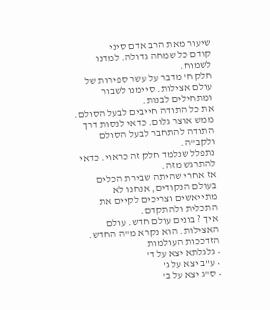שיעור מאת הרב אדם סיני
קודם כל שמחה גדולה. למדנו לשמוח.
חלק ח' מדבר על עשר ספירות של עולם אצילות. סיימנו לשבור ומתחילים לבנות.
את כל התודה חייבים לבעל הסולם. ממש אוצר גלום. כדאי לנסות דרך התודה להתחבר לבעל הסולם ולקב"ה.
נתפלל שנלמד חלק זה כראוי. כדאי להתרגש מזה.
אז אחרי שהיתה שבירת הכלים בעולם הנקודים, אנחנו לא מתייאשים וצריכים לקיים את התכלית ולהתקדם.
איך ? בונים עולם חדש. עולם האצילות. הוא נקרא מ"ה החדש.
הזדככות העולמות
• גלגלתא יצא על ד'
• ע"ב יצא על ג'
• ס"ג יצא על ב'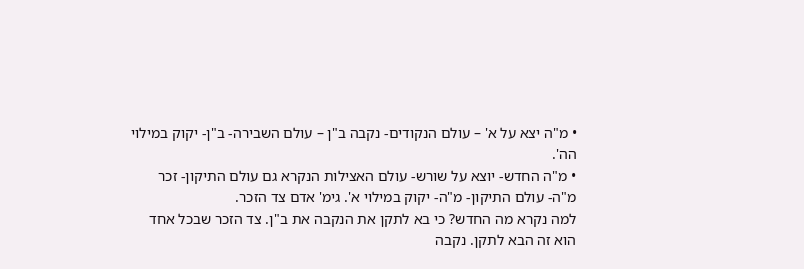• מ"ה יצא על א' – עולם הנקודים- נקבה ב"ן – עולם השבירה- ב"ן- יקוק במילוי הה'.
• מ"ה החדש- יוצא על שורש- עולם האצילות הנקרא גם עולם התיקון- זכר מ"ה- עולם התיקון- מ"ה- יקוק במילוי א'. גימ' אדם צד הזכר.
למה נקרא מה החדש? כי בא לתקן את הנקבה את ב"ן. צד הזכר שבכל אחד הוא זה הבא לתקן. נקבה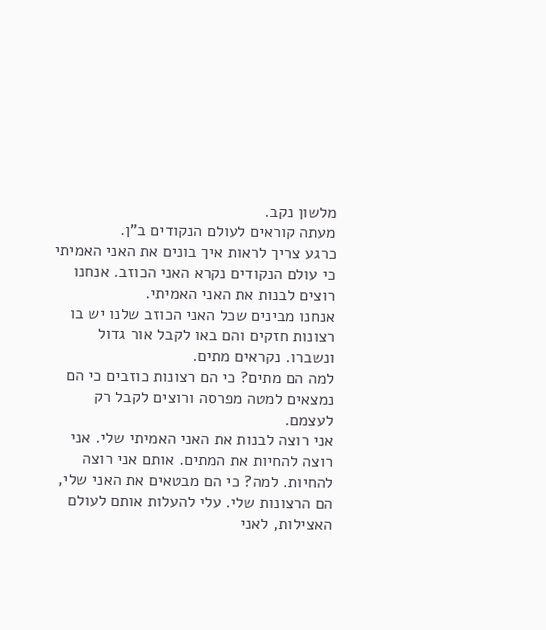מלשון נקב.
מעתה קוראים לעולם הנקודים ב"ן.
כרגע צריך לראות איך בונים את האני האמיתי כי עולם הנקודים נקרא האני הכוזב. אנחנו רוצים לבנות את האני האמיתי.
אנחנו מבינים שכל האני הכוזב שלנו יש בו רצונות חזקים והם באו לקבל אור גדול ונשברו. נקראים מתים.
למה הם מתים? כי הם רצונות כוזבים כי הם נמצאים למטה מפרסה ורוצים לקבל רק לעצמם.
אני רוצה לבנות את האני האמיתי שלי. אני רוצה להחיות את המתים. אותם אני רוצה להחיות. למה? כי הם מבטאים את האני שלי, הם הרצונות שלי. עלי להעלות אותם לעולם האצילות, לאני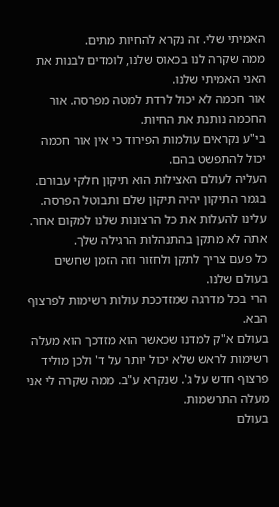האמיתי שלי. זה נקרא להחיות מתים.
ממה שקרה לנו בכאוס שלנו, לומדים לבנות את האני האמיתי שלנו.
אור חכמה לא יכול לרדת למטה מפרסה. אור החכמה נותנת את החיות.
בי"ע נקראים עולמות הפירוד כי אין אור חכמה יכול להתפשט בהם.
העליה לעולם האצילות הוא תיקון חלקי עבורם. בגמר התיקון יהיה תיקון שלם ותבוטל הפרסה.
עלינו להעלות את כל הרצונות שלנו למקום אחר. אתה לא מתקן בהתנהלות הרגילה שלך.
כל פעם צריך לתקן ולחזור וזה הזמן שחשים בעולם שלנו.
הרי בכל מדרגה שמזדככת עולות רשימות לפרצוף הבא.
בעולם א"ק למדנו שכאשר הוא מזדכך הוא מעלה רשימות לראש שלא יכול יותר על ד' ולכן מוליד פרצוף חדש על ג'. שנקרא ע"ב. ממה שקרה לי אני מעלה התרשמות.
בעולם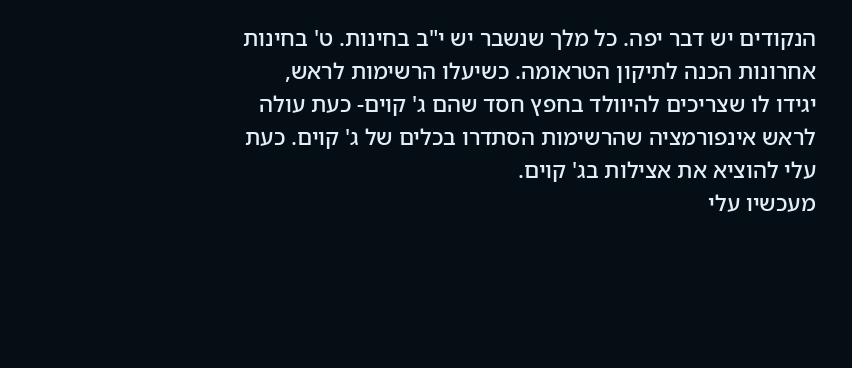הנקודים יש דבר יפה. כל מלך שנשבר יש י"ב בחינות. ט' בחינות אחרונות הכנה לתיקון הטראומה. כשיעלו הרשימות לראש, יגידו לו שצריכים להיוולד בחפץ חסד שהם ג' קוים- כעת עולה לראש אינפורמציה שהרשימות הסתדרו בכלים של ג' קוים. כעת עלי להוציא את אצילות בג' קוים.
מעכשיו עלי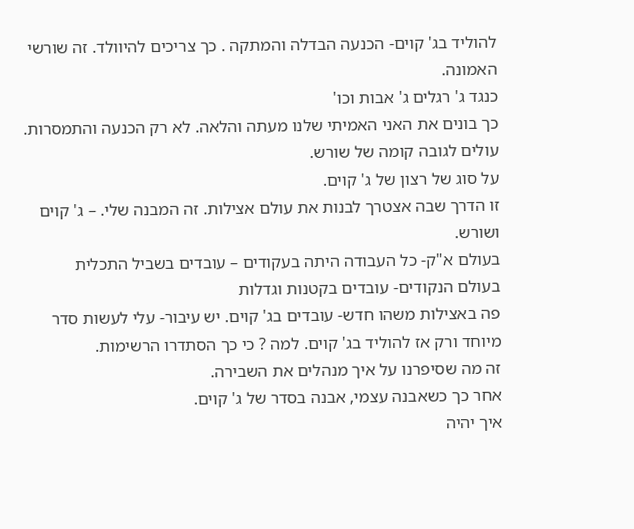להוליד בג' קוים- הכנעה הבדלה והמתקה . כך צריכים להיוולד. זה שורשי האמונה.
כנגד ג' רגלים ג' אבות וכו'
כך בונים את האני האמיתי שלנו מעתה והלאה. לא רק הכנעה והתמסרות.
עולים לגובה קומה של שורש.
על סוג של רצון של ג' קוים.
זו הדרך שבה אצטרך לבנות את עולם אצילות. זה המבנה שלי. – ג' קוים ושורש.
בעולם א"ק- כל העבודה היתה בעקודים – עובדים בשביל התכלית
בעולם הנקודים- עובדים בקטנות וגדלות
פה באצילות משהו חדש- עובדים בג' קוים. יש עיבור- עלי לעשות סדר מיוחד ורק אז להוליד בג' קוים. למה ? כי כך הסתדרו הרשימות.
זה מה שסיפרנו על איך מנהלים את השבירה.
אחר כך כשאבנה עצמי, אבנה בסדר של ג' קוים.
איך יהיה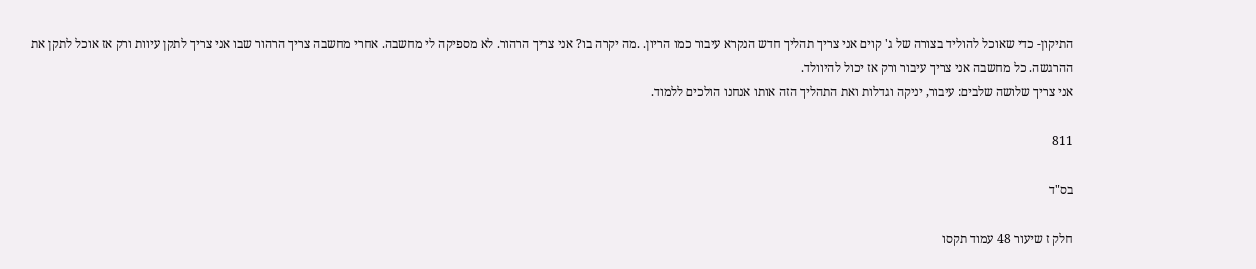התיקון- כדי שאוכל להוליד בצורה של ג' קוים אני צריך תהליך חדש הנקרא עיבור כמו הריון. .מה יקרה בו? אני צריך הרהור. לא מספיקה לי מחשבה. אחרי מחשבה צריך הרהור שבו אני צריך לתקן עיוות ורק אז אוכל לתקן את ההרגשה. כל מחשבה אני צריך עיבור ורק אז יכול להיוולד.
אני צריך שלושה שלבים: עיבור, יניקה וגדלות ואת התהליך הזה אותו אנחנו הולכים ללמוד.

811

בס"ד

חלק ז שיעור 48 עמוד תקסו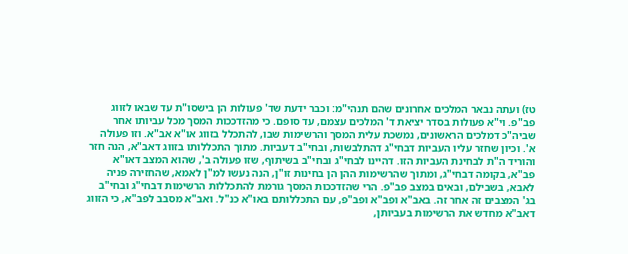טז) ועתה נבאר המלכים אחרונים שהם תנהי"מ: וכבר ידעת שד' פעולות הן בישסו"ת עד שבאו לזווג פב"פ. וי"א פעולות בסדר יציאת ד' המלכים עצמם, עד סופם. כי מהזדככות המסך מכל עביותו אחר שביה"כ דמלכים הראשונים, נמשכת עלית המסך והרשימות שבו, להתכלל בזווג או"א אב"א. וזו פעולה א'. וכיון שחזר עליו העביות דבחי"ג דהתלבשות, ובחי"ב דעביות. מתוך התכללותו בזווג דאב"א, הנה חזר והוריד ה"ת לבחינת העביות הזו. דהיינו לבחי"ג ובחי"ב בשיתוף, שזו פעולה ב', שהוא המצב דאו"א פב"א, בקומה דבחי"ג, ומתוך שהרשימות ההן הן בחינות זו"ן, הנה נעשו למ"ן לאמא, שהחזירה פניה לאבא, בשבילם, ובאים במצב פב"פ. הרי שהזדככות המסך גורמת להתכללות הרשימות דבחי"ג ובחי"ב בג' המצבים זה אחר זה. באב"א ופב"א ופב"פ, עם התכללותם באו"א כנ"ל. ואב"א מסבב לפב"א, כי הזווג דאב"א מחדש את הרשימות בעביותן,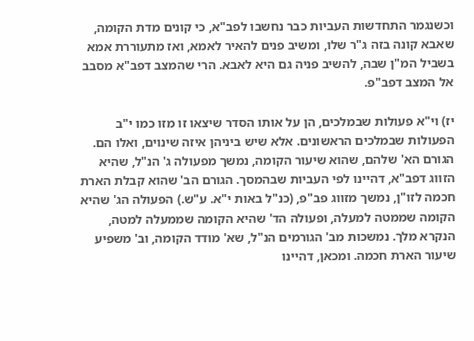וכשנגמר התחדשות העביות כבר נחשבו לפב"א, כי קונים מדת הקומה, שאבא קונה בזה ג"ר שלו, ומשיב פנים להאיר לאמא, ואז מתעוררת אמא בשביל המ"ן שבה, להשיב פניה גם היא לאבא. הרי שהמצב דפב"א מסבב אל המצב דפב"פ.

יז) וי"א פעולות שבמלכים, הן על אותו הסדר שיצאו זו מזו כמו י"ב הפעולות שבמלכים הראשונים. אלא שיש ביניהן איזה שינוים, ואלו הם. הגורם הא' שלהם, שהוא שיעור הקומה, נמשך מפעולה ג' הנ"ל, שהיא הזווג דפב"א, דהיינו לפי העביות שבהמסך. הגורם הב' שהוא קבלת הארת חכמה לזו"ן, נמשך מזווג פב"פ, (כנ"ל באות י"א. ע"ש.) הפעולה הג' שהיא הקומה שממטה למעלה, ופעולה הד' שהיא הקומה שממעלה למטה, הנקרא מלך. נמשכות מב' הגורמים הנ"ל, שא' מודד הקומה, וב' משפיע שיעור הארת חכמה. ומכאן, דהיינו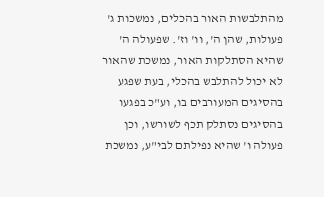מהתלבשות האור בהכלים, נמשכות ג' פעולות, שהן ה', וו' וז'. שפעולה ה' שהיא הסתלקות האור, נמשכת שהאור לא יכול להתלבש בהכלי, בעת שפגע בהסיגים המעורבים בו, וע"כ בפגעו בהסיגים נסתלק תכף לשורשו, וכן פעולה ו' שהיא נפילתם לבי"ע, נמשכת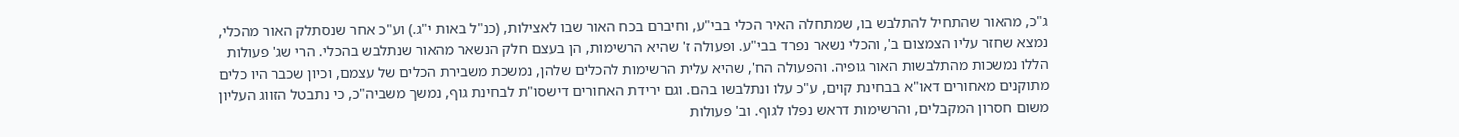ג"כ, מהאור שהתחיל להתלבש בו, שמתחלה האיר הכלי בבי"ע, וחיברם בכח האור שבו לאצילות, (כנ"ל באות י"ג.) וע"כ אחר שנסתלק האור מהכלי, נמצא שחזר עליו הצמצום ב', והכלי נשאר נפרד בבי"ע. ופעולה ז' שהיא הרשימות, הן בעצם חלק הנשאר מהאור שנתלבש בהכלי. הרי שג' פעולות הללו נמשכות מהתלבשות האור גופיה. והפעולה הח', שהיא עלית הרשימות להכלים שלהן, נמשכת משבירת הכלים של עצמם, וכיון שכבר היו כלים מתוקנים מאחורים דאו"א בבחינת קוים, ע"כ עלו ונתלבשו בהם. וגם ירידת האחורים דישסו"ת לבחינת גוף, נמשך משביה"כ, כי נתבטל הזווג העליון משום חסרון המקבלים, והרשימות דראש נפלו לגוף. וב' פעולות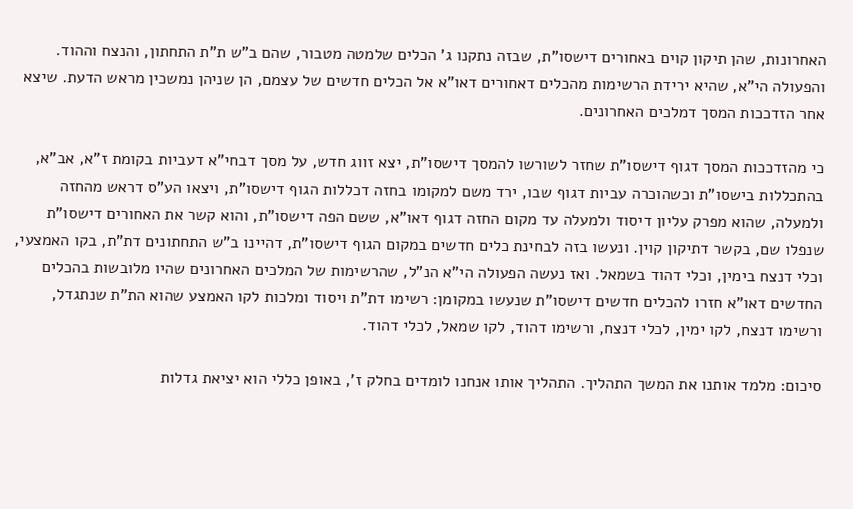האחרונות, שהן תיקון קוים באחורים דישסו"ת, שבזה נתקנו ג' הכלים שלמטה מטבור, שהם ב"ש ת"ת התחתון, והנצח וההוד. והפעולה הי"א, שהיא ירידת הרשימות מהכלים דאחורים דאו"א אל הכלים חדשים של עצמם, הן שניהן נמשכין מראש הדעת. שיצא אחר הזדככות המסך דמלכים האחרונים.

כי מהזדככות המסך דגוף דישסו"ת שחזר לשורשו להמסך דישסו"ת, יצא זווג חדש, על מסך דבחי"א דעביות בקומת ז"א, אב"א, בהתכללות בישסו"ת וכשהוכרה עביות דגוף שבו, ירד משם למקומו בחזה דכללות הגוף דישסו"ת, ויצאו הע"ס דראש מהחזה ולמעלה, שהוא מפרק עליון דיסוד ולמעלה עד מקום החזה דגוף דאו"א, ששם הפה דישסו"ת, והוא קשר את האחורים דישסו"ת שנפלו שם, בקשר דתיקון קוין. ונעשו בזה לבחינת כלים חדשים במקום הגוף דישסו"ת, דהיינו ב"ש התחתונים דת"ת, בקו האמצעי, וכלי דנצח בימין, וכלי דהוד בשמאל. ואז נעשה הפעולה הי"א הנ"ל, שהרשימות של המלכים האחרונים שהיו מלובשות בהכלים החדשים דאו"א חזרו להכלים חדשים דישסו"ת שנעשו במקומן: רשימו דת"ת ויסוד ומלכות לקו האמצע שהוא הת"ת שנתגדל, ורשימו דנצח, לקו ימין, לכלי דנצח, ורשימו דהוד, לקו שמאל, לכלי דהוד.

סיכום: מלמד אותנו את המשך התהליך. התהליך אותו אנחנו לומדים בחלק ז', באופן כללי הוא יציאת גדלות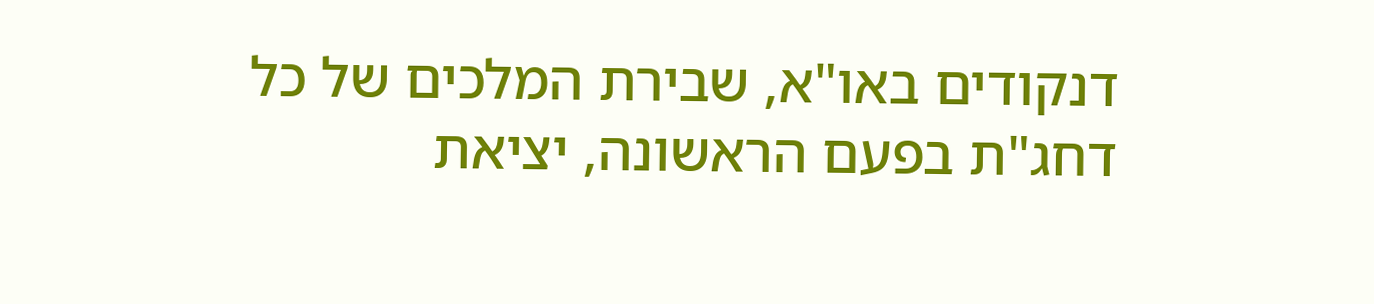דנקודים באו"א, שבירת המלכים של כל דחג"ת בפעם הראשונה, יציאת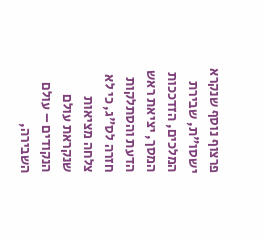פרצוף נוסף שנקרא ישסו"ת, שבירת המלכים, הזדככות המסך, יציאת ראש הדעת והסתלקות חזרה לס"ג, כי לא צלחה מציאות שנקראת עולם הנקודים – עולם השבירה,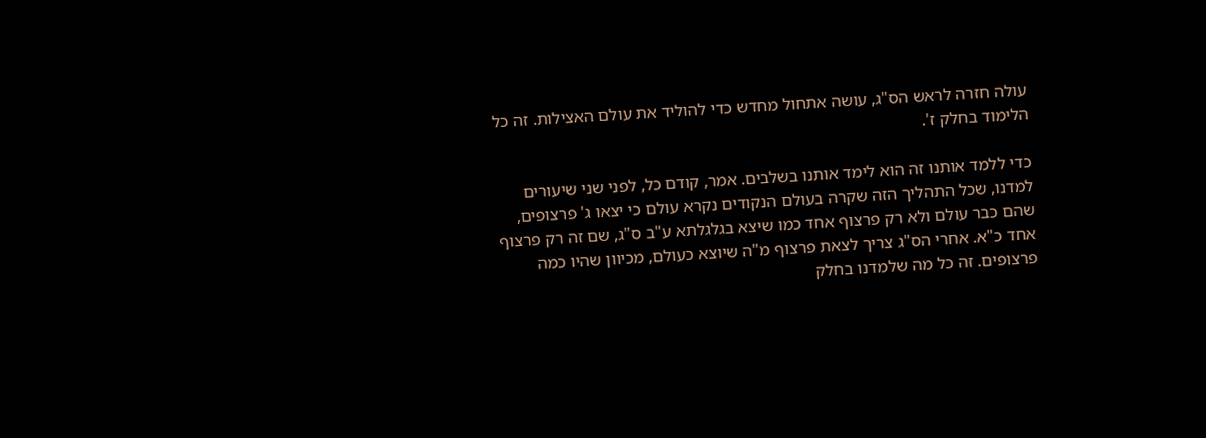עולה חזרה לראש הס"ג, עושה אתחול מחדש כדי להוליד את עולם האצילות. זה כל הלימוד בחלק ז'.

כדי ללמד אותנו זה הוא לימד אותנו בשלבים. אמר, קודם כל, לפני שני שיעורים למדנו, שכל התהליך הזה שקרה בעולם הנקודים נקרא עולם כי יצאו ג' פרצופים, שהם כבר עולם ולא רק פרצוף אחד כמו שיצא בגלגלתא ע"ב ס"ג, שם זה רק פרצוף אחד כ"א. אחרי הס"ג צריך לצאת פרצוף מ"ה שיוצא כעולם, מכיוון שהיו כמה פרצופים. זה כל מה שלמדנו בחלק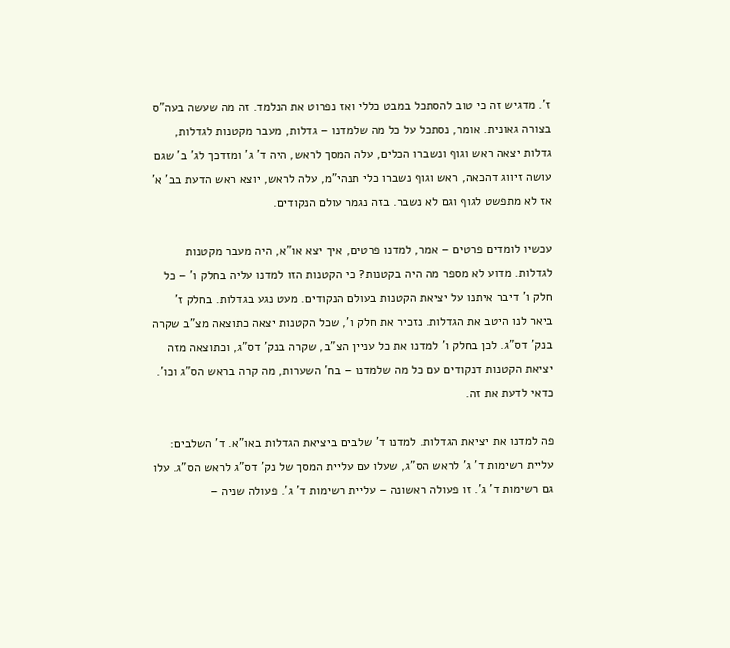ז'. מדגיש זה כי טוב להסתכל במבט כללי ואז נפרוט את הנלמד. זה מה שעשה בעה"ס בצורה גאונית. אומר, נסתכל על כל מה שלמדנו – גדלות, מעבר מקטנות לגדלות, גדלות יצאה ראש וגוף ונשברו הכלים, עלה המסך לראש, היה ד' ג' ומזדכך לג' ב' שגם עושה זיווג דהכאה, ראש וגוף נשברו כלי תנהי"מ, עלה לראש, יוצא ראש הדעת בב' א' אז לא מתפשט לגוף וגם לא נשבר. בזה נגמר עולם הנקודים.

עכשיו לומדים פרטים – אמר, למדנו פרטים, איך יצא או"א, היה מעבר מקטנות לגדלות. מדוע לא מספר מה היה בקטנות? כי הקטנות הזו למדנו עליה בחלק ו' – כל חלק ו' דיבר איתנו על יציאת הקטנות בעולם הנקודים. מעט נגע בגדלות. בחלק ז' ביאר לנו היטב את הגדלות. נזכיר את חלק ו', שכל הקטנות יצאה כתוצאה מצ"ב שקרה בנק' דס"ג. לכן בחלק ו' למדנו את כל עניין הצ"ב, שקרה בנק' דס"ג, וכתוצאה מזה יציאת הקטנות דנקודים עם כל מה שלמדנו – בח' השערות, מה קרה בראש הס"ג וכו'. כדאי לדעת את זה.

פה למדנו את יציאת הגדלות. למדנו ד' שלבים ביציאת הגדלות באו"א. ד' השלבים: עליית רשימות ד' ג' לראש הס"ג, שעלו עם עליית המסך של נק' דס"ג לראש הס"ג. עלו גם רשימות ד' ג'. זו פעולה ראשונה – עליית רשימות ד' ג'. פעולה שניה –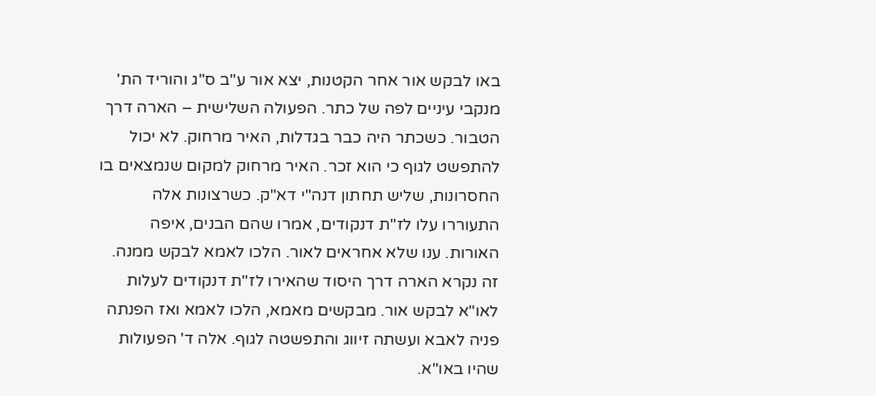באו לבקש אור אחר הקטנות, יצא אור ע"ב ס"ג והוריד הת' מנקבי עיניים לפה של כתר. הפעולה השלישית – הארה דרך הטבור. כשכתר היה כבר בגדלות, האיר מרחוק. לא יכול להתפשט לגוף כי הוא זכר. האיר מרחוק למקום שנמצאים בו החסרונות, שליש תחתון דנה"י דא"ק. כשרצונות אלה התעוררו עלו לז"ת דנקודים, אמרו שהם הבנים, איפה האורות. ענו שלא אחראים לאור. הלכו לאמא לבקש ממנה. זה נקרא הארה דרך היסוד שהאירו לז"ת דנקודים לעלות לאו"א לבקש אור. מבקשים מאמא, הלכו לאמא ואז הפנתה פניה לאבא ועשתה זיווג והתפשטה לגוף. אלה ד' הפעולות שהיו באו"א.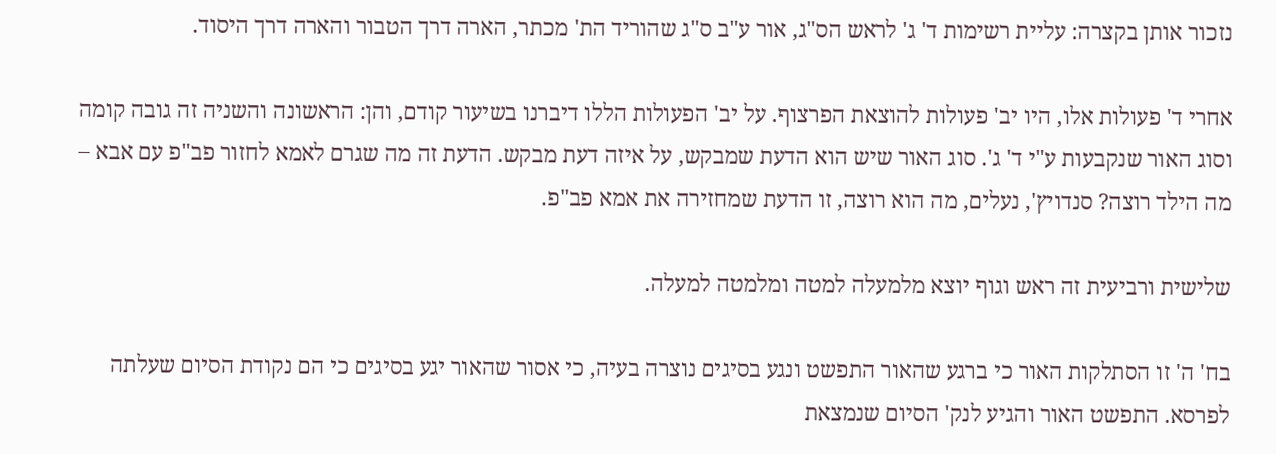נזכור אותן בקצרה: עליית רשימות ד' ג' לראש הס"ג, אור ע"ב ס"ג שהוריד הת' מכתר, הארה דרך הטבור והארה דרך היסוד.

אחרי ד' פעולות אלו, היו יב' פעולות להוצאת הפרצוף. על יב' הפעולות הללו דיברנו בשיעור קודם, והן: הראשונה והשניה זה גובה קומה וסוג האור שנקבעות ע"י ד' ג'. סוג האור שיש הוא הדעת שמבקש, על איזה דעת מבקש. הדעת זה מה שגרם לאמא לחזור פב"פ עם אבא – מה הילד רוצה? סנדויץ', נעלים, מה הוא רוצה, זו הדעת שמחזירה את אמא פב"פ.

שלישית ורביעית זה ראש וגוף יוצא מלמעלה למטה ומלמטה למעלה.

בח' ה' זו הסתלקות האור כי ברגע שהאור התפשט ונגע בסיגים נוצרה בעיה, כי אסור שהאור יגע בסיגים כי הם נקודת הסיום שעלתה לפרסא. התפשט האור והגיע לנק' הסיום שנמצאת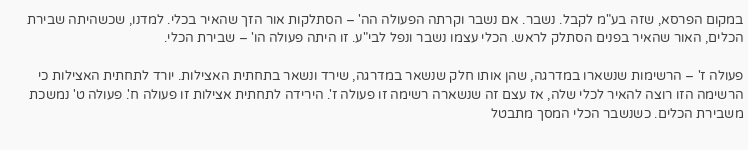במקום הפרסא, שזה בע"מ לקבל. נשבר. אם נשבר וקרתה הפעולה הה' – הסתלקות אור הזך שהאיר בכלי. למדנו, שכשהיתה שבירת הכלים, האור שהאיר בפנים הסתלק לראש. הכלי עצמו נשבר ונפל לבי"ע. זו היתה פעולה הו' – שבירת הכלי.

פעולה ז' – הרשימות שנשארו במדרגה, שהן אותו חלק שנשאר במדרגה, שירד ונשאר בתחתית האצילות. יורד לתחתית האצילות כי הרשימה הזו רוצה להאיר לכלי שלה, אז עצם זה שנשארה רשימה זו פעולה ז'. הירידה לתחתית אצילות זו פעולה ח'. פעולה ט' נמשכת משבירת הכלים. כשנשבר הכלי המסך מתבטל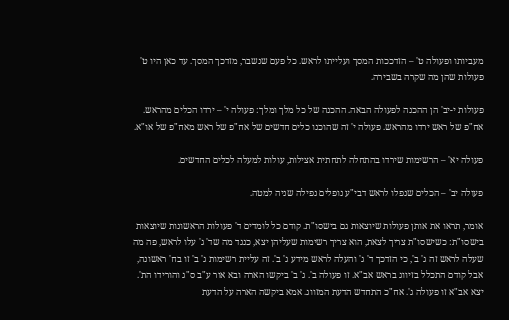מעביותו ופעולה ט' – הזדככות המסך ועלייתו לראש. כל פעם שנשבר, מזדכך המסך. עד כאן היו ט' פעולות שהן מה שקרה בשבירה.

פעולות י-יב' הן ההכנה לפעולה הבאה. ההכנה של כל מלך ומלך: פעולה י' – ירדו הכלים מהראש. אח"פ של ראש ירדו מהראש. פעולה י' זה שהוכנו כלים חדשים של אח"פ של ראש מאח"פ של או"א.

פעולה יא' – הרשימות שירדו בהתחלה לתחתית אצילות, עולות למעלה לכלים החדשים.

פעולה יב' – הכלים שנפלו לראש דבי"ע נופלים נפילה שניה למטה.

אומר, תראו את אותן פעולות שיוצאות גם בישסו"ת. קודם כל לומדים ד' פעולות הראשונות שיוצאות בישסו"ת: כשישסו"ת צריך לצאת, הוא צריך רשימות שעליהן יצא, כנגד מה שד' ג' עלו לראש, פה מה שעלה לראש זה ג' ב', כי הזדכך ד' ג' והעלה לראש מידע ג' ב'. זה עליית רשימות ג' ב' זו בח' ראשונה, אבל קודם התכלל בזיווג בראש אב"א. זו פעולה ב'. ג' ב' ביקשו הארה ובא אור ע"ב ס"ג והורידו הת'. יצא אב"א זו פעולה ג'. אח"כ התחדש הדעת המזווג. אמא ביקשה הארה על הדעת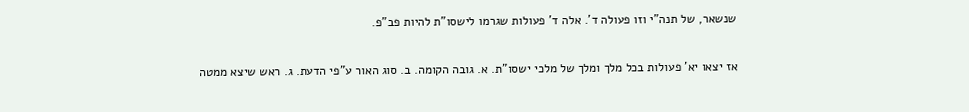שנשאר, של תנה"י וזו פעולה ד'. אלה ד' פעולות שגרמו לישסו"ת להיות פב"פ.

אז יצאו יא' פעולות בכל מלך ומלך של מלכי ישסו"ת. א. גובה הקומה. ב. סוג האור ע"פי הדעת. ג. ראש שיצא ממטה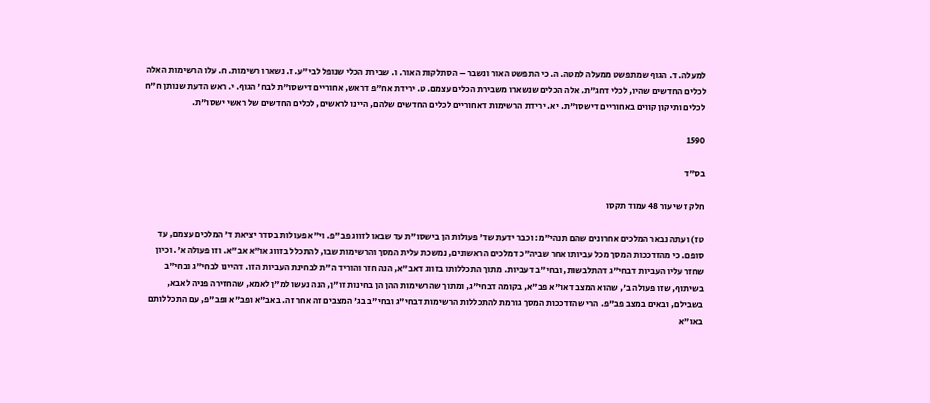למעלה. ד. הגוף שמתפשט ממעלה למטה. ה. כי התפשט האור ונשבר – הסתלקות האור. ו. שבירת הכלי שנופל לבי"ע. ז. נשארו רשימות. ח. עלו הרשימות האלה לכלים החדשים שהיו, לכלי דחג"ת. אלה הכלים שנשארו משבירת הכלים עצמם. ט. ירידת אח"פ דראש, אחוריים דישסו"ת לבח' הגוף. י. ראש הדעת שנותן ח"ח לכלים ותיקון קווים באחוריים דישסו"ת. יא. ירידת הרשימות דאחוריים לכלים החדשים שלהם, היינו לראשים, לכלים החדשים של ראשי ישסו"ת.

1590

בס"ד

חלק ז שיעור 48 עמוד תקסו

טז) ועתה נבאר המלכים אחרונים שהם תנהי"מ: וכבר ידעת שד' פעולות הן בישסו"ת עד שבאו לזווג פב"פ. וי"א פעולות בסדר יציאת ד' המלכים עצמם, עד סופם. כי מהזדככות המסך מכל עביותו אחר שביה"כ דמלכים הראשונים, נמשכת עלית המסך והרשימות שבו, להתכלל בזווג או"א אב"א. וזו פעולה א'. וכיון שחזר עליו העביות דבחי"ג דהתלבשות, ובחי"ב דעביות. מתוך התכללותו בזווג דאב"א, הנה חזר והוריד ה"ת לבחינת העביות הזו. דהיינו לבחי"ג ובחי"ב בשיתוף, שזו פעולה ב', שהוא המצב דאו"א פב"א, בקומה דבחי"ג, ומתוך שהרשימות ההן הן בחינות זו"ן, הנה נעשו למ"ן לאמא, שהחזירה פניה לאבא, בשבילם, ובאים במצב פב"פ. הרי שהזדככות המסך גורמת להתכללות הרשימות דבחי"ג ובחי"ב בג' המצבים זה אחר זה. באב"א ופב"א ופב"פ, עם התכללותם באו"א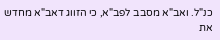כנ"ל. ואב"א מסבב לפב"א, כי הזווג דאב"א מחדש את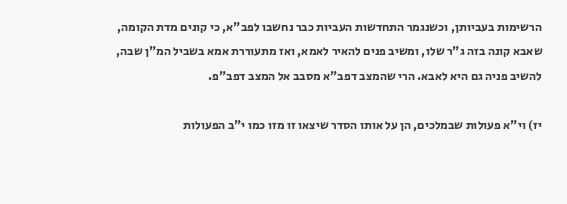הרשימות בעביותן, וכשנגמר התחדשות העביות כבר נחשבו לפב"א, כי קונים מדת הקומה, שאבא קונה בזה ג"ר שלו, ומשיב פנים להאיר לאמא, ואז מתעוררת אמא בשביל המ"ן שבה, להשיב פניה גם היא לאבא. הרי שהמצב דפב"א מסבב אל המצב דפב"פ.

יז) וי"א פעולות שבמלכים, הן על אותו הסדר שיצאו זו מזו כמו י"ב הפעולות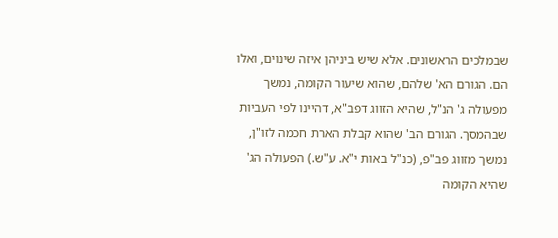שבמלכים הראשונים. אלא שיש ביניהן איזה שינוים, ואלו הם. הגורם הא' שלהם, שהוא שיעור הקומה, נמשך מפעולה ג' הנ"ל, שהיא הזווג דפב"א, דהיינו לפי העביות שבהמסך. הגורם הב' שהוא קבלת הארת חכמה לזו"ן, נמשך מזווג פב"פ, (כנ"ל באות י"א. ע"ש.) הפעולה הג' שהיא הקומה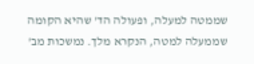שממטה למעלה, ופעולה הד' שהיא הקומה שממעלה למטה, הנקרא מלך. נמשכות מב'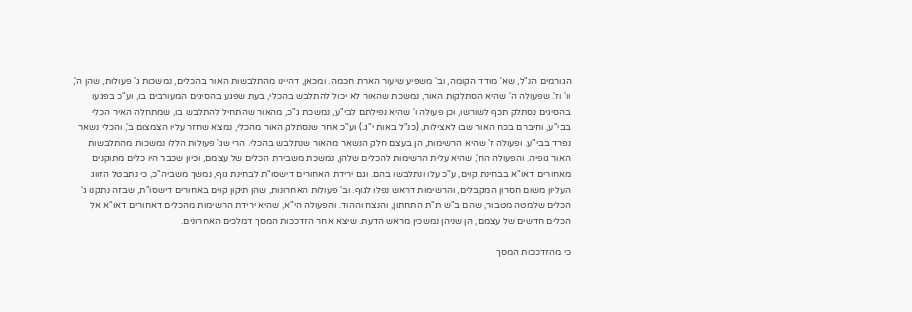הגורמים הנ"ל, שא' מודד הקומה, וב' משפיע שיעור הארת חכמה. ומכאן, דהיינו מהתלבשות האור בהכלים, נמשכות ג' פעולות, שהן ה', וו' וז'. שפעולה ה' שהיא הסתלקות האור, נמשכת שהאור לא יכול להתלבש בהכלי, בעת שפגע בהסיגים המעורבים בו, וע"כ בפגעו בהסיגים נסתלק תכף לשורשו, וכן פעולה ו' שהיא נפילתם לבי"ע, נמשכת ג"כ, מהאור שהתחיל להתלבש בו, שמתחלה האיר הכלי בבי"ע, וחיברם בכח האור שבו לאצילות, (כנ"ל באות י"ג.) וע"כ אחר שנסתלק האור מהכלי, נמצא שחזר עליו הצמצום ב', והכלי נשאר נפרד בבי"ע. ופעולה ז' שהיא הרשימות, הן בעצם חלק הנשאר מהאור שנתלבש בהכלי. הרי שג' פעולות הללו נמשכות מהתלבשות האור גופיה. והפעולה הח', שהיא עלית הרשימות להכלים שלהן, נמשכת משבירת הכלים של עצמם, וכיון שכבר היו כלים מתוקנים מאחורים דאו"א בבחינת קוים, ע"כ עלו ונתלבשו בהם. וגם ירידת האחורים דישסו"ת לבחינת גוף, נמשך משביה"כ, כי נתבטל הזווג העליון משום חסרון המקבלים, והרשימות דראש נפלו לגוף. וב' פעולות האחרונות, שהן תיקון קוים באחורים דישסו"ת, שבזה נתקנו ג' הכלים שלמטה מטבור, שהם ב"ש ת"ת התחתון, והנצח וההוד. והפעולה הי"א, שהיא ירידת הרשימות מהכלים דאחורים דאו"א אל הכלים חדשים של עצמם, הן שניהן נמשכין מראש הדעת. שיצא אחר הזדככות המסך דמלכים האחרונים.

כי מהזדככות המסך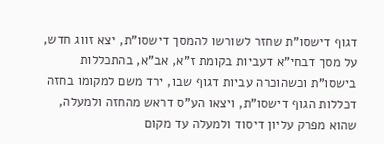דגוף דישסו"ת שחזר לשורשו להמסך דישסו"ת, יצא זווג חדש, על מסך דבחי"א דעביות בקומת ז"א, אב"א, בהתכללות בישסו"ת וכשהוכרה עביות דגוף שבו, ירד משם למקומו בחזה דכללות הגוף דישסו"ת, ויצאו הע"ס דראש מהחזה ולמעלה, שהוא מפרק עליון דיסוד ולמעלה עד מקום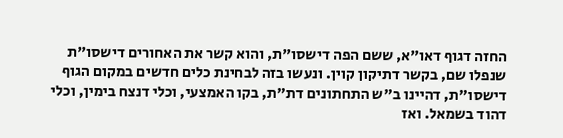החזה דגוף דאו"א, ששם הפה דישסו"ת, והוא קשר את האחורים דישסו"ת שנפלו שם, בקשר דתיקון קוין. ונעשו בזה לבחינת כלים חדשים במקום הגוף דישסו"ת, דהיינו ב"ש התחתונים דת"ת, בקו האמצעי, וכלי דנצח בימין, וכלי דהוד בשמאל. ואז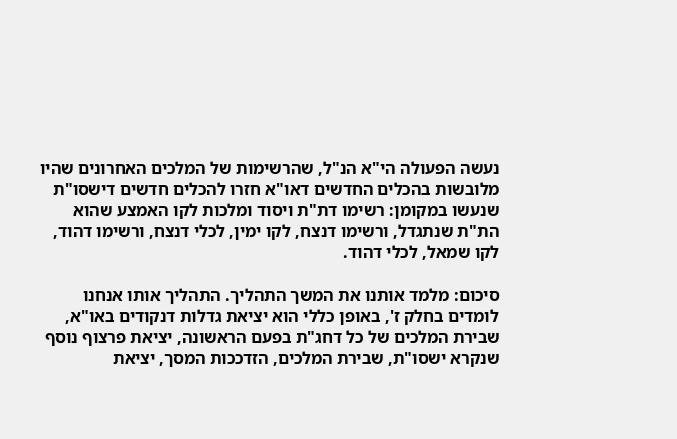נעשה הפעולה הי"א הנ"ל, שהרשימות של המלכים האחרונים שהיו מלובשות בהכלים החדשים דאו"א חזרו להכלים חדשים דישסו"ת שנעשו במקומן: רשימו דת"ת ויסוד ומלכות לקו האמצע שהוא הת"ת שנתגדל, ורשימו דנצח, לקו ימין, לכלי דנצח, ורשימו דהוד, לקו שמאל, לכלי דהוד.

סיכום: מלמד אותנו את המשך התהליך. התהליך אותו אנחנו לומדים בחלק ז', באופן כללי הוא יציאת גדלות דנקודים באו"א, שבירת המלכים של כל דחג"ת בפעם הראשונה, יציאת פרצוף נוסף שנקרא ישסו"ת, שבירת המלכים, הזדככות המסך, יציאת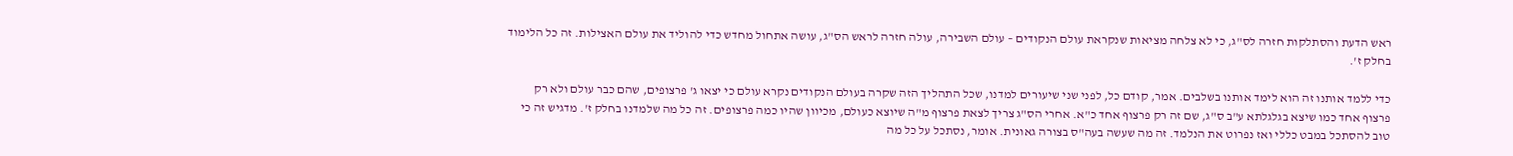ראש הדעת והסתלקות חזרה לס"ג, כי לא צלחה מציאות שנקראת עולם הנקודים – עולם השבירה, עולה חזרה לראש הס"ג, עושה אתחול מחדש כדי להוליד את עולם האצילות. זה כל הלימוד בחלק ז'.

כדי ללמד אותנו זה הוא לימד אותנו בשלבים. אמר, קודם כל, לפני שני שיעורים למדנו, שכל התהליך הזה שקרה בעולם הנקודים נקרא עולם כי יצאו ג' פרצופים, שהם כבר עולם ולא רק פרצוף אחד כמו שיצא בגלגלתא ע"ב ס"ג, שם זה רק פרצוף אחד כ"א. אחרי הס"ג צריך לצאת פרצוף מ"ה שיוצא כעולם, מכיוון שהיו כמה פרצופים. זה כל מה שלמדנו בחלק ז'. מדגיש זה כי טוב להסתכל במבט כללי ואז נפרוט את הנלמד. זה מה שעשה בעה"ס בצורה גאונית. אומר, נסתכל על כל מה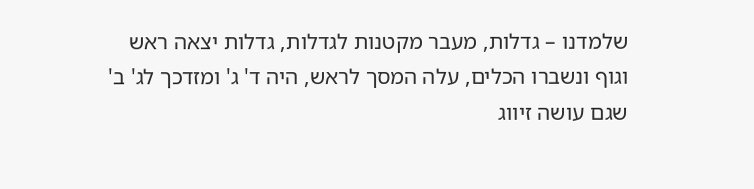שלמדנו – גדלות, מעבר מקטנות לגדלות, גדלות יצאה ראש וגוף ונשברו הכלים, עלה המסך לראש, היה ד' ג' ומזדכך לג' ב' שגם עושה זיווג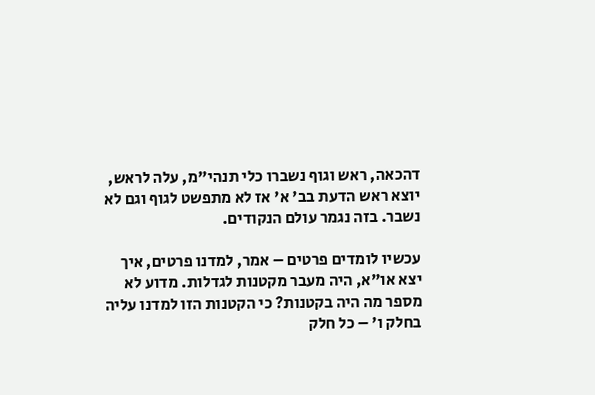דהכאה, ראש וגוף נשברו כלי תנהי"מ, עלה לראש, יוצא ראש הדעת בב' א' אז לא מתפשט לגוף וגם לא נשבר. בזה נגמר עולם הנקודים.

עכשיו לומדים פרטים – אמר, למדנו פרטים, איך יצא או"א, היה מעבר מקטנות לגדלות. מדוע לא מספר מה היה בקטנות? כי הקטנות הזו למדנו עליה בחלק ו' – כל חלק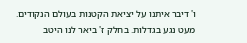ו' דיבר איתנו על יציאת הקטנות בעולם הנקודים. מעט נגע בגדלות. בחלק ז' ביאר לנו היטב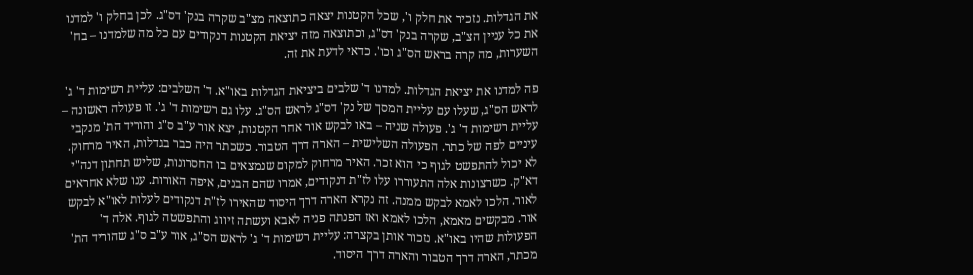את הגדלות. נזכיר את חלק ו', שכל הקטנות יצאה כתוצאה מצ"ב שקרה בנק' דס"ג. לכן בחלק ו' למדנו את כל עניין הצ"ב, שקרה בנק' דס"ג, וכתוצאה מזה יציאת הקטנות דנקודים עם כל מה שלמדנו – בח' השערות, מה קרה בראש הס"ג וכו'. כדאי לדעת את זה.

פה למדנו את יציאת הגדלות. למדנו ד' שלבים ביציאת הגדלות באו"א. ד' השלבים: עליית רשימות ד' ג' לראש הס"ג, שעלו עם עליית המסך של נק' דס"ג לראש הס"ג. עלו גם רשימות ד' ג'. זו פעולה ראשונה – עליית רשימות ד' ג'. פעולה שניה – באו לבקש אור אחר הקטנות, יצא אור ע"ב ס"ג והוריד הת' מנקבי עיניים לפה של כתר. הפעולה השלישית – הארה דרך הטבור. כשכתר היה כבר בגדלות, האיר מרחוק. לא יכול להתפשט לגוף כי הוא זכר. האיר מרחוק למקום שנמצאים בו החסרונות, שליש תחתון דנה"י דא"ק. כשרצונות אלה התעוררו עלו לז"ת דנקודים, אמרו שהם הבנים, איפה האורות. ענו שלא אחראים לאור. הלכו לאמא לבקש ממנה. זה נקרא הארה דרך היסוד שהאירו לז"ת דנקודים לעלות לאו"א לבקש אור. מבקשים מאמא, הלכו לאמא ואז הפנתה פניה לאבא ועשתה זיווג והתפשטה לגוף. אלה ד' הפעולות שהיו באו"א. נזכור אותן בקצרה: עליית רשימות ד' ג' לראש הס"ג, אור ע"ב ס"ג שהוריד הת' מכתר, הארה דרך הטבור והארה דרך היסוד.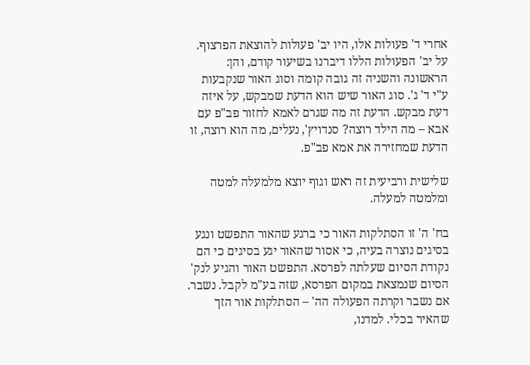אחרי ד' פעולות אלו, היו יב' פעולות להוצאת הפרצוף. על יב' הפעולות הללו דיברנו בשיעור קודם, והן: הראשונה והשניה זה גובה קומה וסוג האור שנקבעות ע"י ד' ג'. סוג האור שיש הוא הדעת שמבקש, על איזה דעת מבקש. הדעת זה מה שגרם לאמא לחזור פב"פ עם אבא – מה הילד רוצה? סנדויץ', נעלים, מה הוא רוצה, זו הדעת שמחזירה את אמא פב"פ.

שלישית ורביעית זה ראש וגוף יוצא מלמעלה למטה ומלמטה למעלה.

בח' ה' זו הסתלקות האור כי ברגע שהאור התפשט ונגע בסיגים נוצרה בעיה, כי אסור שהאור יגע בסיגים כי הם נקודת הסיום שעלתה לפרסא. התפשט האור והגיע לנק' הסיום שנמצאת במקום הפרסא, שזה בע"מ לקבל. נשבר. אם נשבר וקרתה הפעולה הה' – הסתלקות אור הזך שהאיר בכלי. למדנו,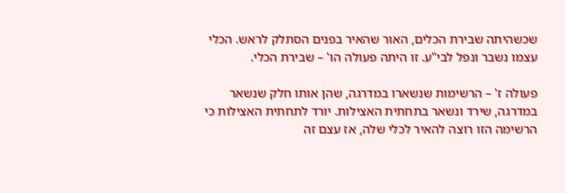שכשהיתה שבירת הכלים, האור שהאיר בפנים הסתלק לראש. הכלי עצמו נשבר ונפל לבי"ע. זו היתה פעולה הו' – שבירת הכלי.

פעולה ז' – הרשימות שנשארו במדרגה, שהן אותו חלק שנשאר במדרגה, שירד ונשאר בתחתית האצילות. יורד לתחתית האצילות כי הרשימה הזו רוצה להאיר לכלי שלה, אז עצם זה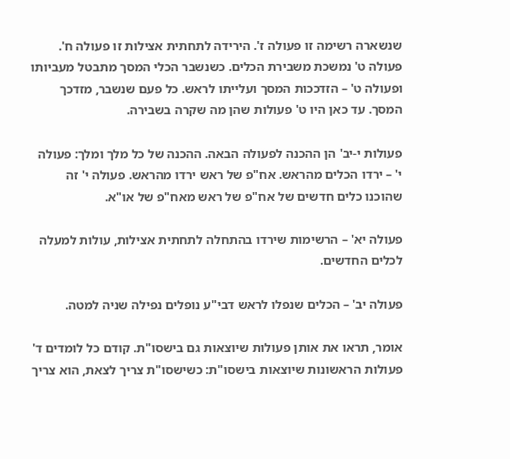שנשארה רשימה זו פעולה ז'. הירידה לתחתית אצילות זו פעולה ח'. פעולה ט' נמשכת משבירת הכלים. כשנשבר הכלי המסך מתבטל מעביותו ופעולה ט' – הזדככות המסך ועלייתו לראש. כל פעם שנשבר, מזדכך המסך. עד כאן היו ט' פעולות שהן מה שקרה בשבירה.

פעולות י-יב' הן ההכנה לפעולה הבאה. ההכנה של כל מלך ומלך: פעולה י' – ירדו הכלים מהראש. אח"פ של ראש ירדו מהראש. פעולה י' זה שהוכנו כלים חדשים של אח"פ של ראש מאח"פ של או"א.

פעולה יא' – הרשימות שירדו בהתחלה לתחתית אצילות, עולות למעלה לכלים החדשים.

פעולה יב' – הכלים שנפלו לראש דבי"ע נופלים נפילה שניה למטה.

אומר, תראו את אותן פעולות שיוצאות גם בישסו"ת. קודם כל לומדים ד' פעולות הראשונות שיוצאות בישסו"ת: כשישסו"ת צריך לצאת, הוא צריך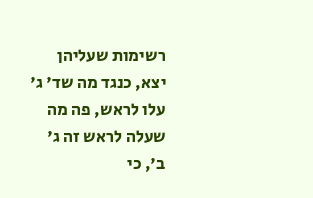רשימות שעליהן יצא, כנגד מה שד' ג' עלו לראש, פה מה שעלה לראש זה ג' ב', כי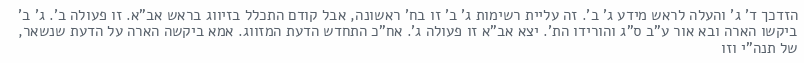הזדכך ד' ג' והעלה לראש מידע ג' ב'. זה עליית רשימות ג' ב' זו בח' ראשונה, אבל קודם התכלל בזיווג בראש אב"א. זו פעולה ב'. ג' ב' ביקשו הארה ובא אור ע"ב ס"ג והורידו הת'. יצא אב"א זו פעולה ג'. אח"כ התחדש הדעת המזווג. אמא ביקשה הארה על הדעת שנשאר, של תנה"י וזו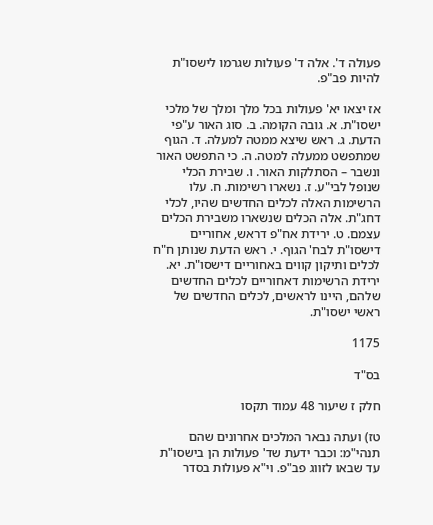פעולה ד'. אלה ד' פעולות שגרמו לישסו"ת להיות פב"פ.

אז יצאו יא' פעולות בכל מלך ומלך של מלכי ישסו"ת. א. גובה הקומה. ב. סוג האור ע"פי הדעת. ג. ראש שיצא ממטה למעלה. ד. הגוף שמתפשט ממעלה למטה. ה. כי התפשט האור ונשבר – הסתלקות האור. ו. שבירת הכלי שנופל לבי"ע. ז. נשארו רשימות. ח. עלו הרשימות האלה לכלים החדשים שהיו, לכלי דחג"ת. אלה הכלים שנשארו משבירת הכלים עצמם. ט. ירידת אח"פ דראש, אחוריים דישסו"ת לבח' הגוף. י. ראש הדעת שנותן ח"ח לכלים ותיקון קווים באחוריים דישסו"ת. יא. ירידת הרשימות דאחוריים לכלים החדשים שלהם, היינו לראשים, לכלים החדשים של ראשי ישסו"ת.

1175

בס"ד

חלק ז שיעור 48 עמוד תקסו

טז) ועתה נבאר המלכים אחרונים שהם תנהי"מ: וכבר ידעת שד' פעולות הן בישסו"ת עד שבאו לזווג פב"פ. וי"א פעולות בסדר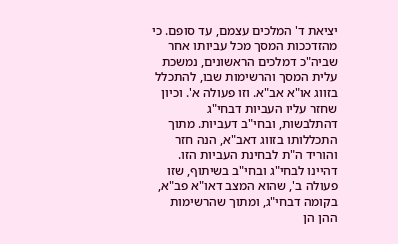יציאת ד' המלכים עצמם, עד סופם. כי מהזדככות המסך מכל עביותו אחר שביה"כ דמלכים הראשונים, נמשכת עלית המסך והרשימות שבו, להתכלל בזווג או"א אב"א. וזו פעולה א'. וכיון שחזר עליו העביות דבחי"ג דהתלבשות, ובחי"ב דעביות. מתוך התכללותו בזווג דאב"א, הנה חזר והוריד ה"ת לבחינת העביות הזו. דהיינו לבחי"ג ובחי"ב בשיתוף, שזו פעולה ב', שהוא המצב דאו"א פב"א, בקומה דבחי"ג, ומתוך שהרשימות ההן הן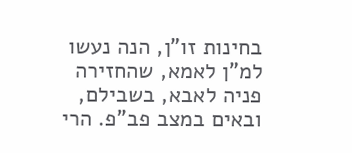בחינות זו"ן, הנה נעשו למ"ן לאמא, שהחזירה פניה לאבא, בשבילם, ובאים במצב פב"פ. הרי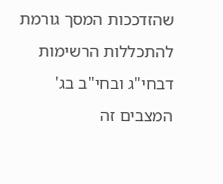שהזדככות המסך גורמת להתכללות הרשימות דבחי"ג ובחי"ב בג' המצבים זה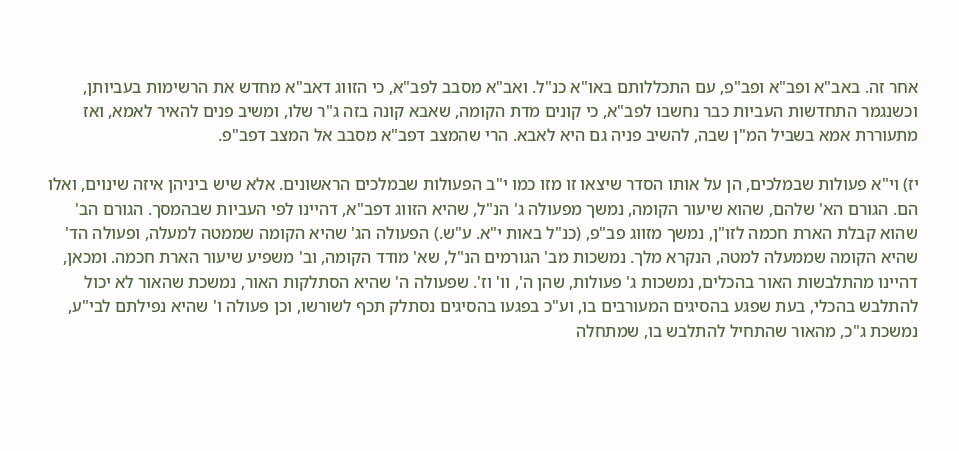אחר זה. באב"א ופב"א ופב"פ, עם התכללותם באו"א כנ"ל. ואב"א מסבב לפב"א, כי הזווג דאב"א מחדש את הרשימות בעביותן, וכשנגמר התחדשות העביות כבר נחשבו לפב"א, כי קונים מדת הקומה, שאבא קונה בזה ג"ר שלו, ומשיב פנים להאיר לאמא, ואז מתעוררת אמא בשביל המ"ן שבה, להשיב פניה גם היא לאבא. הרי שהמצב דפב"א מסבב אל המצב דפב"פ.

יז) וי"א פעולות שבמלכים, הן על אותו הסדר שיצאו זו מזו כמו י"ב הפעולות שבמלכים הראשונים. אלא שיש ביניהן איזה שינוים, ואלו הם. הגורם הא' שלהם, שהוא שיעור הקומה, נמשך מפעולה ג' הנ"ל, שהיא הזווג דפב"א, דהיינו לפי העביות שבהמסך. הגורם הב' שהוא קבלת הארת חכמה לזו"ן, נמשך מזווג פב"פ, (כנ"ל באות י"א. ע"ש.) הפעולה הג' שהיא הקומה שממטה למעלה, ופעולה הד' שהיא הקומה שממעלה למטה, הנקרא מלך. נמשכות מב' הגורמים הנ"ל, שא' מודד הקומה, וב' משפיע שיעור הארת חכמה. ומכאן, דהיינו מהתלבשות האור בהכלים, נמשכות ג' פעולות, שהן ה', וו' וז'. שפעולה ה' שהיא הסתלקות האור, נמשכת שהאור לא יכול להתלבש בהכלי, בעת שפגע בהסיגים המעורבים בו, וע"כ בפגעו בהסיגים נסתלק תכף לשורשו, וכן פעולה ו' שהיא נפילתם לבי"ע, נמשכת ג"כ, מהאור שהתחיל להתלבש בו, שמתחלה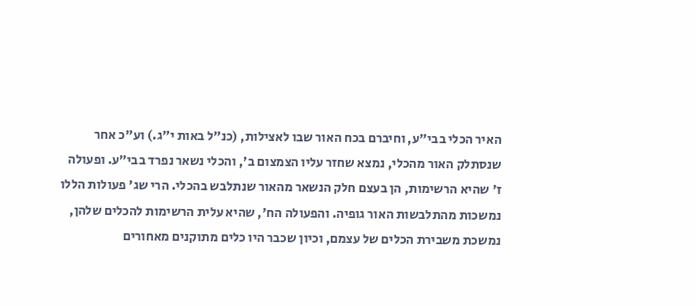האיר הכלי בבי"ע, וחיברם בכח האור שבו לאצילות, (כנ"ל באות י"ג.) וע"כ אחר שנסתלק האור מהכלי, נמצא שחזר עליו הצמצום ב', והכלי נשאר נפרד בבי"ע. ופעולה ז' שהיא הרשימות, הן בעצם חלק הנשאר מהאור שנתלבש בהכלי. הרי שג' פעולות הללו נמשכות מהתלבשות האור גופיה. והפעולה הח', שהיא עלית הרשימות להכלים שלהן, נמשכת משבירת הכלים של עצמם, וכיון שכבר היו כלים מתוקנים מאחורים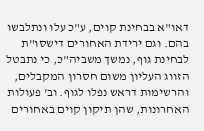דאו"א בבחינת קוים, ע"כ עלו ונתלבשו בהם. וגם ירידת האחורים דישסו"ת לבחינת גוף, נמשך משביה"כ, כי נתבטל הזווג העליון משום חסרון המקבלים, והרשימות דראש נפלו לגוף. וב' פעולות האחרונות, שהן תיקון קוים באחורים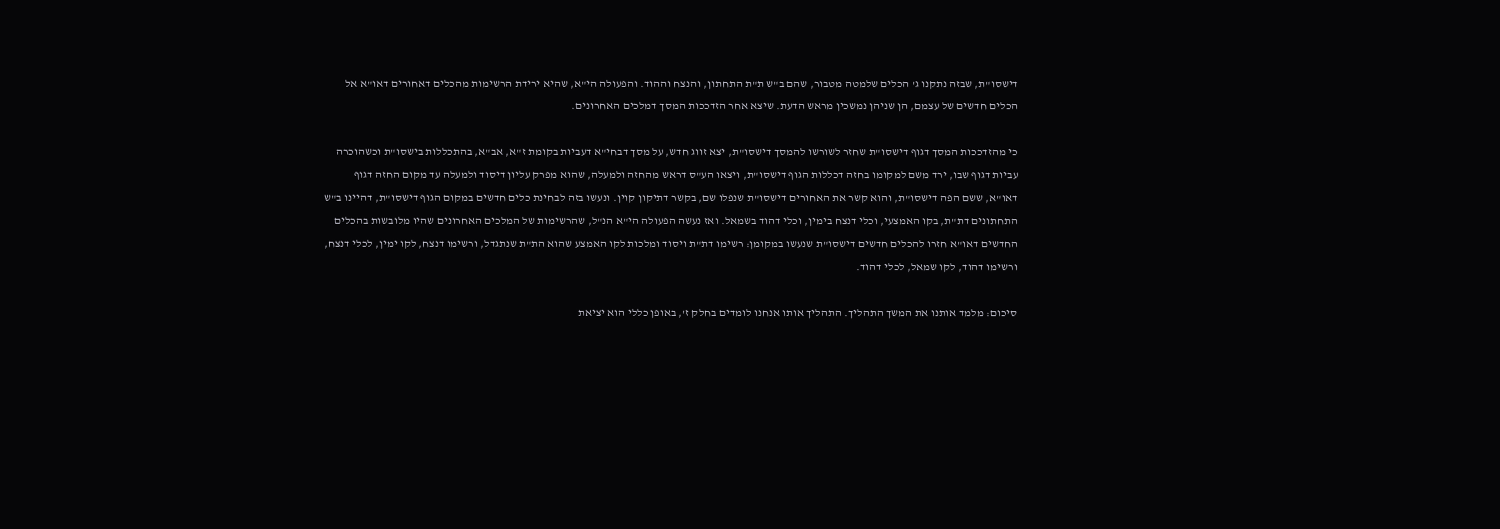דישסו"ת, שבזה נתקנו ג' הכלים שלמטה מטבור, שהם ב"ש ת"ת התחתון, והנצח וההוד. והפעולה הי"א, שהיא ירידת הרשימות מהכלים דאחורים דאו"א אל הכלים חדשים של עצמם, הן שניהן נמשכין מראש הדעת. שיצא אחר הזדככות המסך דמלכים האחרונים.

כי מהזדככות המסך דגוף דישסו"ת שחזר לשורשו להמסך דישסו"ת, יצא זווג חדש, על מסך דבחי"א דעביות בקומת ז"א, אב"א, בהתכללות בישסו"ת וכשהוכרה עביות דגוף שבו, ירד משם למקומו בחזה דכללות הגוף דישסו"ת, ויצאו הע"ס דראש מהחזה ולמעלה, שהוא מפרק עליון דיסוד ולמעלה עד מקום החזה דגוף דאו"א, ששם הפה דישסו"ת, והוא קשר את האחורים דישסו"ת שנפלו שם, בקשר דתיקון קוין. ונעשו בזה לבחינת כלים חדשים במקום הגוף דישסו"ת, דהיינו ב"ש התחתונים דת"ת, בקו האמצעי, וכלי דנצח בימין, וכלי דהוד בשמאל. ואז נעשה הפעולה הי"א הנ"ל, שהרשימות של המלכים האחרונים שהיו מלובשות בהכלים החדשים דאו"א חזרו להכלים חדשים דישסו"ת שנעשו במקומן: רשימו דת"ת ויסוד ומלכות לקו האמצע שהוא הת"ת שנתגדל, ורשימו דנצח, לקו ימין, לכלי דנצח, ורשימו דהוד, לקו שמאל, לכלי דהוד.

סיכום: מלמד אותנו את המשך התהליך. התהליך אותו אנחנו לומדים בחלק ז', באופן כללי הוא יציאת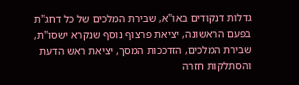גדלות דנקודים באו"א, שבירת המלכים של כל דחג"ת בפעם הראשונה, יציאת פרצוף נוסף שנקרא ישסו"ת, שבירת המלכים, הזדככות המסך, יציאת ראש הדעת והסתלקות חזרה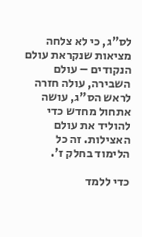לס"ג, כי לא צלחה מציאות שנקראת עולם הנקודים – עולם השבירה, עולה חזרה לראש הס"ג, עושה אתחול מחדש כדי להוליד את עולם האצילות. זה כל הלימוד בחלק ז'.

כדי ללמד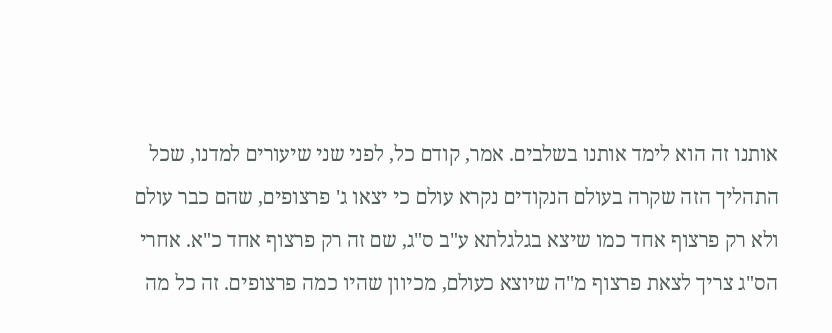אותנו זה הוא לימד אותנו בשלבים. אמר, קודם כל, לפני שני שיעורים למדנו, שכל התהליך הזה שקרה בעולם הנקודים נקרא עולם כי יצאו ג' פרצופים, שהם כבר עולם ולא רק פרצוף אחד כמו שיצא בגלגלתא ע"ב ס"ג, שם זה רק פרצוף אחד כ"א. אחרי הס"ג צריך לצאת פרצוף מ"ה שיוצא כעולם, מכיוון שהיו כמה פרצופים. זה כל מה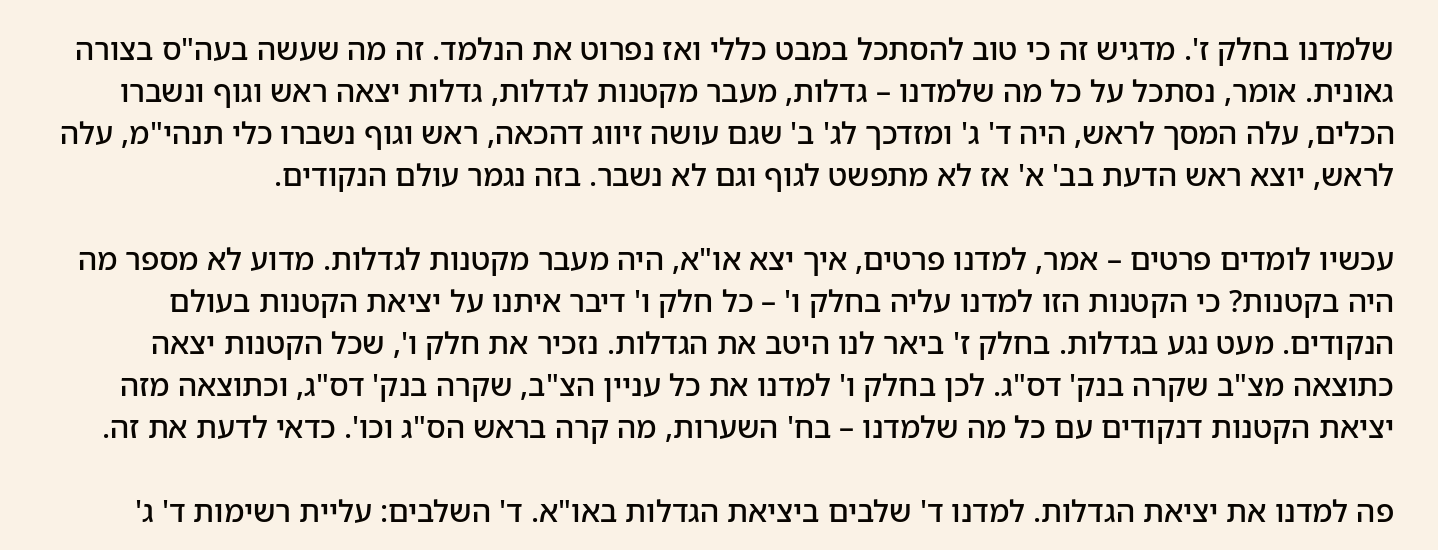שלמדנו בחלק ז'. מדגיש זה כי טוב להסתכל במבט כללי ואז נפרוט את הנלמד. זה מה שעשה בעה"ס בצורה גאונית. אומר, נסתכל על כל מה שלמדנו – גדלות, מעבר מקטנות לגדלות, גדלות יצאה ראש וגוף ונשברו הכלים, עלה המסך לראש, היה ד' ג' ומזדכך לג' ב' שגם עושה זיווג דהכאה, ראש וגוף נשברו כלי תנהי"מ, עלה לראש, יוצא ראש הדעת בב' א' אז לא מתפשט לגוף וגם לא נשבר. בזה נגמר עולם הנקודים.

עכשיו לומדים פרטים – אמר, למדנו פרטים, איך יצא או"א, היה מעבר מקטנות לגדלות. מדוע לא מספר מה היה בקטנות? כי הקטנות הזו למדנו עליה בחלק ו' – כל חלק ו' דיבר איתנו על יציאת הקטנות בעולם הנקודים. מעט נגע בגדלות. בחלק ז' ביאר לנו היטב את הגדלות. נזכיר את חלק ו', שכל הקטנות יצאה כתוצאה מצ"ב שקרה בנק' דס"ג. לכן בחלק ו' למדנו את כל עניין הצ"ב, שקרה בנק' דס"ג, וכתוצאה מזה יציאת הקטנות דנקודים עם כל מה שלמדנו – בח' השערות, מה קרה בראש הס"ג וכו'. כדאי לדעת את זה.

פה למדנו את יציאת הגדלות. למדנו ד' שלבים ביציאת הגדלות באו"א. ד' השלבים: עליית רשימות ד' ג'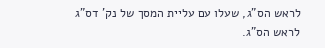לראש הס"ג, שעלו עם עליית המסך של נק' דס"ג לראש הס"ג.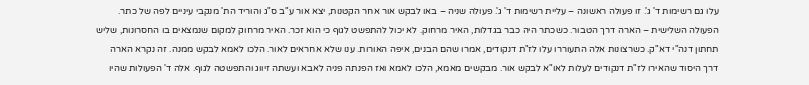עלו גם רשימות ד' ג'. זו פעולה ראשונה – עליית רשימות ד' ג'. פעולה שניה – באו לבקש אור אחר הקטנות, יצא אור ע"ב ס"ג והוריד הת' מנקבי עיניים לפה של כתר. הפעולה השלישית – הארה דרך הטבור. כשכתר היה כבר בגדלות, האיר מרחוק. לא יכול להתפשט לגוף כי הוא זכר. האיר מרחוק למקום שנמצאים בו החסרונות, שליש תחתון דנה"י דא"ק. כשרצונות אלה התעוררו עלו לז"ת דנקודים, אמרו שהם הבנים, איפה האורות. ענו שלא אחראים לאור. הלכו לאמא לבקש ממנה. זה נקרא הארה דרך היסוד שהאירו לז"ת דנקודים לעלות לאו"א לבקש אור. מבקשים מאמא, הלכו לאמא ואז הפנתה פניה לאבא ועשתה זיווג והתפשטה לגוף. אלה ד' הפעולות שהיו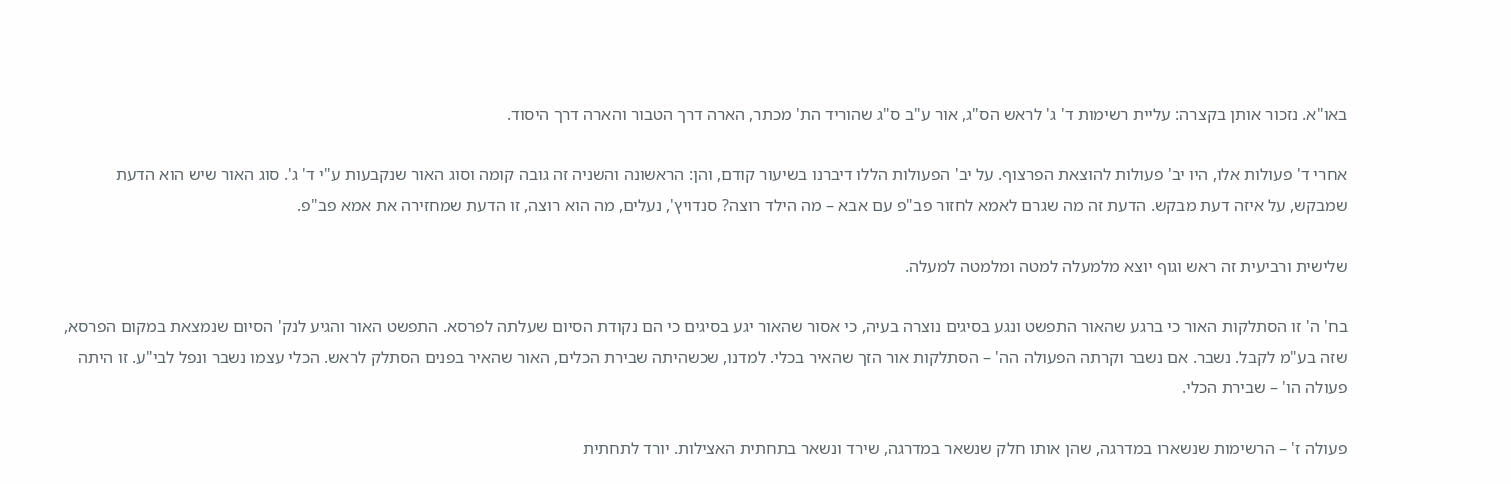באו"א. נזכור אותן בקצרה: עליית רשימות ד' ג' לראש הס"ג, אור ע"ב ס"ג שהוריד הת' מכתר, הארה דרך הטבור והארה דרך היסוד.

אחרי ד' פעולות אלו, היו יב' פעולות להוצאת הפרצוף. על יב' הפעולות הללו דיברנו בשיעור קודם, והן: הראשונה והשניה זה גובה קומה וסוג האור שנקבעות ע"י ד' ג'. סוג האור שיש הוא הדעת שמבקש, על איזה דעת מבקש. הדעת זה מה שגרם לאמא לחזור פב"פ עם אבא – מה הילד רוצה? סנדויץ', נעלים, מה הוא רוצה, זו הדעת שמחזירה את אמא פב"פ.

שלישית ורביעית זה ראש וגוף יוצא מלמעלה למטה ומלמטה למעלה.

בח' ה' זו הסתלקות האור כי ברגע שהאור התפשט ונגע בסיגים נוצרה בעיה, כי אסור שהאור יגע בסיגים כי הם נקודת הסיום שעלתה לפרסא. התפשט האור והגיע לנק' הסיום שנמצאת במקום הפרסא, שזה בע"מ לקבל. נשבר. אם נשבר וקרתה הפעולה הה' – הסתלקות אור הזך שהאיר בכלי. למדנו, שכשהיתה שבירת הכלים, האור שהאיר בפנים הסתלק לראש. הכלי עצמו נשבר ונפל לבי"ע. זו היתה פעולה הו' – שבירת הכלי.

פעולה ז' – הרשימות שנשארו במדרגה, שהן אותו חלק שנשאר במדרגה, שירד ונשאר בתחתית האצילות. יורד לתחתית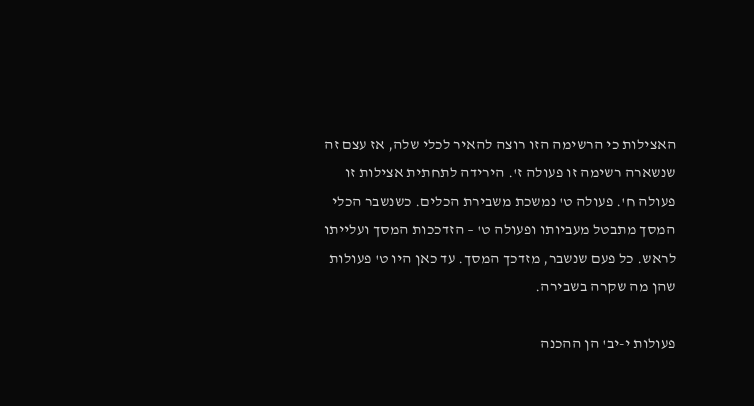האצילות כי הרשימה הזו רוצה להאיר לכלי שלה, אז עצם זה שנשארה רשימה זו פעולה ז'. הירידה לתחתית אצילות זו פעולה ח'. פעולה ט' נמשכת משבירת הכלים. כשנשבר הכלי המסך מתבטל מעביותו ופעולה ט' – הזדככות המסך ועלייתו לראש. כל פעם שנשבר, מזדכך המסך. עד כאן היו ט' פעולות שהן מה שקרה בשבירה.

פעולות י-יב' הן ההכנה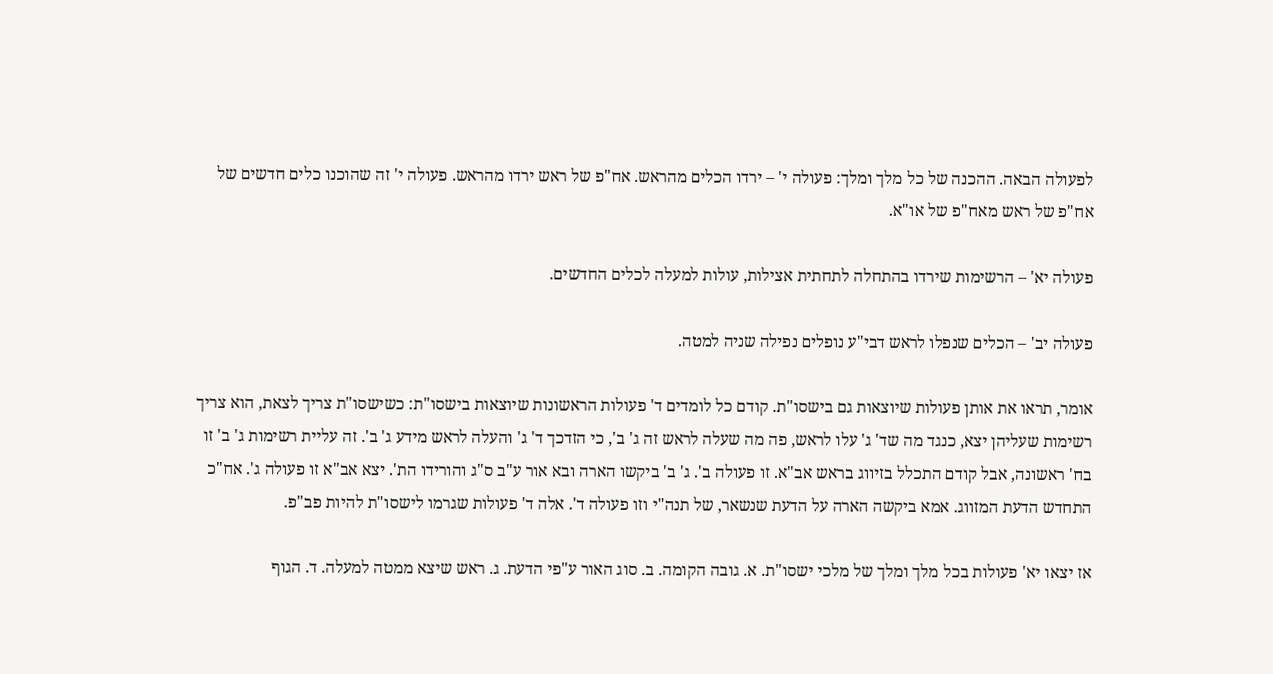לפעולה הבאה. ההכנה של כל מלך ומלך: פעולה י' – ירדו הכלים מהראש. אח"פ של ראש ירדו מהראש. פעולה י' זה שהוכנו כלים חדשים של אח"פ של ראש מאח"פ של או"א.

פעולה יא' – הרשימות שירדו בהתחלה לתחתית אצילות, עולות למעלה לכלים החדשים.

פעולה יב' – הכלים שנפלו לראש דבי"ע נופלים נפילה שניה למטה.

אומר, תראו את אותן פעולות שיוצאות גם בישסו"ת. קודם כל לומדים ד' פעולות הראשונות שיוצאות בישסו"ת: כשישסו"ת צריך לצאת, הוא צריך רשימות שעליהן יצא, כנגד מה שד' ג' עלו לראש, פה מה שעלה לראש זה ג' ב', כי הזדכך ד' ג' והעלה לראש מידע ג' ב'. זה עליית רשימות ג' ב' זו בח' ראשונה, אבל קודם התכלל בזיווג בראש אב"א. זו פעולה ב'. ג' ב' ביקשו הארה ובא אור ע"ב ס"ג והורידו הת'. יצא אב"א זו פעולה ג'. אח"כ התחדש הדעת המזווג. אמא ביקשה הארה על הדעת שנשאר, של תנה"י וזו פעולה ד'. אלה ד' פעולות שגרמו לישסו"ת להיות פב"פ.

אז יצאו יא' פעולות בכל מלך ומלך של מלכי ישסו"ת. א. גובה הקומה. ב. סוג האור ע"פי הדעת. ג. ראש שיצא ממטה למעלה. ד. הגוף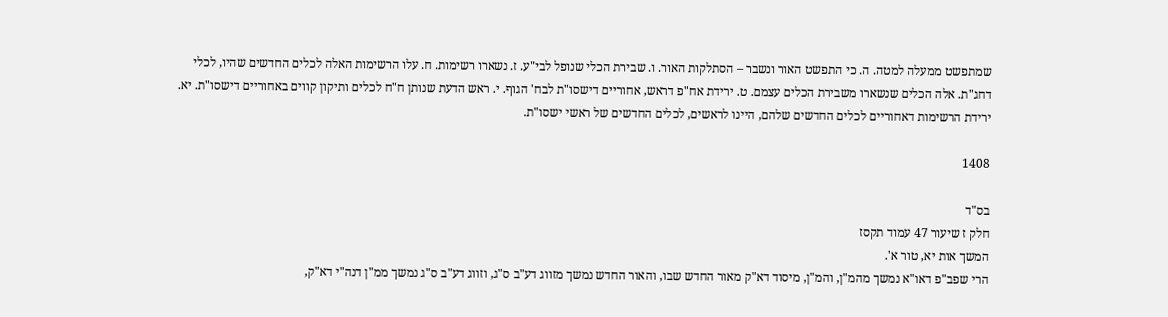שמתפשט ממעלה למטה. ה. כי התפשט האור ונשבר – הסתלקות האור. ו. שבירת הכלי שנופל לבי"ע. ז. נשארו רשימות. ח. עלו הרשימות האלה לכלים החדשים שהיו, לכלי דחג"ת. אלה הכלים שנשארו משבירת הכלים עצמם. ט. ירידת אח"פ דראש, אחוריים דישסו"ת לבח' הגוף. י. ראש הדעת שנותן ח"ח לכלים ותיקון קווים באחוריים דישסו"ת. יא. ירידת הרשימות דאחוריים לכלים החדשים שלהם, היינו לראשים, לכלים החדשים של ראשי ישסו"ת.

1408

בס"ד
חלק ז שיעור 47 עמוד תקסז
המשך אות יא, טור א'.
הרי שפב"פ דאו"א נמשך מהמ"ן, והמ"ן, מיסוד דא"ק מאור החדש שבו, והאור החדש נמשך מזווג דע"ב ס"ג, וזווג דע"ב ס"ג נמשך ממ"ן דנה"י דא"ק,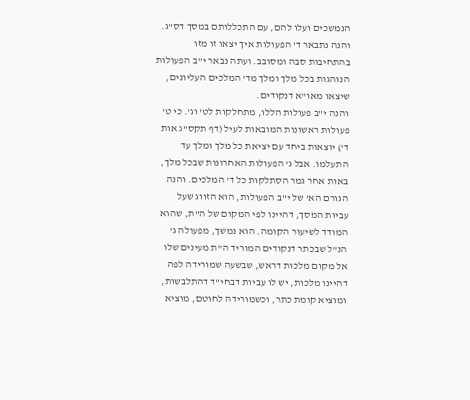הנמשכים ועלו להם, עם התכללותם במסך דס"ג. והנה נתבאר ד' הפעולות איך יצאו זו מזו בהתחיבות סבה ומסובב. ועתה נבאר י"ב הפעולות הנוהגות בכל מלך ומלך מד' המלכים העליונים, שיצאו מאו"א דנקודים.
והנה י"ב פעולות הללו, מתחלקות לט' וג'. כי ט' פעולות ראשונות המובאות לעיל (דף תקס"ג אות ד') יוצאות ביחד עם יציאת כל מלך ומלך עד התעלמו. אבל ג' הפעולות האחרונות שבכל מלך, באות אחר גמר הסתלקות כל ד' המלכים. והנה הגורם הא' של י"ב הפעולות, הוא הזווג שעל עביות המסך, דהיינו לפי המקום של ה"ת, שהוא המודד לשיעור הקומה. הוא נמשך, מפעולה ג' הנ"ל שבכתר דנקודים המוריד ה"ת מעינים שלו אל מקום מלכות דראש, שבשעה שמורידה לפה דהיינו מלכות, יש לו עביות דבחי"ד דהתלבשות, ומוציא קומת כתר, וכשמורידה לחוטם, מוציא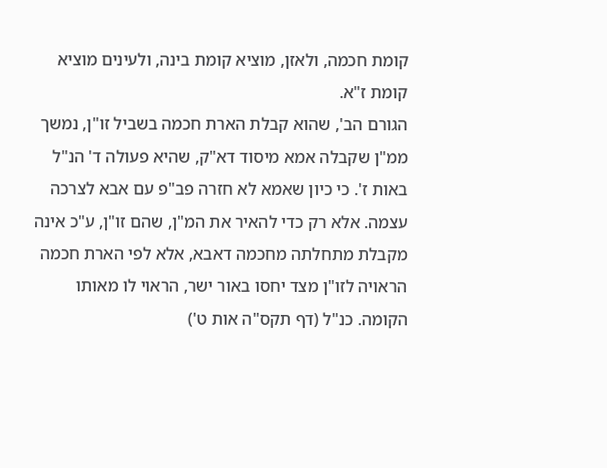קומת חכמה, ולאזן, מוציא קומת בינה, ולעינים מוציא קומת ז"א.
הגורם הב', שהוא קבלת הארת חכמה בשביל זו"ן, נמשך ממ"ן שקבלה אמא מיסוד דא"ק, שהיא פעולה ד' הנ"ל באות ז'. כי כיון שאמא לא חזרה פב"פ עם אבא לצרכה עצמה. אלא רק כדי להאיר את המ"ן, שהם זו"ן, ע"כ אינה מקבלת מתחלתה מחכמה דאבא, אלא לפי הארת חכמה הראויה לזו"ן מצד יחסו באור ישר, הראוי לו מאותו הקומה. כנ"ל (דף תקס"ה אות ט')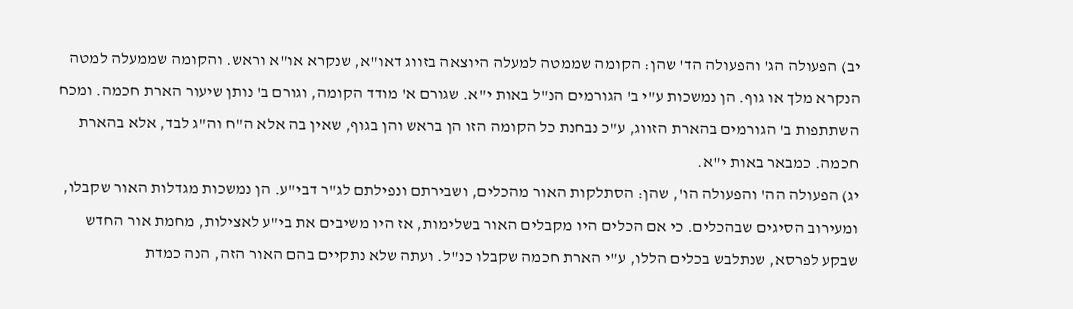יב) הפעולה הג' והפעולה הד' שהן: הקומה שממטה למעלה היוצאה בזווג דאו"א, שנקרא או"א וראש. והקומה שממעלה למטה הנקרא מלך או גוף. הן נמשכות ע"י ב' הגורמים הנ"ל באות י"א. שגורם א' מודד הקומה, וגורם ב' נותן שיעור הארת חכמה. ומכח השתתפות ב' הגורמים בהארת הזווג, ע"כ נבחנת כל הקומה הזו הן בראש והן בגוף, שאין בה אלא ה"ח וה"ג לבד, אלא בהארת חכמה. כמבאר באות י"א.
יג) הפעולה הה' והפעולה הו', שהן: הסתלקות האור מהכלים, ושבירתם ונפילתם לג"ר דבי"ע. הן נמשכות מגדלות האור שקבלו, ומעירוב הסיגים שבהכלים. כי אם הכלים היו מקבלים האור בשלימות, אז היו משיבים את בי"ע לאצילות, מחמת אור החדש שבקע לפרסא, שנתלבש בכלים הללו, ע"י הארת חכמה שקבלו כנ"ל. ועתה שלא נתקיים בהם האור הזה, הנה כמדת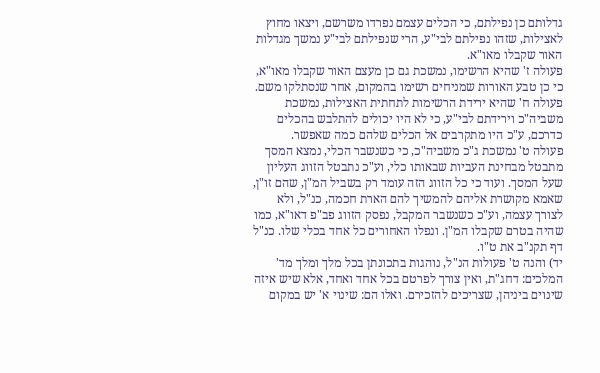גדלותם כן נפילתם, כי הכלים עצמם נפרדו משרשם, ויצאו מחוץ לאצילות, שזהו נפילתם לבי"ע, הרי שנפילתם לבי"ע נמשך מגדלות האור שקבלו מאו"א.
פעולה ז' שהיא הרשימו, נמשכת גם כן מעצם האור שקבלו מאו"א, כי כן טבע האורות שמניחים רשימו בהמקום, אחר שנסתלקו משם.
פעולה ח' שהיא ירידת הרשימות לתחתית האצילות, נמשכת משביה"כ וירידתם לבי"ע, כי לא היו יכולים להתלבש בהכלים כדרכם, ע"כ היו מתקרבים אל הכלים שלהם כמה שאפשר.
פעולה ט' נמשכת ג"כ משביה"כ, כי כשנשבר הכלי, נמצא המסך מתבטל מבחינת העביות שבאותו כלי, וע"כ נתבטל הזווג העליון שעל המסך. ועוד כי כל הזווג הזה עומד רק בשביל המ"ן, שהם זו"ן, שאמא מקושרת אליהם להמשיך להם הארת חכמה, כנ"ל, ולא לצורך עצמה, וע"כ כשנשבר המקבל, נפסק הזווג פב"פ דאו"א, כמו שהיה בטרם שקבלו המ"ן. ונפלו האחורים כל אחד בכלי שלו. כנ"ל דף תקנ"ב את ט"ו.
יד) והנה ט' פעולות הנ"ל, נוהגות בתכונתן בכל מלך ומלך מד' המלכים: דחג"ת, ואין צורך לפרטם בכל אחד ואחד, אלא שיש איזה שינוים ביניהן, שצריכים להזכירם. ואלו הם: שינוי א' יש במקום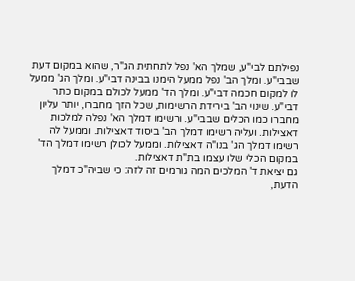נפילתם לבי"ע, שמלך הא' נפל לתחתית הג"ר, שהוא במקום דעת שבבי"ע. ומלך הב' נפל ממעל הימנו בבינה דבי"ע. ומלך הג' ממעל לו למקום חכמה דבי"ע. ומלך הד' ממעל לכולם במקום כתר דבי"ע. שינוי הב' בירידת הרשימות, שכל הזך מחברו, יותר עליון מחברו כמו הכלים שבבי"ע. ורשימו דמלך הא' נפלה למלכות דאצילות. ועליה רשימו דמלך הב' ביסוד דאצילות. וממעל לה רשימו דמלך הג' בנו"ה דאצילות. וממעל לכולן רשימו דמלך הד' במקום הכלי שלו עצמו בת"ת דאצילות.
גם יציאת ד' המלכים המה גורמים זה לזה: כי שביה"כ דמלך הדעת,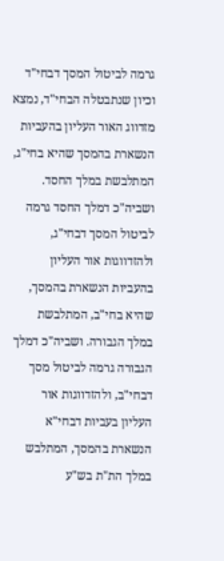גרמה לביטול המסך דבחי"ד וכיון שנתבטלה הבחי"ד, נמצא מזדווג האור העליון בהעביות הנשארת בהמסך שהיא בחי"ג, המתלבשת במלך החסד. ושביה"כ דמלך החסד גרמה לביטול המסך דבחי"ג, ולהזדווגות אור העליון בהעביות הנשארת בהמסך, שהיא בחי"ב, המתלבשת במלך הגבורה. ושביה"כ דמלך הגבורה גרמה לביטול מסך דבחי"ב, ולהזדווגות אור העליון בעביות דבחי"א הנשארת בהמסך, המתלבש במלך הת"ת בש"ע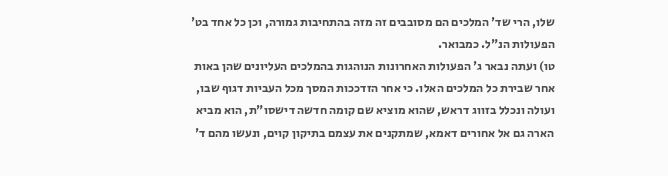שלו, הרי שד' המלכים הם מסובבים זה מזה בהתחיבות גמורה, וכן כל אחד בט' הפעולות הנ"ל. כמבואר.
טו) ועתה נבאר ג' הפעולות האחרונות הנוהגות בהמלכים העליונים שהן באות אחר שבירת כל המלכים האלו. כי אחר הזדככות המסך מכל העביות דגוף שבו, ועולה ונכלל בזווג דראש, שהוא מוציא שם קומה חדשה דישסו"ת, הוא מביא הארה גם אל אחורים דאמא, שמתקנים את עצמם בתיקון קוים, ונעשו מהם ד'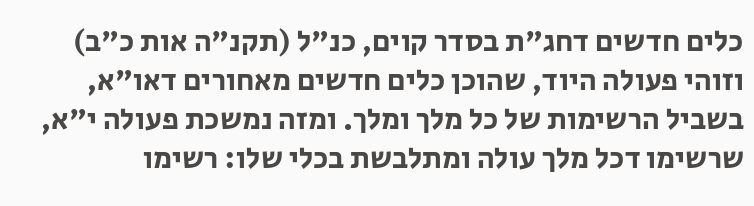כלים חדשים דחג"ת בסדר קוים, כנ"ל (תקנ"ה אות כ"ב) וזוהי פעולה היוד, שהוכן כלים חדשים מאחורים דאו"א, בשביל הרשימות של כל מלך ומלך. ומזה נמשכת פעולה י"א, שרשימו דכל מלך עולה ומתלבשת בכלי שלו: רשימו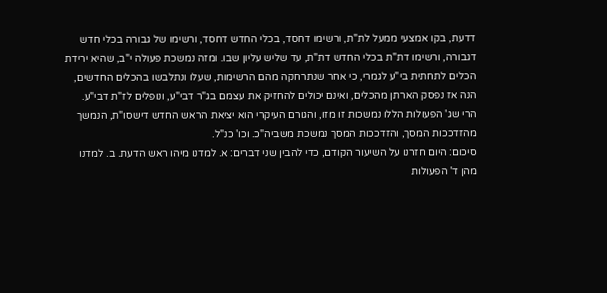דדעת, בקו אמצעי ממעל לת"ת, ורשימו דחסד, בכלי החדש דחסד, ורשימו של גבורה בכלי חדש דגבורה, ורשימו דת"ת בכלי החדש דת"ת, עד שליש עליון שבו. ומזה נמשכת פעולה י"ב, שהיא ירידת הכלים לתחתית בי"ע לגמרי, כי אחר שנתרחקה מהם הרשימות, שעלו ונתלבשו בהכלים החדשים, הנה אז נפסק הארתן מהכלים, ואינם יכולים להחזיק את עצמם בג"ר דבי"ע, ונופלים לז"ת דבי"ע.
הרי שג' הפעולות הללו נמשכות זו מזו, והגורם העיקרי הוא יציאת הראש החדש דישסו"ת, הנמשך מהזדככות המסך, והזדככות המסך נמשכת משביה"כ. וכו' כנ"ל.
סיכום: היום חזרנו על השיעור הקודם, כדי להבין שני דברים: א. למדנו מיהו ראש הדעת. ב. למדנו מהן ד' הפעולות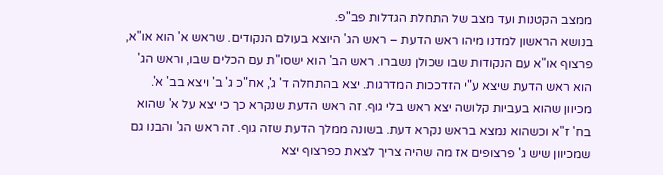ממצב הקטנות ועד מצב של התחלת הגדלות פב"פ.
בנושא הראשון למדנו מיהו ראש הדעת – ראש הג' היוצא בעולם הנקודים. שראש א' הוא או"א, פרצוף או"א עם הנקודות שבו שכולן נשברו. ראש הב' הוא ישסו"ת עם הכלים שבו, וראש הג' הוא ראש הדעת שיצא ע"י הזדככות המדרגות. יצא בהתחלה ד' ג', אח"כ ג' ב' ויצא בב' א'. מכיוון שהוא בעביות קלושה יצא ראש בלי גוף. זה ראש הדעת שנקרא כך כי יצא על א' שהוא בח' ז"א וכשהוא נמצא בראש נקרא דעת. בשונה ממלך הדעת שזה גוף. זה ראש הג' והבנו גם שמכיוון שיש ג' פרצופים אז מה שהיה צריך לצאת כפרצוף יצא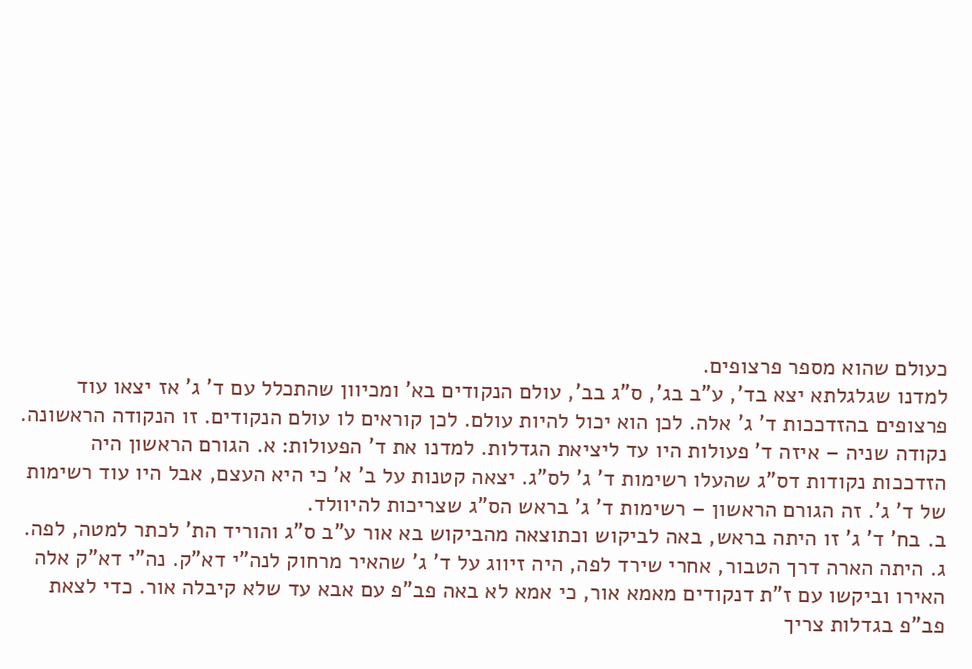כעולם שהוא מספר פרצופים.
למדנו שגלגלתא יצא בד', ע"ב בג', ס"ג בב', עולם הנקודים בא' ומכיוון שהתכלל עם ד' ג' אז יצאו עוד פרצופים בהזדככות ד' ג' אלה. לכן הוא יכול להיות עולם. לכן קוראים לו עולם הנקודים. זו הנקודה הראשונה.
נקודה שניה – איזה ד' פעולות היו עד ליציאת הגדלות. למדנו את ד' הפעולות: א. הגורם הראשון היה הזדככות נקודות דס"ג שהעלו רשימות ד' ג' לס"ג. יצאה קטנות על ב' א' כי היא העצם, אבל היו עוד רשימות של ד' ג'. זה הגורם הראשון – רשימות ד' ג' בראש הס"ג שצריכות להיוולד.
ב. בח' ד' ג' זו היתה בראש, באה לביקוש וכתוצאה מהביקוש בא אור ע"ב ס"ג והוריד הת' לכתר למטה, לפה.
ג. היתה הארה דרך הטבור, אחרי שירד לפה, היה זיווג על ד' ג' שהאיר מרחוק לנה"י דא"ק. נה"י דא"ק אלה האירו וביקשו עם ז"ת דנקודים מאמא אור, כי אמא לא באה פב"פ עם אבא עד שלא קיבלה אור. כדי לצאת פב"פ בגדלות צריך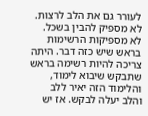לעורר גם את הלב לרצות. לא מספיק להבין בשכל. לא מספיקות הרשימות בראש שיש כזה דבר. היתה צריכה להיות רשימה בראש שתבקש שיבוא לימוד, והלימוד הזה יאיר ללב והלב יעלה לבקש. אז יש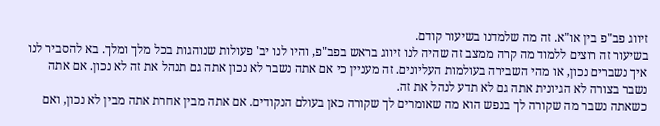זיווג פב"פ בין או"א. זה מה שלמדנו בשיעור קודם.
בשיעור זה רוצים ללמוד מה קרה ממצב זה שהיה לנו זיווג בראש בפב"פ, והיו לנו יב' פעולות שנוהגות בכל מלך ומלך. בא להסביר לנו איך נשברים נכון, או מהי השבירה בעולמות העליונים. זה מעניין כי אם אתה נשבר לא נכון אתה גם תנהל את זה לא נכון. אם אתה נשבר בצורה לא הגיונית אתה גם לא תדע לנהל את זה.
כשאתה נשבר מה שקורה לך בנפש הוא מה שאומרים לך שקורה כאן בעולם הנקודים. אם אתה מבין אחרת אתה מבין לא נכון, ואם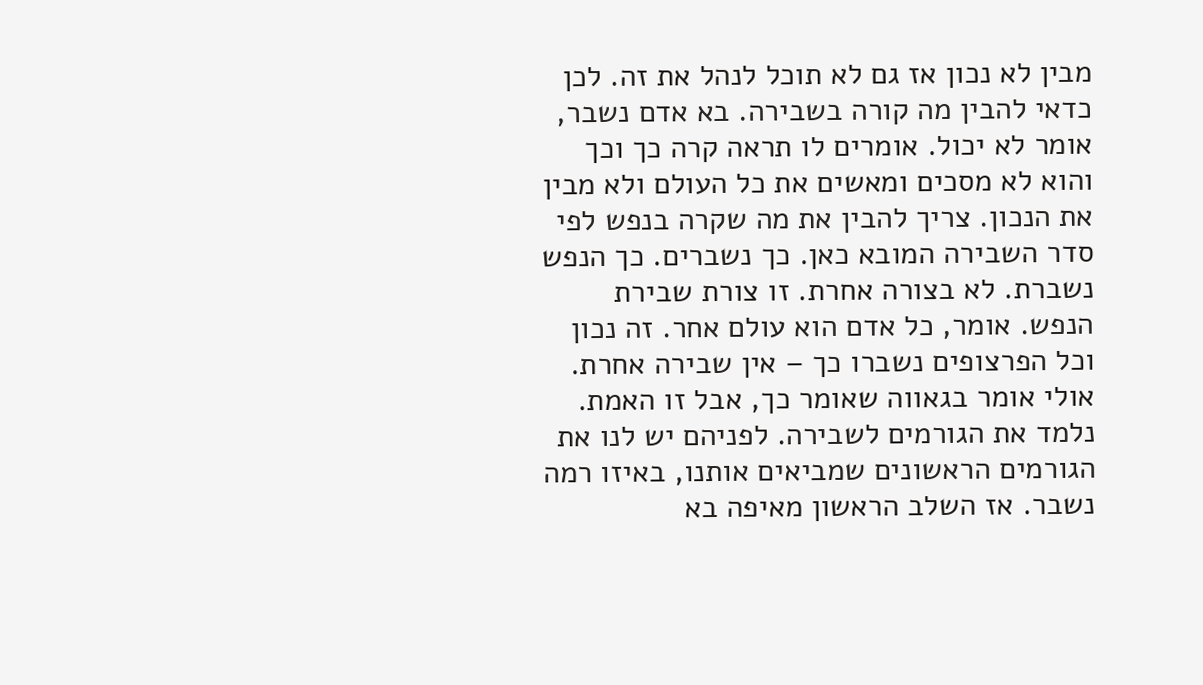מבין לא נכון אז גם לא תוכל לנהל את זה. לכן כדאי להבין מה קורה בשבירה. בא אדם נשבר, אומר לא יכול. אומרים לו תראה קרה כך וכך והוא לא מסכים ומאשים את כל העולם ולא מבין את הנכון. צריך להבין את מה שקרה בנפש לפי סדר השבירה המובא כאן. כך נשברים. כך הנפש נשברת. לא בצורה אחרת. זו צורת שבירת הנפש. אומר, כל אדם הוא עולם אחר. זה נכון וכל הפרצופים נשברו כך – אין שבירה אחרת. אולי אומר בגאווה שאומר כך, אבל זו האמת.
נלמד את הגורמים לשבירה. לפניהם יש לנו את הגורמים הראשונים שמביאים אותנו, באיזו רמה נשבר. אז השלב הראשון מאיפה בא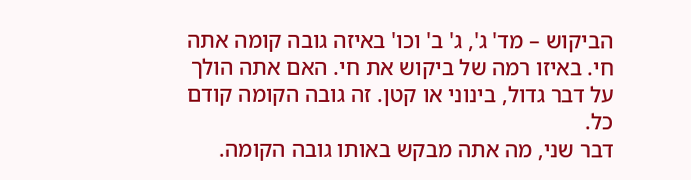הביקוש – מד' ג', ג' ב' וכו' באיזה גובה קומה אתה חי. באיזו רמה של ביקוש את חי. האם אתה הולך על דבר גדול, בינוני או קטן. זה גובה הקומה קודם כל.
דבר שני, מה אתה מבקש באותו גובה הקומה.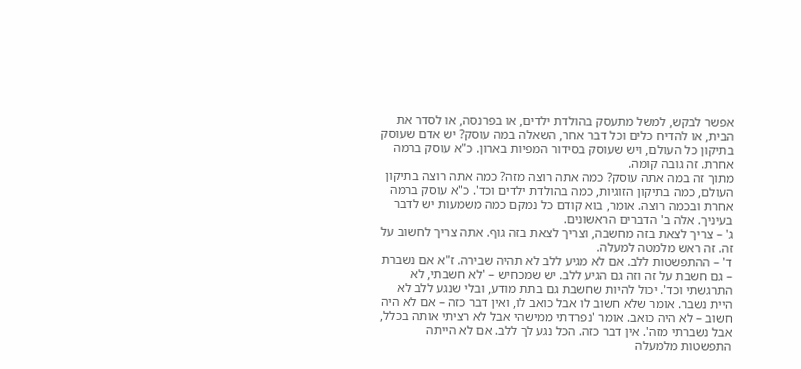אפשר לבקש, למשל מתעסק בהולדת ילדים, או בפרנסה, או לסדר את הבית, או להדיח כלים וכל דבר אחר, השאלה במה עוסק? יש אדם שעוסק בתיקון כל העולם, ויש שעוסק בסידור המפיות בארון. כ"א עוסק ברמה אחרת. זה גובה קומה.
מתוך זה במה אתה עוסק? כמה אתה רוצה מזה? כמה אתה רוצה בתיקון העולם, כמה בתיקון הזוגיות, כמה בהולדת ילדים וכד'. כ"א עוסק ברמה אחרת ובכמה רוצה. אומר, בוא קודם כל נמקם כמה משמעות יש לדבר בעיניך. אלה ב' הדברים הראשונים.
ג' – צריך לצאת בזה מחשבה, וצריך לצאת בזה גוף. אתה צריך לחשוב על זה. זה ראש מלמטה למעלה.
ד' – ההתפשטות ללב. אם לא מגיע ללב לא תהיה שבירה. ז"א אם נשברת – גם חשבת על זה וזה גם הגיע ללב. יש שמכחיש – 'לא חשבתי, לא התרגשתי וכד'. יכול להיות שחשבת גם בתת מודע, ובלי שנגע ללב לא היית נשבר. אומר שלא חשוב לו אבל כואב לו, ואין דבר כזה – אם לא היה חשוב – לא היה כואב. אומר 'נפרדתי ממישהי אבל לא רציתי אותה בכלל, אבל נשברתי מזה'. אין דבר כזה. הכל נגע לך ללב. אם לא הייתה התפשטות מלמעלה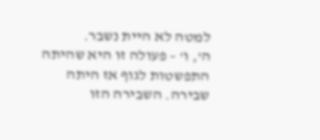למטה לא היית נשבר.
ה', ו' – פעולה זו היא שהיתה התפשטות לגוף אז היתה שבירה. השבירה הזו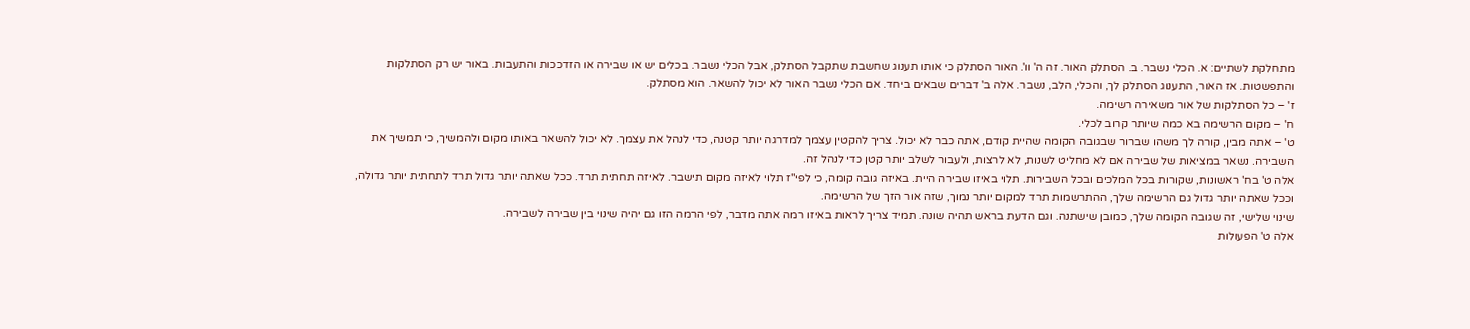מתחלקת לשתיים: א. הכלי נשבר. ב. הסתלק האור. זה ה' וו'. האור הסתלק כי אותו תענוג שחשבת שתקבל הסתלק, אבל הכלי נשבר. בכלים יש או שבירה או הזדככות והתעבות. באור יש רק הסתלקות והתפשטות. אז האור, התענוג הסתלק לך, והכלי, הלב, נשבר. אלה ב' דברים שבאים ביחד. אם הכלי נשבר האור לא יכול להשאר. הוא מסתלק.
ז' – כל הסתלקות של אור משאירה רשימה.
ח' – מקום הרשימה בא כמה שיותר קרוב לכלי.
ט' – אתה מבין, קורה לך משהו שברור שבגובה הקומה שהיית קודם, אתה כבר לא יכול. צריך להקטין עצמך למדרגה יותר קטנה, כדי לנהל את עצמך. לא יכול להשאר באותו מקום ולהמשיך, כי תמשיך את השבירה. נשאר במציאות של שבירה אם לא מחליט לשנות, לא לרצות, ולעבור לשלב יותר קטן כדי לנהל זה.
אלה ט' בח' ראשונות, שקורות בכל המלכים ובכל השבירות. תלוי באיזו שבירה היית. באיזה גובה קומה, כי לפי"ז תלוי לאיזה מקום תישבר. לאיזה תחתית תרד. ככל שאתה יותר גדול תרד לתחתית יותר גדולה, וככל שאתה יותר גדול גם הרשימה שלך, ההתרשמות תרד למקום יותר נמוך, שזה אור הזך של הרשימה.
שינוי שלישי, זה שגובה הקומה שלך, כמובן שישתנה. וגם הדעת בראש תהיה שונה. תמיד צריך לראות באיזו רמה אתה מדבר, לפי הרמה הזו גם יהיה שינוי בין שבירה לשבירה.
אלה ט' הפעולות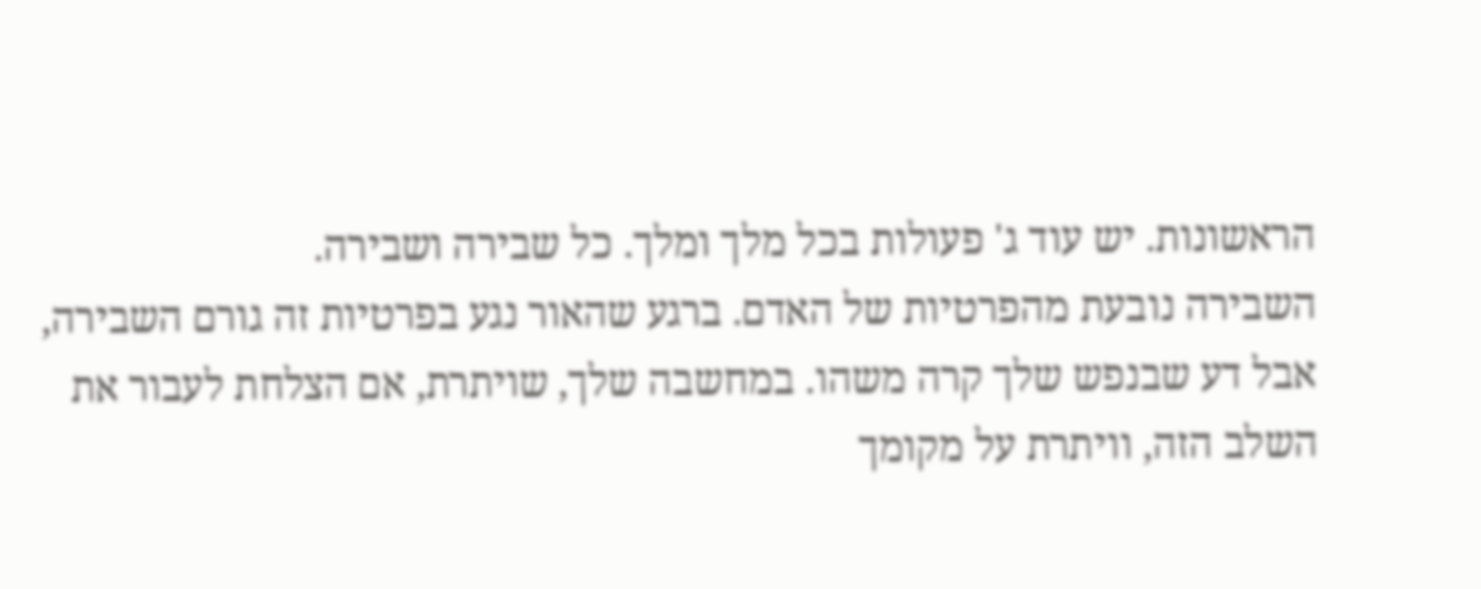הראשונות. יש עוד ג' פעולות בכל מלך ומלך. כל שבירה ושבירה.
השבירה נובעת מהפרטיות של האדם. ברגע שהאור נגע בפרטיות זה גורם השבירה, אבל דע שבנפש שלך קרה משהו. במחשבה שלך, שויתרת, אם הצלחת לעבור את השלב הזה, וויתרת על מקומך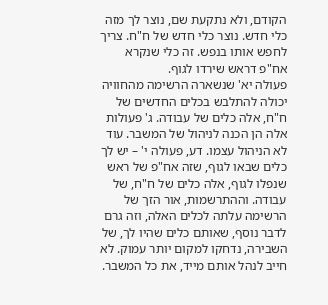הקודם, ולא נתקעת שם, נוצר לך מזה כלי חדש. נוצר כלי חדש של ח"ח. צריך לחפש אותו בנפש. זה כלי שנקרא אח"פ דראש שירדו לגוף.
פעולה יא' שנשארה הרשימה מהחוויה יכולה להתלבש בכלים החדשים של ח"ח, אלה כלים של עבודה. ג' פעולות אלה הן הכנה לניהול של המשבר. עוד לא הניהול עצמו. דע, פעולה י' – יש לך כלים שבאו לגוף, שזה אח"פ של ראש שנפלו לגוף, אלה כלים של ח"ח, של עבודה. וההתרשמות, אור הזך של הרשימה עלתה לכלים האלה, וזה גרם לדבר נוסף, שאותם כלים שהיו לך, של השבירה, נדחקו למקום יותר עמוק. לא חייב לנהל אותם מייד, את כל המשבר.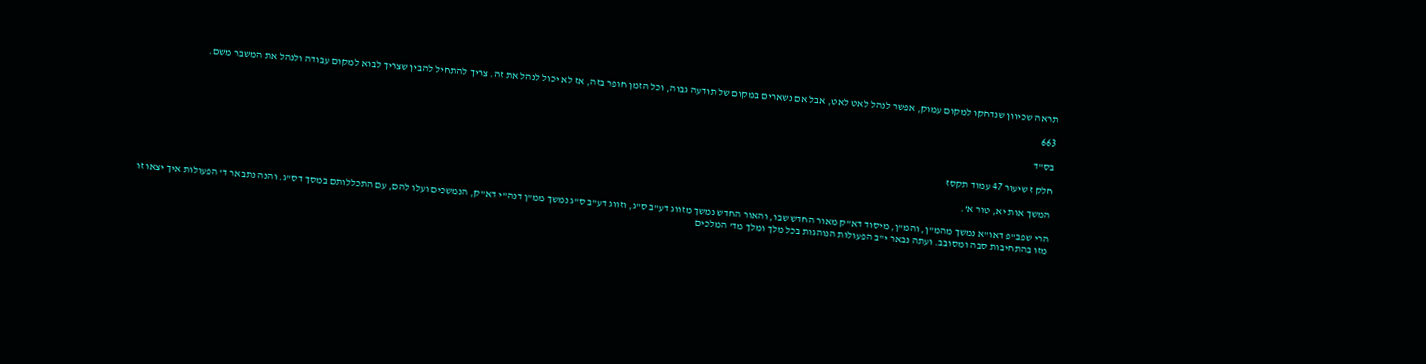תראה שכיוון שנדחקו למקום עמוק, אפשר לנהל לאט לאט, אבל אם נשארים במקום של תודעה גבוה, וכל הזמן חופר בזה, אז לא יכול לנהל את זה. צריך להתחיל להבין שצריך לבוא למקום עבודה ולנהל את המשבר משם.

663

בס"ד

חלק ז שיעור 47 עמוד תקסז

המשך אות יא, טור א'.

הרי שפב"פ דאו"א נמשך מהמ"ן, והמ"ן, מיסוד דא"ק מאור החדש שבו, והאור החדש נמשך מזווג דע"ב ס"ג, וזווג דע"ב ס"ג נמשך ממ"ן דנה"י דא"ק, הנמשכים ועלו להם, עם התכללותם במסך דס"ג. והנה נתבאר ד' הפעולות איך יצאו זו מזו בהתחיבות סבה ומסובב. ועתה נבאר י"ב הפעולות הנוהגות בכל מלך ומלך מד' המלכים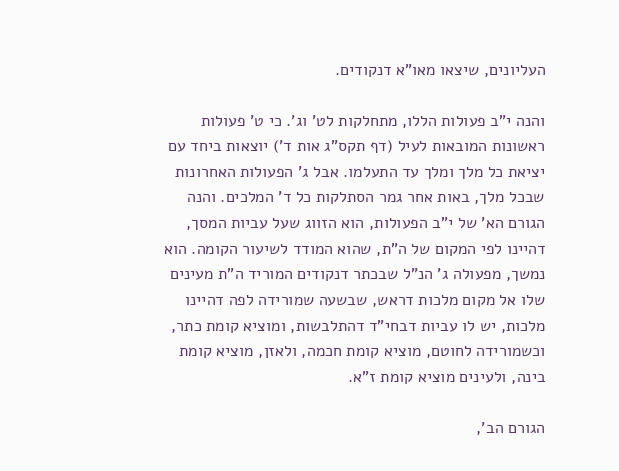העליונים, שיצאו מאו"א דנקודים.

והנה י"ב פעולות הללו, מתחלקות לט' וג'. כי ט' פעולות ראשונות המובאות לעיל (דף תקס"ג אות ד') יוצאות ביחד עם יציאת כל מלך ומלך עד התעלמו. אבל ג' הפעולות האחרונות שבכל מלך, באות אחר גמר הסתלקות כל ד' המלכים. והנה הגורם הא' של י"ב הפעולות, הוא הזווג שעל עביות המסך, דהיינו לפי המקום של ה"ת, שהוא המודד לשיעור הקומה. הוא נמשך, מפעולה ג' הנ"ל שבכתר דנקודים המוריד ה"ת מעינים שלו אל מקום מלכות דראש, שבשעה שמורידה לפה דהיינו מלכות, יש לו עביות דבחי"ד דהתלבשות, ומוציא קומת כתר, וכשמורידה לחוטם, מוציא קומת חכמה, ולאזן, מוציא קומת בינה, ולעינים מוציא קומת ז"א.

הגורם הב',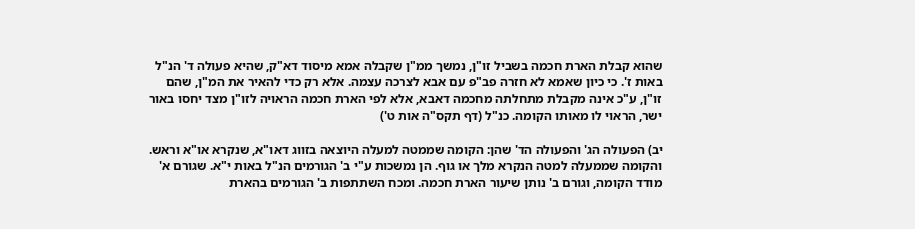שהוא קבלת הארת חכמה בשביל זו"ן, נמשך ממ"ן שקבלה אמא מיסוד דא"ק, שהיא פעולה ד' הנ"ל באות ז'. כי כיון שאמא לא חזרה פב"פ עם אבא לצרכה עצמה. אלא רק כדי להאיר את המ"ן, שהם זו"ן, ע"כ אינה מקבלת מתחלתה מחכמה דאבא, אלא לפי הארת חכמה הראויה לזו"ן מצד יחסו באור ישר, הראוי לו מאותו הקומה. כנ"ל (דף תקס"ה אות ט')

יב) הפעולה הג' והפעולה הד' שהן: הקומה שממטה למעלה היוצאה בזווג דאו"א, שנקרא או"א וראש. והקומה שממעלה למטה הנקרא מלך או גוף. הן נמשכות ע"י ב' הגורמים הנ"ל באות י"א. שגורם א' מודד הקומה, וגורם ב' נותן שיעור הארת חכמה. ומכח השתתפות ב' הגורמים בהארת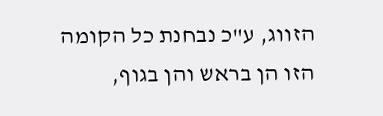הזווג, ע"כ נבחנת כל הקומה הזו הן בראש והן בגוף,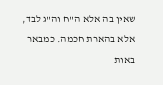שאין בה אלא ה"ח וה"ג לבד, אלא בהארת חכמה. כמבאר באות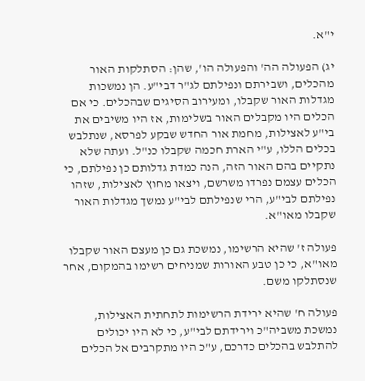י"א.

יג) הפעולה הה' והפעולה הו', שהן: הסתלקות האור מהכלים, ושבירתם ונפילתם לג"ר דבי"ע. הן נמשכות מגדלות האור שקבלו, ומעירוב הסיגים שבהכלים. כי אם הכלים היו מקבלים האור בשלימות, אז היו משיבים את בי"ע לאצילות, מחמת אור החדש שבקע לפרסא, שנתלבש בכלים הללו, ע"י הארת חכמה שקבלו כנ"ל. ועתה שלא נתקיים בהם האור הזה, הנה כמדת גדלותם כן נפילתם, כי הכלים עצמם נפרדו משרשם, ויצאו מחוץ לאצילות, שזהו נפילתם לבי"ע, הרי שנפילתם לבי"ע נמשך מגדלות האור שקבלו מאו"א.

פעולה ז' שהיא הרשימו, נמשכת גם כן מעצם האור שקבלו מאו"א, כי כן טבע האורות שמניחים רשימו בהמקום, אחר שנסתלקו משם.

פעולה ח' שהיא ירידת הרשימות לתחתית האצילות, נמשכת משביה"כ וירידתם לבי"ע, כי לא היו יכולים להתלבש בהכלים כדרכם, ע"כ היו מתקרבים אל הכלים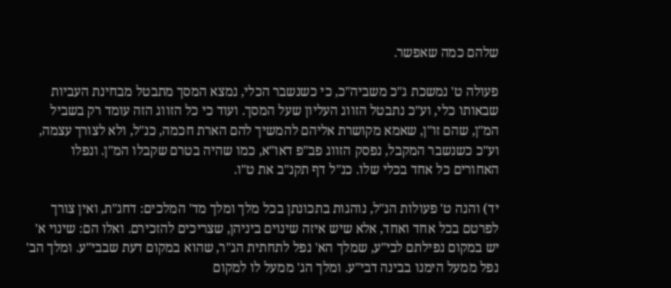שלהם כמה שאפשר.

פעולה ט' נמשכת ג"כ משביה"כ, כי כשנשבר הכלי, נמצא המסך מתבטל מבחינת העביות שבאותו כלי, וע"כ נתבטל הזווג העליון שעל המסך. ועוד כי כל הזווג הזה עומד רק בשביל המ"ן, שהם זו"ן, שאמא מקושרת אליהם להמשיך להם הארת חכמה, כנ"ל, ולא לצורך עצמה, וע"כ כשנשבר המקבל, נפסק הזווג פב"פ דאו"א, כמו שהיה בטרם שקבלו המ"ן. ונפלו האחורים כל אחד בכלי שלו. כנ"ל דף תקנ"ב את ט"ו.

יד) והנה ט' פעולות הנ"ל, נוהגות בתכונתן בכל מלך ומלך מד' המלכים: דחג"ת, ואין צורך לפרטם בכל אחד ואחד, אלא שיש איזה שינוים ביניהן, שצריכים להזכירם. ואלו הם: שינוי א' יש במקום נפילתם לבי"ע, שמלך הא' נפל לתחתית הג"ר, שהוא במקום דעת שבבי"ע. ומלך הב' נפל ממעל הימנו בבינה דבי"ע. ומלך הג' ממעל לו למקום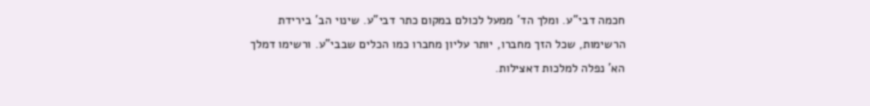חכמה דבי"ע. ומלך הד' ממעל לכולם במקום כתר דבי"ע. שינוי הב' בירידת הרשימות, שכל הזך מחברו, יותר עליון מחברו כמו הכלים שבבי"ע. ורשימו דמלך הא' נפלה למלכות דאצילות.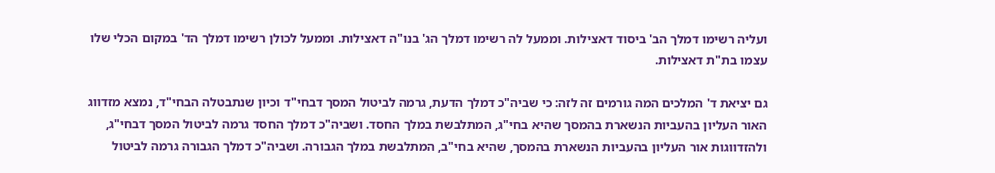ועליה רשימו דמלך הב' ביסוד דאצילות. וממעל לה רשימו דמלך הג' בנו"ה דאצילות. וממעל לכולן רשימו דמלך הד' במקום הכלי שלו עצמו בת"ת דאצילות.

גם יציאת ד' המלכים המה גורמים זה לזה: כי שביה"כ דמלך הדעת, גרמה לביטול המסך דבחי"ד וכיון שנתבטלה הבחי"ד, נמצא מזדווג האור העליון בהעביות הנשארת בהמסך שהיא בחי"ג, המתלבשת במלך החסד. ושביה"כ דמלך החסד גרמה לביטול המסך דבחי"ג, ולהזדווגות אור העליון בהעביות הנשארת בהמסך, שהיא בחי"ב, המתלבשת במלך הגבורה. ושביה"כ דמלך הגבורה גרמה לביטול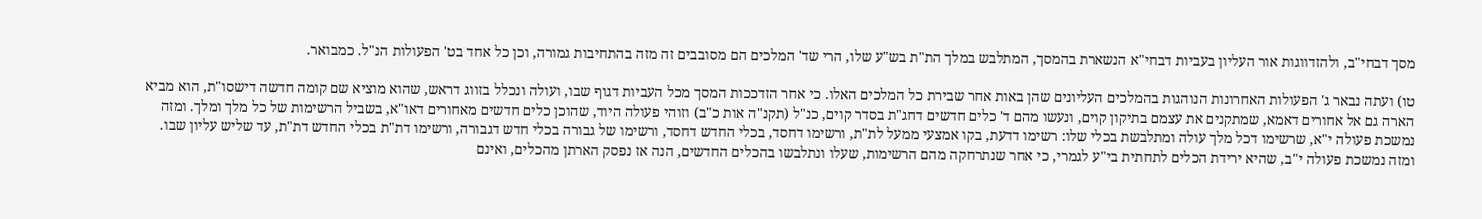מסך דבחי"ב, ולהזדווגות אור העליון בעביות דבחי"א הנשארת בהמסך, המתלבש במלך הת"ת בש"ע שלו, הרי שד' המלכים הם מסובבים זה מזה בהתחיבות גמורה, וכן כל אחד בט' הפעולות הנ"ל. כמבואר.

טו) ועתה נבאר ג' הפעולות האחרונות הנוהגות בהמלכים העליונים שהן באות אחר שבירת כל המלכים האלו. כי אחר הזדככות המסך מכל העביות דגוף שבו, ועולה ונכלל בזווג דראש, שהוא מוציא שם קומה חדשה דישסו"ת, הוא מביא הארה גם אל אחורים דאמא, שמתקנים את עצמם בתיקון קוים, ונעשו מהם ד' כלים חדשים דחג"ת בסדר קוים, כנ"ל (תקנ"ה אות כ"ב) וזוהי פעולה היוד, שהוכן כלים חדשים מאחורים דאו"א, בשביל הרשימות של כל מלך ומלך. ומזה נמשכת פעולה י"א, שרשימו דכל מלך עולה ומתלבשת בכלי שלו: רשימו דדעת, בקו אמצעי ממעל לת"ת, ורשימו דחסד, בכלי החדש דחסד, ורשימו של גבורה בכלי חדש דגבורה, ורשימו דת"ת בכלי החדש דת"ת, עד שליש עליון שבו. ומזה נמשכת פעולה י"ב, שהיא ירידת הכלים לתחתית בי"ע לגמרי, כי אחר שנתרחקה מהם הרשימות, שעלו ונתלבשו בהכלים החדשים, הנה אז נפסק הארתן מהכלים, ואינם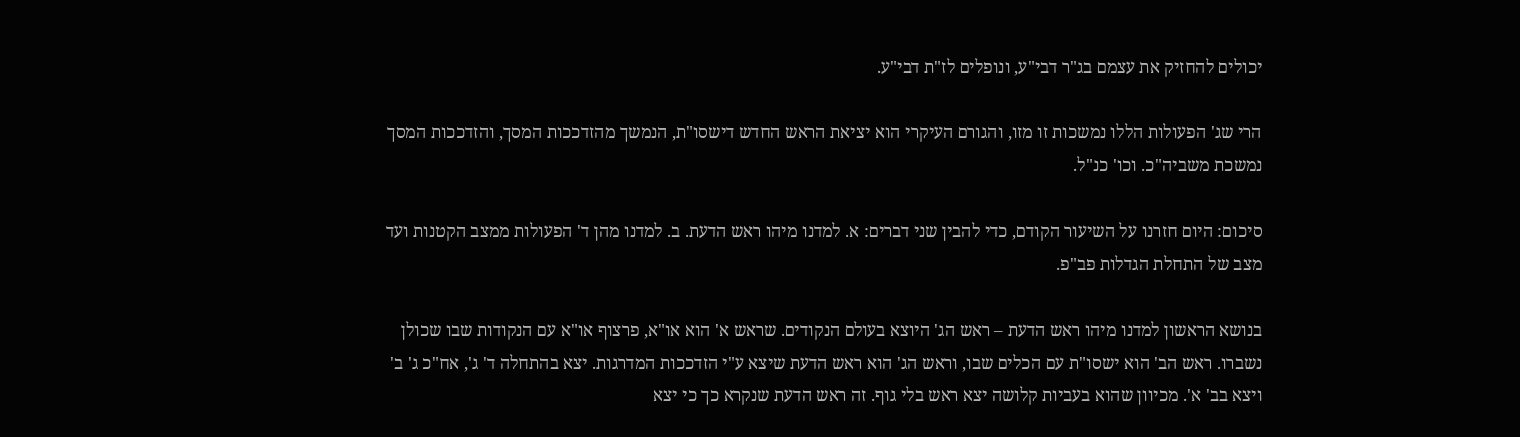יכולים להחזיק את עצמם בג"ר דבי"ע, ונופלים לז"ת דבי"ע.

הרי שג' הפעולות הללו נמשכות זו מזו, והגורם העיקרי הוא יציאת הראש החדש דישסו"ת, הנמשך מהזדככות המסך, והזדככות המסך נמשכת משביה"כ. וכו' כנ"ל.

סיכום: היום חזרנו על השיעור הקודם, כדי להבין שני דברים: א. למדנו מיהו ראש הדעת. ב. למדנו מהן ד' הפעולות ממצב הקטנות ועד מצב של התחלת הגדלות פב"פ.

בנושא הראשון למדנו מיהו ראש הדעת – ראש הג' היוצא בעולם הנקודים. שראש א' הוא או"א, פרצוף או"א עם הנקודות שבו שכולן נשברו. ראש הב' הוא ישסו"ת עם הכלים שבו, וראש הג' הוא ראש הדעת שיצא ע"י הזדככות המדרגות. יצא בהתחלה ד' ג', אח"כ ג' ב' ויצא בב' א'. מכיוון שהוא בעביות קלושה יצא ראש בלי גוף. זה ראש הדעת שנקרא כך כי יצא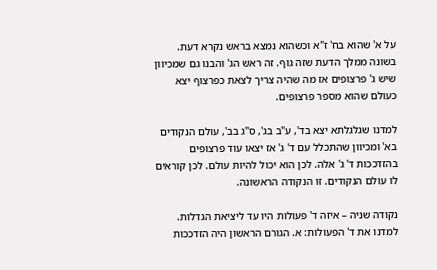על א' שהוא בח' ז"א וכשהוא נמצא בראש נקרא דעת. בשונה ממלך הדעת שזה גוף. זה ראש הג' והבנו גם שמכיוון שיש ג' פרצופים אז מה שהיה צריך לצאת כפרצוף יצא כעולם שהוא מספר פרצופים.

למדנו שגלגלתא יצא בד', ע"ב בג', ס"ג בב', עולם הנקודים בא' ומכיוון שהתכלל עם ד' ג' אז יצאו עוד פרצופים בהזדככות ד' ג' אלה. לכן הוא יכול להיות עולם. לכן קוראים לו עולם הנקודים. זו הנקודה הראשונה.

נקודה שניה – איזה ד' פעולות היו עד ליציאת הגדלות. למדנו את ד' הפעולות: א. הגורם הראשון היה הזדככות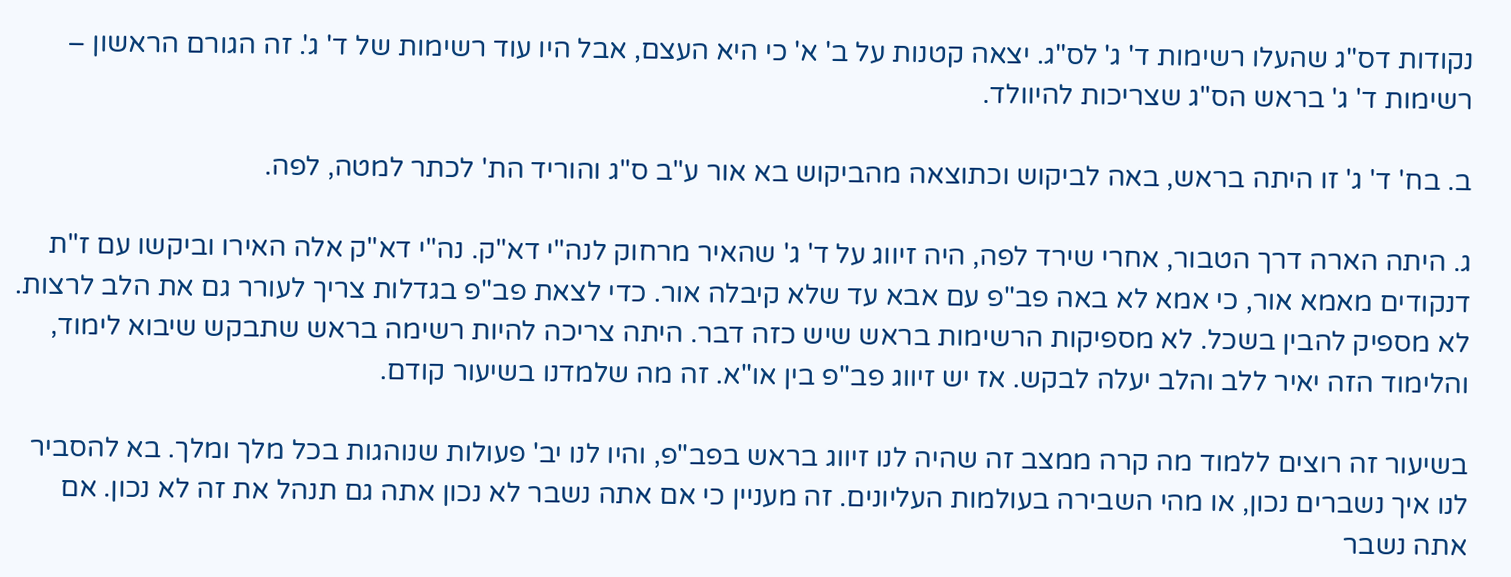נקודות דס"ג שהעלו רשימות ד' ג' לס"ג. יצאה קטנות על ב' א' כי היא העצם, אבל היו עוד רשימות של ד' ג'. זה הגורם הראשון – רשימות ד' ג' בראש הס"ג שצריכות להיוולד.

ב. בח' ד' ג' זו היתה בראש, באה לביקוש וכתוצאה מהביקוש בא אור ע"ב ס"ג והוריד הת' לכתר למטה, לפה.

ג. היתה הארה דרך הטבור, אחרי שירד לפה, היה זיווג על ד' ג' שהאיר מרחוק לנה"י דא"ק. נה"י דא"ק אלה האירו וביקשו עם ז"ת דנקודים מאמא אור, כי אמא לא באה פב"פ עם אבא עד שלא קיבלה אור. כדי לצאת פב"פ בגדלות צריך לעורר גם את הלב לרצות. לא מספיק להבין בשכל. לא מספיקות הרשימות בראש שיש כזה דבר. היתה צריכה להיות רשימה בראש שתבקש שיבוא לימוד, והלימוד הזה יאיר ללב והלב יעלה לבקש. אז יש זיווג פב"פ בין או"א. זה מה שלמדנו בשיעור קודם.

בשיעור זה רוצים ללמוד מה קרה ממצב זה שהיה לנו זיווג בראש בפב"פ, והיו לנו יב' פעולות שנוהגות בכל מלך ומלך. בא להסביר לנו איך נשברים נכון, או מהי השבירה בעולמות העליונים. זה מעניין כי אם אתה נשבר לא נכון אתה גם תנהל את זה לא נכון. אם אתה נשבר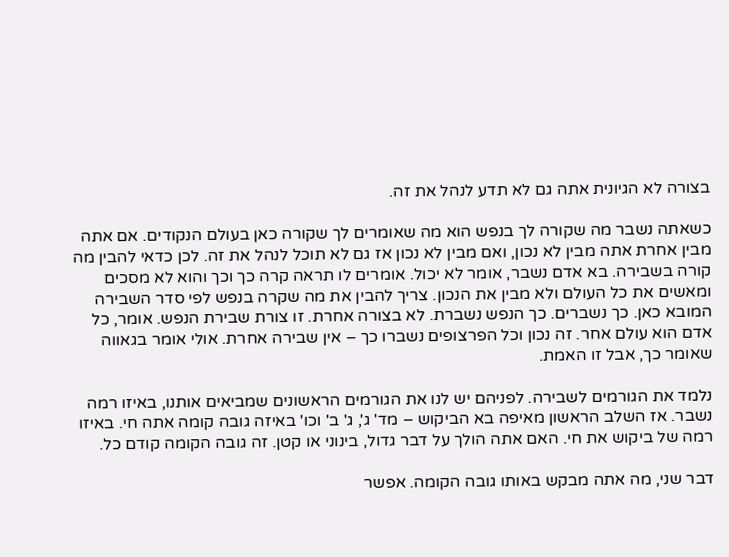בצורה לא הגיונית אתה גם לא תדע לנהל את זה.

כשאתה נשבר מה שקורה לך בנפש הוא מה שאומרים לך שקורה כאן בעולם הנקודים. אם אתה מבין אחרת אתה מבין לא נכון, ואם מבין לא נכון אז גם לא תוכל לנהל את זה. לכן כדאי להבין מה קורה בשבירה. בא אדם נשבר, אומר לא יכול. אומרים לו תראה קרה כך וכך והוא לא מסכים ומאשים את כל העולם ולא מבין את הנכון. צריך להבין את מה שקרה בנפש לפי סדר השבירה המובא כאן. כך נשברים. כך הנפש נשברת. לא בצורה אחרת. זו צורת שבירת הנפש. אומר, כל אדם הוא עולם אחר. זה נכון וכל הפרצופים נשברו כך – אין שבירה אחרת. אולי אומר בגאווה שאומר כך, אבל זו האמת.

נלמד את הגורמים לשבירה. לפניהם יש לנו את הגורמים הראשונים שמביאים אותנו, באיזו רמה נשבר. אז השלב הראשון מאיפה בא הביקוש – מד' ג', ג' ב' וכו' באיזה גובה קומה אתה חי. באיזו רמה של ביקוש את חי. האם אתה הולך על דבר גדול, בינוני או קטן. זה גובה הקומה קודם כל.

דבר שני, מה אתה מבקש באותו גובה הקומה. אפשר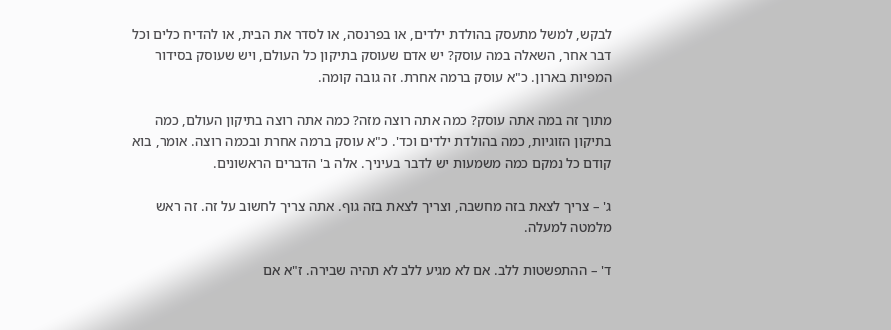לבקש, למשל מתעסק בהולדת ילדים, או בפרנסה, או לסדר את הבית, או להדיח כלים וכל דבר אחר, השאלה במה עוסק? יש אדם שעוסק בתיקון כל העולם, ויש שעוסק בסידור המפיות בארון. כ"א עוסק ברמה אחרת. זה גובה קומה.

מתוך זה במה אתה עוסק? כמה אתה רוצה מזה? כמה אתה רוצה בתיקון העולם, כמה בתיקון הזוגיות, כמה בהולדת ילדים וכד'. כ"א עוסק ברמה אחרת ובכמה רוצה. אומר, בוא קודם כל נמקם כמה משמעות יש לדבר בעיניך. אלה ב' הדברים הראשונים.

ג' – צריך לצאת בזה מחשבה, וצריך לצאת בזה גוף. אתה צריך לחשוב על זה. זה ראש מלמטה למעלה.

ד' – ההתפשטות ללב. אם לא מגיע ללב לא תהיה שבירה. ז"א אם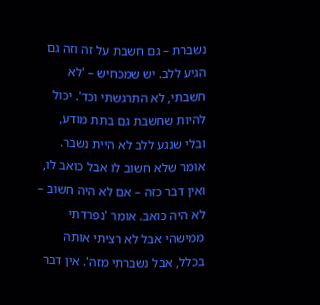נשברת – גם חשבת על זה וזה גם הגיע ללב. יש שמכחיש – 'לא חשבתי, לא התרגשתי וכד'. יכול להיות שחשבת גם בתת מודע, ובלי שנגע ללב לא היית נשבר. אומר שלא חשוב לו אבל כואב לו, ואין דבר כזה – אם לא היה חשוב – לא היה כואב. אומר 'נפרדתי ממישהי אבל לא רציתי אותה בכלל, אבל נשברתי מזה'. אין דבר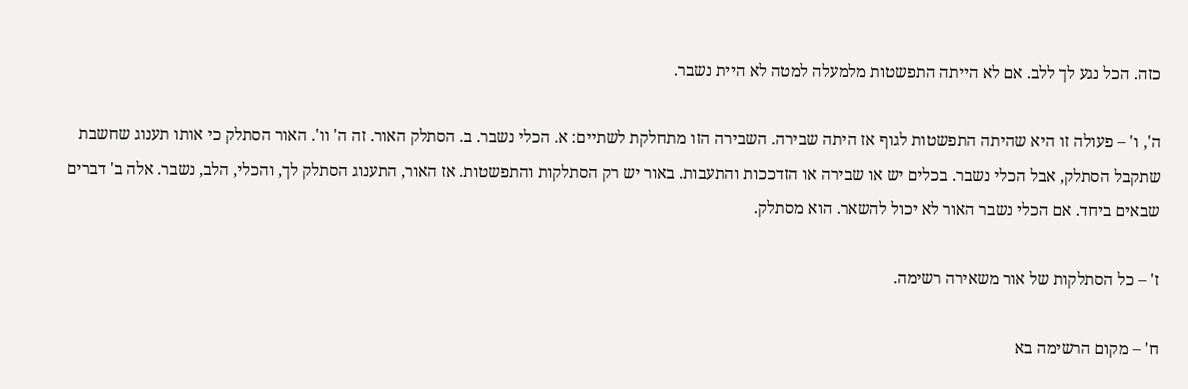כזה. הכל נגע לך ללב. אם לא הייתה התפשטות מלמעלה למטה לא היית נשבר.

ה', ו' – פעולה זו היא שהיתה התפשטות לגוף אז היתה שבירה. השבירה הזו מתחלקת לשתיים: א. הכלי נשבר. ב. הסתלק האור. זה ה' וו'. האור הסתלק כי אותו תענוג שחשבת שתקבל הסתלק, אבל הכלי נשבר. בכלים יש או שבירה או הזדככות והתעבות. באור יש רק הסתלקות והתפשטות. אז האור, התענוג הסתלק לך, והכלי, הלב, נשבר. אלה ב' דברים שבאים ביחד. אם הכלי נשבר האור לא יכול להשאר. הוא מסתלק.

ז' – כל הסתלקות של אור משאירה רשימה.

ח' – מקום הרשימה בא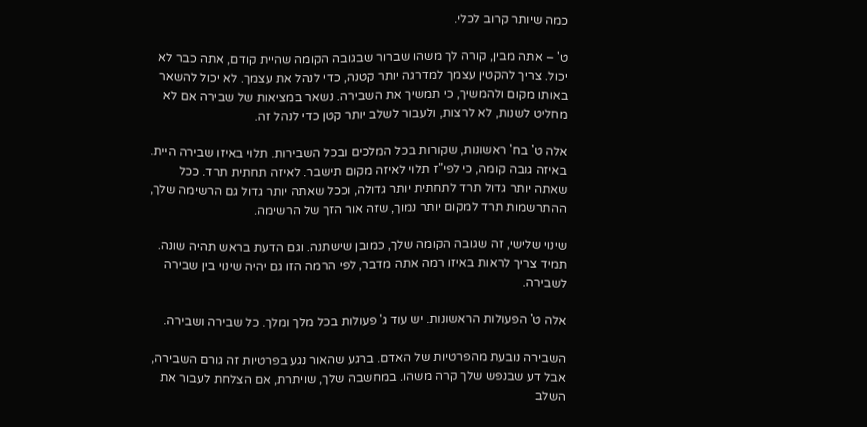כמה שיותר קרוב לכלי.

ט' – אתה מבין, קורה לך משהו שברור שבגובה הקומה שהיית קודם, אתה כבר לא יכול. צריך להקטין עצמך למדרגה יותר קטנה, כדי לנהל את עצמך. לא יכול להשאר באותו מקום ולהמשיך, כי תמשיך את השבירה. נשאר במציאות של שבירה אם לא מחליט לשנות, לא לרצות, ולעבור לשלב יותר קטן כדי לנהל זה.

אלה ט' בח' ראשונות, שקורות בכל המלכים ובכל השבירות. תלוי באיזו שבירה היית. באיזה גובה קומה, כי לפי"ז תלוי לאיזה מקום תישבר. לאיזה תחתית תרד. ככל שאתה יותר גדול תרד לתחתית יותר גדולה, וככל שאתה יותר גדול גם הרשימה שלך, ההתרשמות תרד למקום יותר נמוך, שזה אור הזך של הרשימה.

שינוי שלישי, זה שגובה הקומה שלך, כמובן שישתנה. וגם הדעת בראש תהיה שונה. תמיד צריך לראות באיזו רמה אתה מדבר, לפי הרמה הזו גם יהיה שינוי בין שבירה לשבירה.

אלה ט' הפעולות הראשונות. יש עוד ג' פעולות בכל מלך ומלך. כל שבירה ושבירה.

השבירה נובעת מהפרטיות של האדם. ברגע שהאור נגע בפרטיות זה גורם השבירה, אבל דע שבנפש שלך קרה משהו. במחשבה שלך, שויתרת, אם הצלחת לעבור את השלב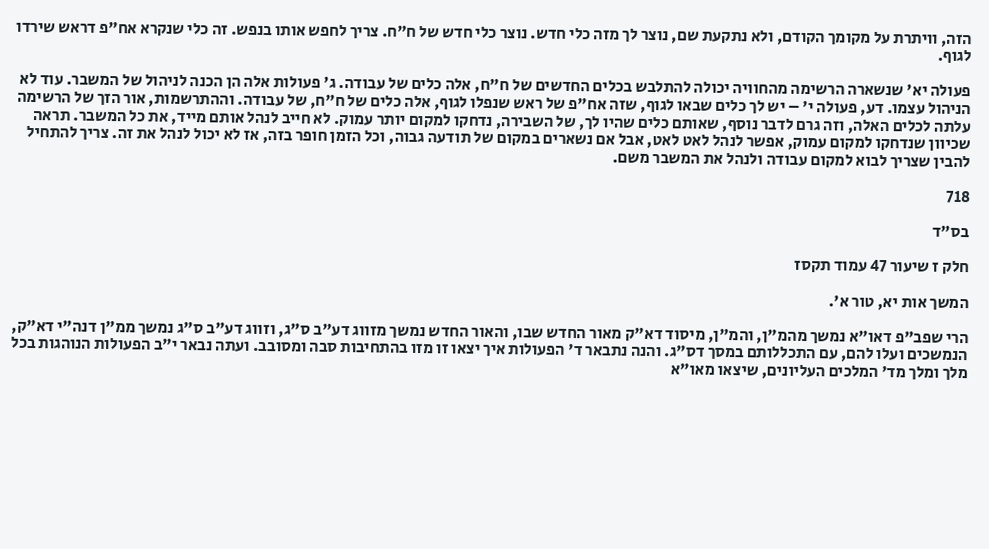הזה, וויתרת על מקומך הקודם, ולא נתקעת שם, נוצר לך מזה כלי חדש. נוצר כלי חדש של ח"ח. צריך לחפש אותו בנפש. זה כלי שנקרא אח"פ דראש שירדו לגוף.

פעולה יא' שנשארה הרשימה מהחוויה יכולה להתלבש בכלים החדשים של ח"ח, אלה כלים של עבודה. ג' פעולות אלה הן הכנה לניהול של המשבר. עוד לא הניהול עצמו. דע, פעולה י' – יש לך כלים שבאו לגוף, שזה אח"פ של ראש שנפלו לגוף, אלה כלים של ח"ח, של עבודה. וההתרשמות, אור הזך של הרשימה עלתה לכלים האלה, וזה גרם לדבר נוסף, שאותם כלים שהיו לך, של השבירה, נדחקו למקום יותר עמוק. לא חייב לנהל אותם מייד, את כל המשבר. תראה שכיוון שנדחקו למקום עמוק, אפשר לנהל לאט לאט, אבל אם נשארים במקום של תודעה גבוה, וכל הזמן חופר בזה, אז לא יכול לנהל את זה. צריך להתחיל להבין שצריך לבוא למקום עבודה ולנהל את המשבר משם.

718

בס"ד

חלק ז שיעור 47 עמוד תקסז

המשך אות יא, טור א'.

הרי שפב"פ דאו"א נמשך מהמ"ן, והמ"ן, מיסוד דא"ק מאור החדש שבו, והאור החדש נמשך מזווג דע"ב ס"ג, וזווג דע"ב ס"ג נמשך ממ"ן דנה"י דא"ק, הנמשכים ועלו להם, עם התכללותם במסך דס"ג. והנה נתבאר ד' הפעולות איך יצאו זו מזו בהתחיבות סבה ומסובב. ועתה נבאר י"ב הפעולות הנוהגות בכל מלך ומלך מד' המלכים העליונים, שיצאו מאו"א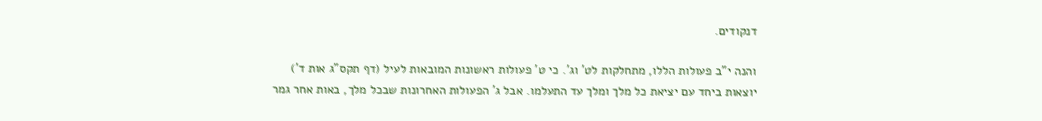דנקודים.

והנה י"ב פעולות הללו, מתחלקות לט' וג'. כי ט' פעולות ראשונות המובאות לעיל (דף תקס"ג אות ד') יוצאות ביחד עם יציאת כל מלך ומלך עד התעלמו. אבל ג' הפעולות האחרונות שבכל מלך, באות אחר גמר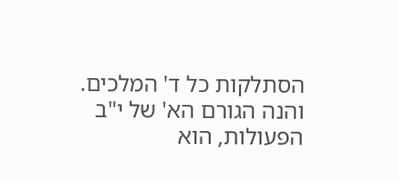הסתלקות כל ד' המלכים. והנה הגורם הא' של י"ב הפעולות, הוא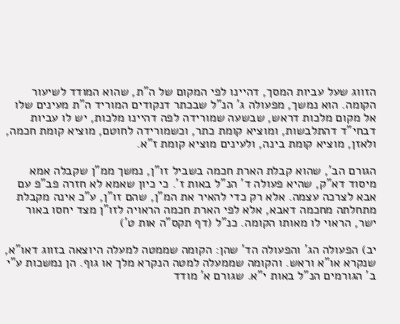הזווג שעל עביות המסך, דהיינו לפי המקום של ה"ת, שהוא המודד לשיעור הקומה. הוא נמשך, מפעולה ג' הנ"ל שבכתר דנקודים המוריד ה"ת מעינים שלו אל מקום מלכות דראש, שבשעה שמורידה לפה דהיינו מלכות, יש לו עביות דבחי"ד דהתלבשות, ומוציא קומת כתר, וכשמורידה לחוטם, מוציא קומת חכמה, ולאזן, מוציא קומת בינה, ולעינים מוציא קומת ז"א.

הגורם הב', שהוא קבלת הארת חכמה בשביל זו"ן, נמשך ממ"ן שקבלה אמא מיסוד דא"ק, שהיא פעולה ד' הנ"ל באות ז'. כי כיון שאמא לא חזרה פב"פ עם אבא לצרכה עצמה. אלא רק כדי להאיר את המ"ן, שהם זו"ן, ע"כ אינה מקבלת מתחלתה מחכמה דאבא, אלא לפי הארת חכמה הראויה לזו"ן מצד יחסו באור ישר, הראוי לו מאותו הקומה. כנ"ל (דף תקס"ה אות ט')

יב) הפעולה הג' והפעולה הד' שהן: הקומה שממטה למעלה היוצאה בזווג דאו"א, שנקרא או"א וראש. והקומה שממעלה למטה הנקרא מלך או גוף. הן נמשכות ע"י ב' הגורמים הנ"ל באות י"א. שגורם א' מודד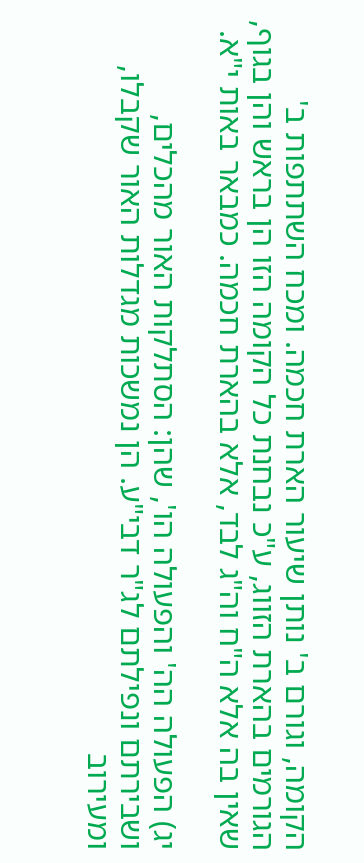הקומה, וגורם ב' נותן שיעור הארת חכמה. ומכח השתתפות ב' הגורמים בהארת הזווג, ע"כ נבחנת כל הקומה הזו הן בראש והן בגוף, שאין בה אלא ה"ח וה"ג לבד, אלא בהארת חכמה. כמבאר באות י"א.

יג) הפעולה הה' והפעולה הו', שהן: הסתלקות האור מהכלים, ושבירתם ונפילתם לג"ר דבי"ע. הן נמשכות מגדלות האור שקבלו, ומעירוב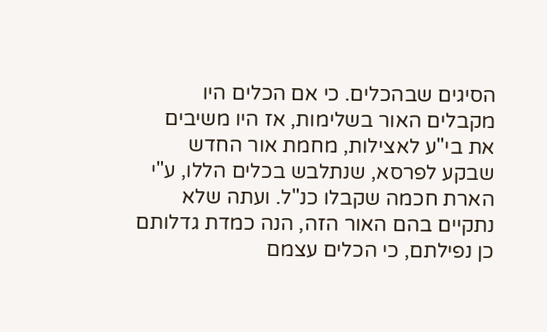הסיגים שבהכלים. כי אם הכלים היו מקבלים האור בשלימות, אז היו משיבים את בי"ע לאצילות, מחמת אור החדש שבקע לפרסא, שנתלבש בכלים הללו, ע"י הארת חכמה שקבלו כנ"ל. ועתה שלא נתקיים בהם האור הזה, הנה כמדת גדלותם כן נפילתם, כי הכלים עצמם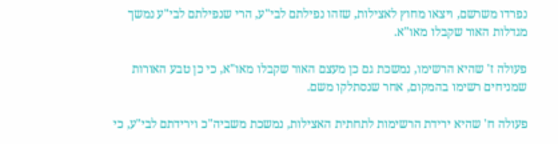נפרדו משרשם, ויצאו מחוץ לאצילות, שזהו נפילתם לבי"ע, הרי שנפילתם לבי"ע נמשך מגדלות האור שקבלו מאו"א.

פעולה ז' שהיא הרשימו, נמשכת גם כן מעצם האור שקבלו מאו"א, כי כן טבע האורות שמניחים רשימו בהמקום, אחר שנסתלקו משם.

פעולה ח' שהיא ירידת הרשימות לתחתית האצילות, נמשכת משביה"כ וירידתם לבי"ע, כי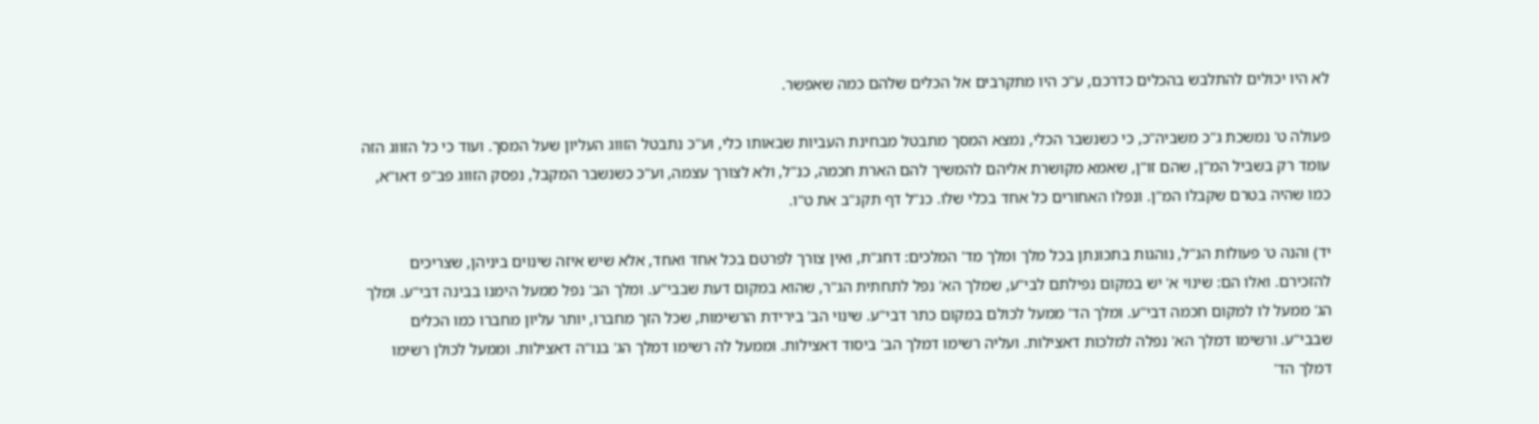לא היו יכולים להתלבש בהכלים כדרכם, ע"כ היו מתקרבים אל הכלים שלהם כמה שאפשר.

פעולה ט' נמשכת ג"כ משביה"כ, כי כשנשבר הכלי, נמצא המסך מתבטל מבחינת העביות שבאותו כלי, וע"כ נתבטל הזווג העליון שעל המסך. ועוד כי כל הזווג הזה עומד רק בשביל המ"ן, שהם זו"ן, שאמא מקושרת אליהם להמשיך להם הארת חכמה, כנ"ל, ולא לצורך עצמה, וע"כ כשנשבר המקבל, נפסק הזווג פב"פ דאו"א, כמו שהיה בטרם שקבלו המ"ן. ונפלו האחורים כל אחד בכלי שלו. כנ"ל דף תקנ"ב את ט"ו.

יד) והנה ט' פעולות הנ"ל, נוהגות בתכונתן בכל מלך ומלך מד' המלכים: דחג"ת, ואין צורך לפרטם בכל אחד ואחד, אלא שיש איזה שינוים ביניהן, שצריכים להזכירם. ואלו הם: שינוי א' יש במקום נפילתם לבי"ע, שמלך הא' נפל לתחתית הג"ר, שהוא במקום דעת שבבי"ע. ומלך הב' נפל ממעל הימנו בבינה דבי"ע. ומלך הג' ממעל לו למקום חכמה דבי"ע. ומלך הד' ממעל לכולם במקום כתר דבי"ע. שינוי הב' בירידת הרשימות, שכל הזך מחברו, יותר עליון מחברו כמו הכלים שבבי"ע. ורשימו דמלך הא' נפלה למלכות דאצילות. ועליה רשימו דמלך הב' ביסוד דאצילות. וממעל לה רשימו דמלך הג' בנו"ה דאצילות. וממעל לכולן רשימו דמלך הד'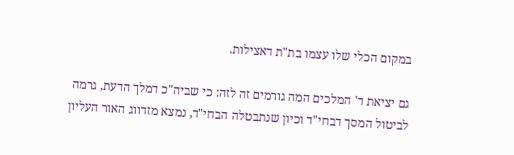במקום הכלי שלו עצמו בת"ת דאצילות.

גם יציאת ד' המלכים המה גורמים זה לזה: כי שביה"כ דמלך הדעת, גרמה לביטול המסך דבחי"ד וכיון שנתבטלה הבחי"ד, נמצא מזדווג האור העליון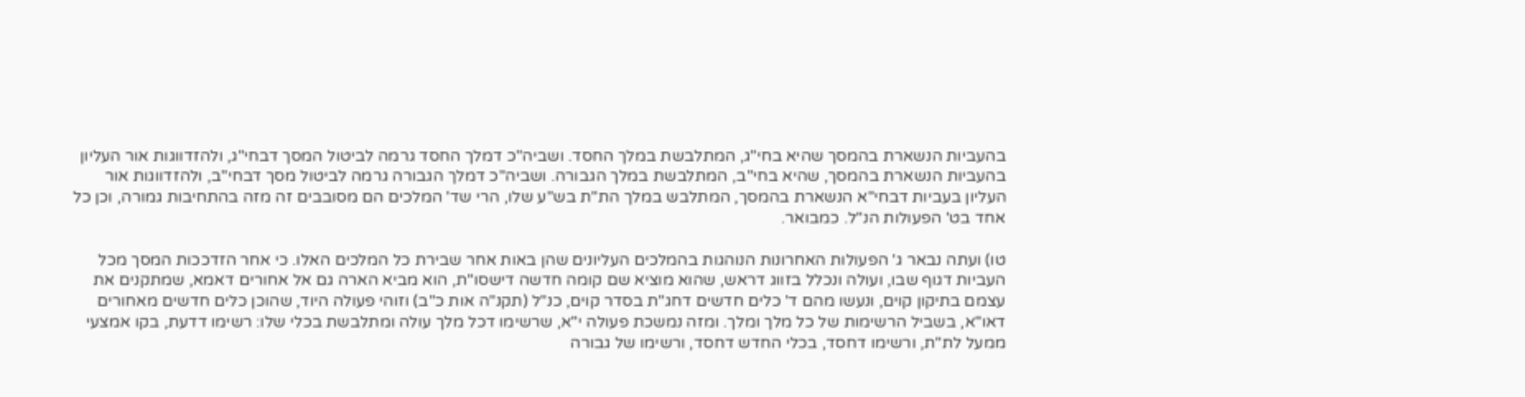בהעביות הנשארת בהמסך שהיא בחי"ג, המתלבשת במלך החסד. ושביה"כ דמלך החסד גרמה לביטול המסך דבחי"ג, ולהזדווגות אור העליון בהעביות הנשארת בהמסך, שהיא בחי"ב, המתלבשת במלך הגבורה. ושביה"כ דמלך הגבורה גרמה לביטול מסך דבחי"ב, ולהזדווגות אור העליון בעביות דבחי"א הנשארת בהמסך, המתלבש במלך הת"ת בש"ע שלו, הרי שד' המלכים הם מסובבים זה מזה בהתחיבות גמורה, וכן כל אחד בט' הפעולות הנ"ל. כמבואר.

טו) ועתה נבאר ג' הפעולות האחרונות הנוהגות בהמלכים העליונים שהן באות אחר שבירת כל המלכים האלו. כי אחר הזדככות המסך מכל העביות דגוף שבו, ועולה ונכלל בזווג דראש, שהוא מוציא שם קומה חדשה דישסו"ת, הוא מביא הארה גם אל אחורים דאמא, שמתקנים את עצמם בתיקון קוים, ונעשו מהם ד' כלים חדשים דחג"ת בסדר קוים, כנ"ל (תקנ"ה אות כ"ב) וזוהי פעולה היוד, שהוכן כלים חדשים מאחורים דאו"א, בשביל הרשימות של כל מלך ומלך. ומזה נמשכת פעולה י"א, שרשימו דכל מלך עולה ומתלבשת בכלי שלו: רשימו דדעת, בקו אמצעי ממעל לת"ת, ורשימו דחסד, בכלי החדש דחסד, ורשימו של גבורה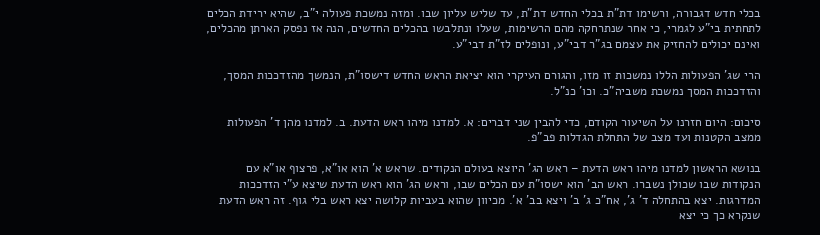בכלי חדש דגבורה, ורשימו דת"ת בכלי החדש דת"ת, עד שליש עליון שבו. ומזה נמשכת פעולה י"ב, שהיא ירידת הכלים לתחתית בי"ע לגמרי, כי אחר שנתרחקה מהם הרשימות, שעלו ונתלבשו בהכלים החדשים, הנה אז נפסק הארתן מהכלים, ואינם יכולים להחזיק את עצמם בג"ר דבי"ע, ונופלים לז"ת דבי"ע.

הרי שג' הפעולות הללו נמשכות זו מזו, והגורם העיקרי הוא יציאת הראש החדש דישסו"ת, הנמשך מהזדככות המסך, והזדככות המסך נמשכת משביה"כ. וכו' כנ"ל.

סיכום: היום חזרנו על השיעור הקודם, כדי להבין שני דברים: א. למדנו מיהו ראש הדעת. ב. למדנו מהן ד' הפעולות ממצב הקטנות ועד מצב של התחלת הגדלות פב"פ.

בנושא הראשון למדנו מיהו ראש הדעת – ראש הג' היוצא בעולם הנקודים. שראש א' הוא או"א, פרצוף או"א עם הנקודות שבו שכולן נשברו. ראש הב' הוא ישסו"ת עם הכלים שבו, וראש הג' הוא ראש הדעת שיצא ע"י הזדככות המדרגות. יצא בהתחלה ד' ג', אח"כ ג' ב' ויצא בב' א'. מכיוון שהוא בעביות קלושה יצא ראש בלי גוף. זה ראש הדעת שנקרא כך כי יצא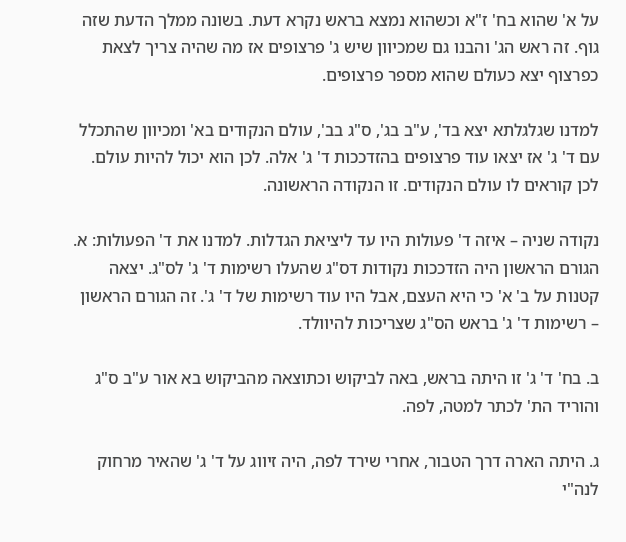על א' שהוא בח' ז"א וכשהוא נמצא בראש נקרא דעת. בשונה ממלך הדעת שזה גוף. זה ראש הג' והבנו גם שמכיוון שיש ג' פרצופים אז מה שהיה צריך לצאת כפרצוף יצא כעולם שהוא מספר פרצופים.

למדנו שגלגלתא יצא בד', ע"ב בג', ס"ג בב', עולם הנקודים בא' ומכיוון שהתכלל עם ד' ג' אז יצאו עוד פרצופים בהזדככות ד' ג' אלה. לכן הוא יכול להיות עולם. לכן קוראים לו עולם הנקודים. זו הנקודה הראשונה.

נקודה שניה – איזה ד' פעולות היו עד ליציאת הגדלות. למדנו את ד' הפעולות: א. הגורם הראשון היה הזדככות נקודות דס"ג שהעלו רשימות ד' ג' לס"ג. יצאה קטנות על ב' א' כי היא העצם, אבל היו עוד רשימות של ד' ג'. זה הגורם הראשון – רשימות ד' ג' בראש הס"ג שצריכות להיוולד.

ב. בח' ד' ג' זו היתה בראש, באה לביקוש וכתוצאה מהביקוש בא אור ע"ב ס"ג והוריד הת' לכתר למטה, לפה.

ג. היתה הארה דרך הטבור, אחרי שירד לפה, היה זיווג על ד' ג' שהאיר מרחוק לנה"י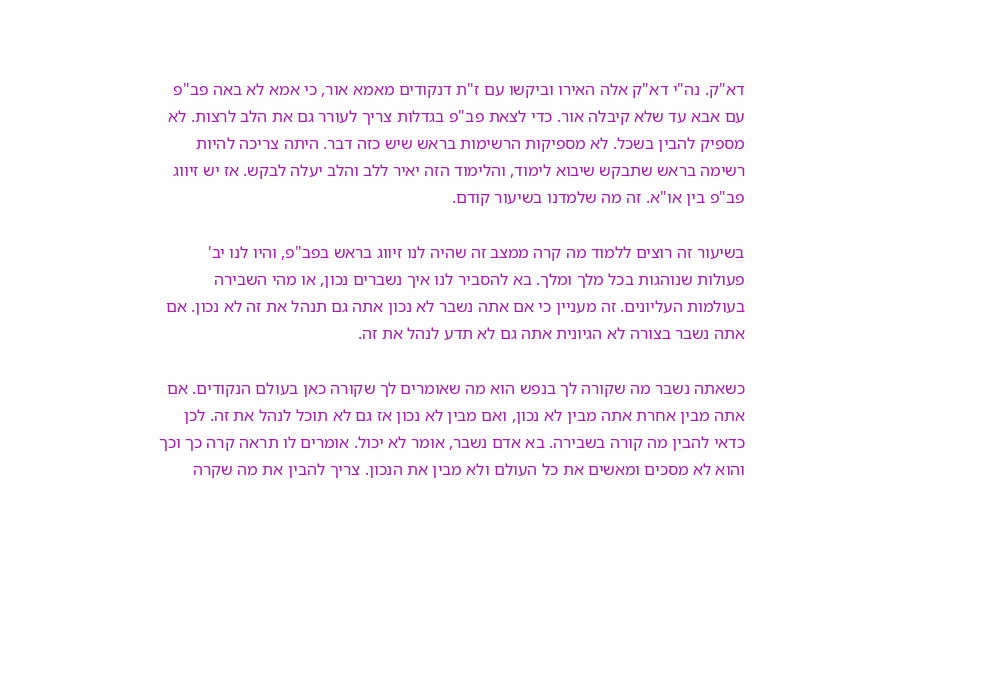דא"ק. נה"י דא"ק אלה האירו וביקשו עם ז"ת דנקודים מאמא אור, כי אמא לא באה פב"פ עם אבא עד שלא קיבלה אור. כדי לצאת פב"פ בגדלות צריך לעורר גם את הלב לרצות. לא מספיק להבין בשכל. לא מספיקות הרשימות בראש שיש כזה דבר. היתה צריכה להיות רשימה בראש שתבקש שיבוא לימוד, והלימוד הזה יאיר ללב והלב יעלה לבקש. אז יש זיווג פב"פ בין או"א. זה מה שלמדנו בשיעור קודם.

בשיעור זה רוצים ללמוד מה קרה ממצב זה שהיה לנו זיווג בראש בפב"פ, והיו לנו יב' פעולות שנוהגות בכל מלך ומלך. בא להסביר לנו איך נשברים נכון, או מהי השבירה בעולמות העליונים. זה מעניין כי אם אתה נשבר לא נכון אתה גם תנהל את זה לא נכון. אם אתה נשבר בצורה לא הגיונית אתה גם לא תדע לנהל את זה.

כשאתה נשבר מה שקורה לך בנפש הוא מה שאומרים לך שקורה כאן בעולם הנקודים. אם אתה מבין אחרת אתה מבין לא נכון, ואם מבין לא נכון אז גם לא תוכל לנהל את זה. לכן כדאי להבין מה קורה בשבירה. בא אדם נשבר, אומר לא יכול. אומרים לו תראה קרה כך וכך והוא לא מסכים ומאשים את כל העולם ולא מבין את הנכון. צריך להבין את מה שקרה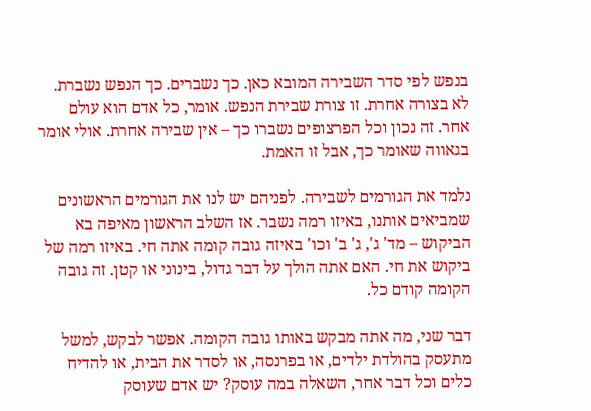בנפש לפי סדר השבירה המובא כאן. כך נשברים. כך הנפש נשברת. לא בצורה אחרת. זו צורת שבירת הנפש. אומר, כל אדם הוא עולם אחר. זה נכון וכל הפרצופים נשברו כך – אין שבירה אחרת. אולי אומר בגאווה שאומר כך, אבל זו האמת.

נלמד את הגורמים לשבירה. לפניהם יש לנו את הגורמים הראשונים שמביאים אותנו, באיזו רמה נשבר. אז השלב הראשון מאיפה בא הביקוש – מד' ג', ג' ב' וכו' באיזה גובה קומה אתה חי. באיזו רמה של ביקוש את חי. האם אתה הולך על דבר גדול, בינוני או קטן. זה גובה הקומה קודם כל.

דבר שני, מה אתה מבקש באותו גובה הקומה. אפשר לבקש, למשל מתעסק בהולדת ילדים, או בפרנסה, או לסדר את הבית, או להדיח כלים וכל דבר אחר, השאלה במה עוסק? יש אדם שעוסק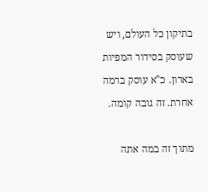בתיקון כל העולם, ויש שעוסק בסידור המפיות בארון. כ"א עוסק ברמה אחרת. זה גובה קומה.

מתוך זה במה אתה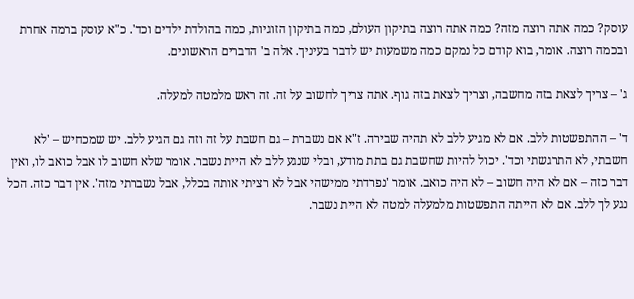עוסק? כמה אתה רוצה מזה? כמה אתה רוצה בתיקון העולם, כמה בתיקון הזוגיות, כמה בהולדת ילדים וכד'. כ"א עוסק ברמה אחרת ובכמה רוצה. אומר, בוא קודם כל נמקם כמה משמעות יש לדבר בעיניך. אלה ב' הדברים הראשונים.

ג' – צריך לצאת בזה מחשבה, וצריך לצאת בזה גוף. אתה צריך לחשוב על זה. זה ראש מלמטה למעלה.

ד' – ההתפשטות ללב. אם לא מגיע ללב לא תהיה שבירה. ז"א אם נשברת – גם חשבת על זה וזה גם הגיע ללב. יש שמכחיש – 'לא חשבתי, לא התרגשתי וכד'. יכול להיות שחשבת גם בתת מודע, ובלי שנגע ללב לא היית נשבר. אומר שלא חשוב לו אבל כואב לו, ואין דבר כזה – אם לא היה חשוב – לא היה כואב. אומר 'נפרדתי ממישהי אבל לא רציתי אותה בכלל, אבל נשברתי מזה'. אין דבר כזה. הכל נגע לך ללב. אם לא הייתה התפשטות מלמעלה למטה לא היית נשבר.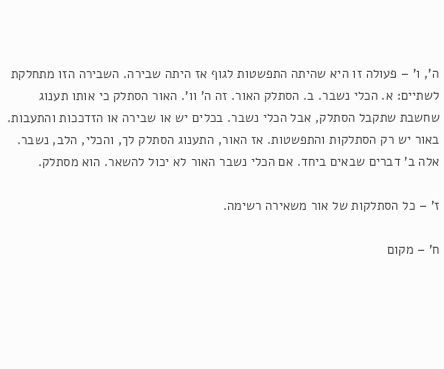ה', ו' – פעולה זו היא שהיתה התפשטות לגוף אז היתה שבירה. השבירה הזו מתחלקת לשתיים: א. הכלי נשבר. ב. הסתלק האור. זה ה' וו'. האור הסתלק כי אותו תענוג שחשבת שתקבל הסתלק, אבל הכלי נשבר. בכלים יש או שבירה או הזדככות והתעבות. באור יש רק הסתלקות והתפשטות. אז האור, התענוג הסתלק לך, והכלי, הלב, נשבר. אלה ב' דברים שבאים ביחד. אם הכלי נשבר האור לא יכול להשאר. הוא מסתלק.

ז' – כל הסתלקות של אור משאירה רשימה.

ח' – מקום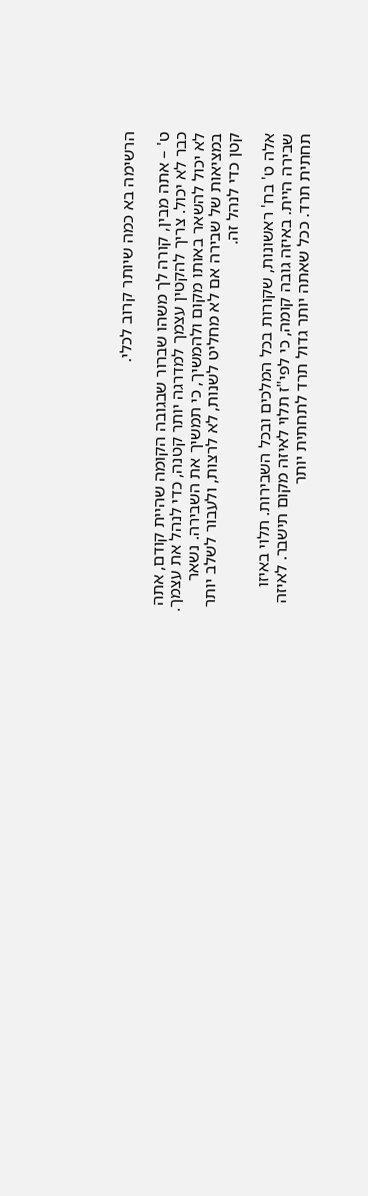הרשימה בא כמה שיותר קרוב לכלי.

ט' – אתה מבין, קורה לך משהו שברור שבגובה הקומה שהיית קודם, אתה כבר לא יכול. צריך להקטין עצמך למדרגה יותר קטנה, כדי לנהל את עצמך. לא יכול להשאר באותו מקום ולהמשיך, כי תמשיך את השבירה. נשאר במציאות של שבירה אם לא מחליט לשנות, לא לרצות, ולעבור לשלב יותר קטן כדי לנהל זה.

אלה ט' בח' ראשונות, שקורות בכל המלכים ובכל השבירות. תלוי באיזו שבירה היית. באיזה גובה קומה, כי לפי"ז תלוי לאיזה מקום תישבר. לאיזה תחתית תרד. ככל שאתה יותר גדול תרד לתחתית יותר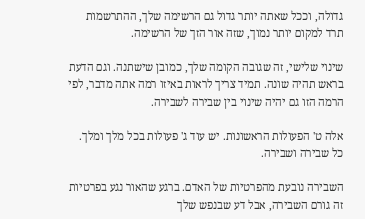גדולה, וככל שאתה יותר גדול גם הרשימה שלך, ההתרשמות תרד למקום יותר נמוך, שזה אור הזך של הרשימה.

שינוי שלישי, זה שגובה הקומה שלך, כמובן שישתנה. וגם הדעת בראש תהיה שונה. תמיד צריך לראות באיזו רמה אתה מדבר, לפי הרמה הזו גם יהיה שינוי בין שבירה לשבירה.

אלה ט' הפעולות הראשונות. יש עוד ג' פעולות בכל מלך ומלך. כל שבירה ושבירה.

השבירה נובעת מהפרטיות של האדם. ברגע שהאור נגע בפרטיות זה גורם השבירה, אבל דע שבנפש שלך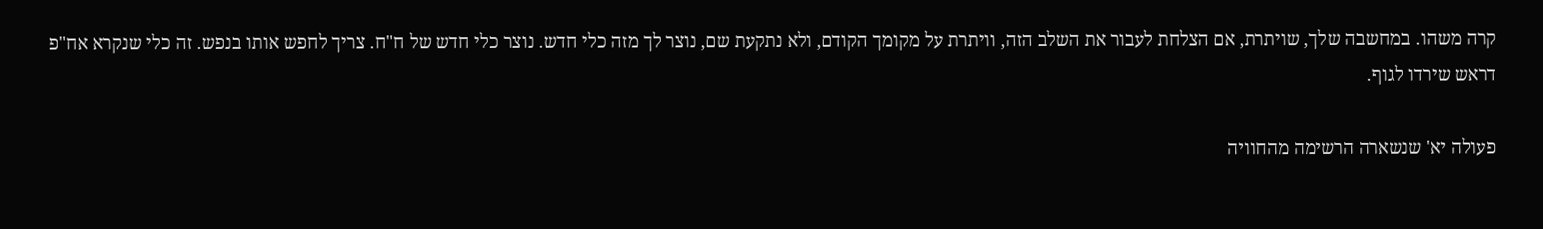קרה משהו. במחשבה שלך, שויתרת, אם הצלחת לעבור את השלב הזה, וויתרת על מקומך הקודם, ולא נתקעת שם, נוצר לך מזה כלי חדש. נוצר כלי חדש של ח"ח. צריך לחפש אותו בנפש. זה כלי שנקרא אח"פ דראש שירדו לגוף.

פעולה יא' שנשארה הרשימה מהחוויה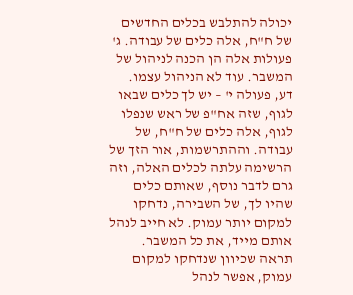יכולה להתלבש בכלים החדשים של ח"ח, אלה כלים של עבודה. ג' פעולות אלה הן הכנה לניהול של המשבר. עוד לא הניהול עצמו. דע, פעולה י' – יש לך כלים שבאו לגוף, שזה אח"פ של ראש שנפלו לגוף, אלה כלים של ח"ח, של עבודה. וההתרשמות, אור הזך של הרשימה עלתה לכלים האלה, וזה גרם לדבר נוסף, שאותם כלים שהיו לך, של השבירה, נדחקו למקום יותר עמוק. לא חייב לנהל אותם מייד, את כל המשבר. תראה שכיוון שנדחקו למקום עמוק, אפשר לנהל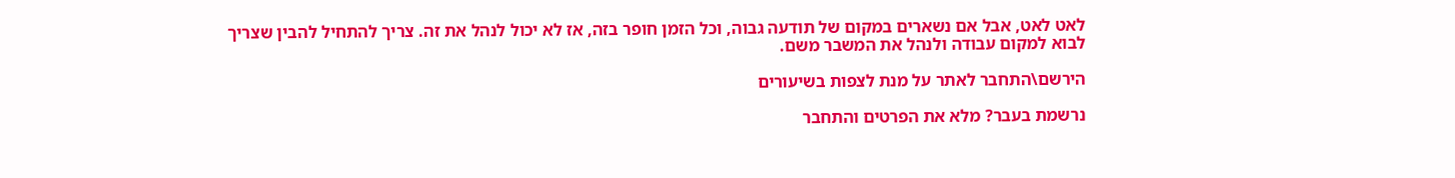לאט לאט, אבל אם נשארים במקום של תודעה גבוה, וכל הזמן חופר בזה, אז לא יכול לנהל את זה. צריך להתחיל להבין שצריך לבוא למקום עבודה ולנהל את המשבר משם.

הירשם\התחבר לאתר על מנת לצפות בשיעורים

נרשמת בעבר? מלא את הפרטים והתחבר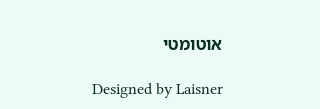אוטומטי

Designed by Laisner